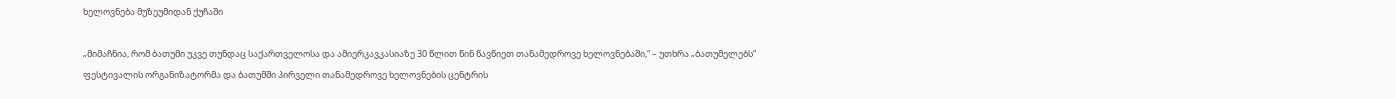ხელოვნება მუზეუმიდან ქუჩაში

„მიმაჩნია, რომ ბათუმი უკვე თუნდაც საქართველოსა და ამიერკავკასიაზე 30 წლით წინ წავწიეთ თანამედროვე ხელოვნებაში,“ – უთხრა „ბათუმელებს“ ფესტივალის ორგანიზატორმა და ბათუმში პირველი თანამედროვე ხელოვნების ცენტრის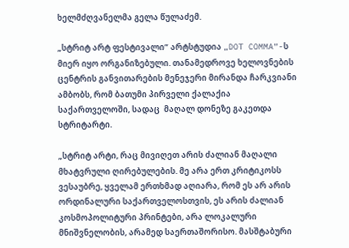ხელმძღვანელმა გელა წულაძემ.

„სტრიტ არტ ფესტივალი“ არტსტუდია „DOT COMMA“-ს მიერ იყო ორგანიზებული. თანამედროვე ხელოვნების ცენტრის განვითარების მენეჯერი მირანდა ჩარკვიანი ამბობს, რომ ბათუმი პირველი ქალაქია საქართველოში, სადაც  მაღალ დონეზე გაკეთდა სტრიტარტი.

„სტრიტ არტი, რაც მივიღეთ არის ძალიან მაღალი მხატვრული ღირებულების. მე არა ერთ კრიტიკოსს ვესაუბრე, ყველამ ერთხმად აღიარა, რომ ეს არ არის ორდინალური საქართველოსთვის, ეს არის ძალიან კოსმოპოლიტური პრინტები, არა ლოკალური მნიშვნელობის, არამედ საერთაშორისო. მასშტაბური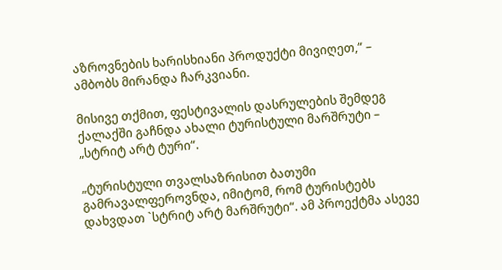აზროვნების ხარისხიანი პროდუქტი მივიღეთ,“ – ამბობს მირანდა ჩარკვიანი.

მისივე თქმით, ფესტივალის დასრულების შემდეგ ქალაქში გაჩნდა ახალი ტურისტული მარშრუტი – „სტრიტ არტ ტური“.

„ტურისტული თვალსაზრისით ბათუმი გამრავალფეროვნდა, იმიტომ, რომ ტურისტებს დახვდათ `სტრიტ არტ მარშრუტი“. ამ პროექტმა ასევე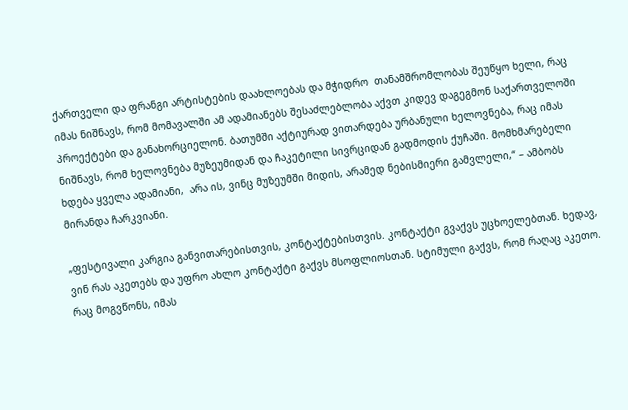ქართველი და ფრანგი არტისტების დაახლოებას და მჭიდრო  თანამშრომლობას შეუწყო ხელი, რაც იმას ნიშნავს, რომ მომავალში ამ ადამიანებს შესაძლებლობა აქვთ კიდევ დაგეგმონ საქართველოში პროექტები და განახორციელონ. ბათუმში აქტიურად ვითარდება ურბანული ხელოვნება, რაც იმას ნიშნავს, რომ ხელოვნება მუზეუმიდან და ჩაკეტილი სივრციდან გადმოდის ქუჩაში. მომხმარებელი ხდება ყველა ადამიანი,  არა ის, ვინც მუზეუმში მიდის, არამედ ნებისმიერი გამვლელი,“ – ამბობს მირანდა ჩარკვიანი.

„ფესტივალი კარგია განვითარებისთვის, კონტაქტებისთვის. კონტაქტი გვაქვს უცხოელებთან. ხედავ, ვინ რას აკეთებს და უფრო ახლო კონტაქტი გაქვს მსოფლიოსთან. სტიმული გაქვს, რომ რაღაც აკეთო. რაც მოგვწონს, იმას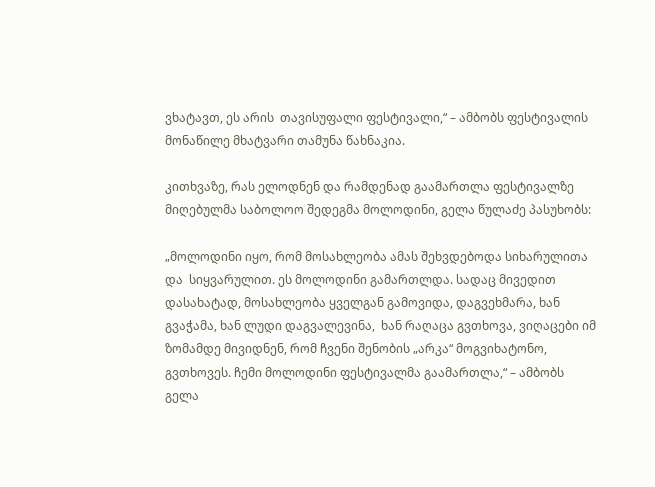ვხატავთ, ეს არის  თავისუფალი ფესტივალი,“ – ამბობს ფესტივალის მონაწილე მხატვარი თამუნა წახნაკია.

კითხვაზე, რას ელოდნენ და რამდენად გაამართლა ფესტივალზე მიღებულმა საბოლოო შედეგმა მოლოდინი, გელა წულაძე პასუხობს:

„მოლოდინი იყო, რომ მოსახლეობა ამას შეხვდებოდა სიხარულითა და  სიყვარულით. ეს მოლოდინი გამართლდა. სადაც მივედით დასახატად, მოსახლეობა ყველგან გამოვიდა, დაგვეხმარა, ხან გვაჭამა, ხან ლუდი დაგვალევინა,  ხან რაღაცა გვთხოვა, ვიღაცები იმ ზომამდე მივიდნენ, რომ ჩვენი შენობის „არკა“ მოგვიხატონო, გვთხოვეს. ჩემი მოლოდინი ფესტივალმა გაამართლა,“ – ამბობს გელა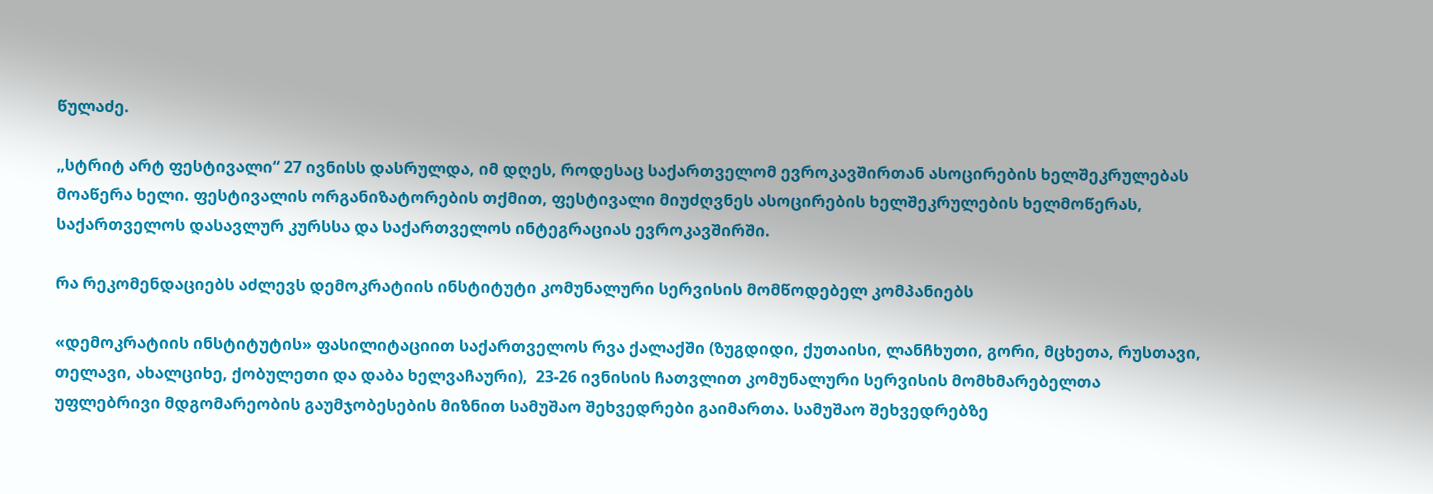წულაძე.

„სტრიტ არტ ფესტივალი“ 27 ივნისს დასრულდა, იმ დღეს, როდესაც საქართველომ ევროკავშირთან ასოცირების ხელშეკრულებას მოაწერა ხელი. ფესტივალის ორგანიზატორების თქმით, ფესტივალი მიუძღვნეს ასოცირების ხელშეკრულების ხელმოწერას, საქართველოს დასავლურ კურსსა და საქართველოს ინტეგრაციას ევროკავშირში.

რა რეკომენდაციებს აძლევს დემოკრატიის ინსტიტუტი კომუნალური სერვისის მომწოდებელ კომპანიებს

«დემოკრატიის ინსტიტუტის» ფასილიტაციით საქართველოს რვა ქალაქში (ზუგდიდი, ქუთაისი, ლანჩხუთი, გორი, მცხეთა, რუსთავი, თელავი, ახალციხე, ქობულეთი და დაბა ხელვაჩაური),  23-26 ივნისის ჩათვლით კომუნალური სერვისის მომხმარებელთა უფლებრივი მდგომარეობის გაუმჯობესების მიზნით სამუშაო შეხვედრები გაიმართა. სამუშაო შეხვედრებზე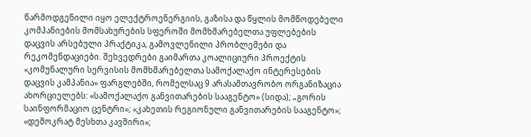წარმოდგენილი იყო ელექტროენერგიის, გაზისა და წყლის მომწოდებელი კომპანიების მომსახურების სფეროში მომხმარებელთა უფლებების დაცვის არსებული პრაქტიკა, გამოვლენილი პრობლემები და რეკომენდაციები. შეხვედრები გაიმართა კოალიციური პროექტის «კომუნალური სერვისის მომხმარებელთა სამოქალაქო ინტერესების დაცვის კამპანია» ფარგლებში, რომელსაც 9 არასამთავრობო ორგანიზაცია ახორციელებს: «სამოქალაქო განვითარების სააგენტო» (სიდა); „გორის საინფორმაციო ცენტრი»; «კახეთის რეგიონული განვითარების სააგენტო»; «დემოკრატ მესხთა კავშირი»;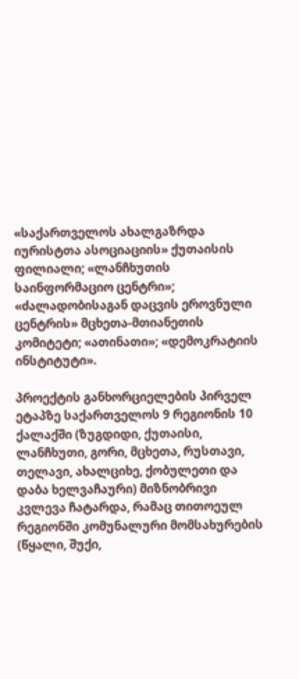«საქართველოს ახალგაზრდა იურისტთა ასოციაციის» ქუთაისის ფილიალი; «ლანჩხუთის საინფორმაციო ცენტრი»; «ძალადობისაგან დაცვის ეროვნული ცენტრის» მცხეთა-მთიანეთის კომიტეტი; «ათინათი»; «დემოკრატიის ინსტიტუტი».

პროექტის განხორციელების პირველ ეტაპზე საქართველოს 9 რეგიონის 10 ქალაქში (ზუგდიდი, ქუთაისი, ლანჩხუთი, გორი, მცხეთა, რუსთავი, თელავი, ახალციხე, ქობულეთი და დაბა ხელვაჩაური) მიზნობრივი კვლევა ჩატარდა, რამაც თითოეულ რეგიონში კომუნალური მომსახურების (წყალი, შუქი,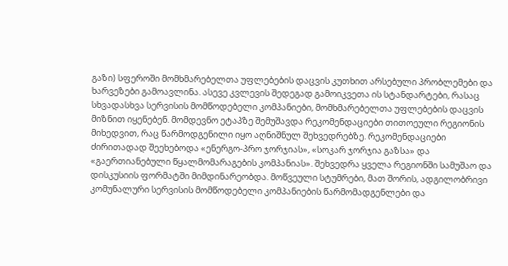გაზი) სფეროში მომხმარებელთა უფლებების დაცვის კუთხით არსებული პრობლემები და ხარვეზები გამოავლინა. ასევე კვლევის შედეგად გამოიკვეთა ის სტანდარტები, რასაც სხვადასხვა სერვისის მომწოდებელი კომპანიები, მომხმარებელთა უფლებების დაცვის მიზნით იყენებენ. მომდევნო ეტაპზე შემუშავდა რეკომენდაციები თითოეული რეგიონის მიხედვით, რაც წარმოდგენილი იყო აღნიშნულ შეხვედრებზე. რეკომენდაციები ძირითადად შეეხებოდა «ენერგო-პრო ჯორჯიას», «სოკარ ჯორჯია გაზსა» და «გაერთიანებული წყალმომარაგების კომპანიას». შეხვედრა ყველა რეგიონში სამუშაო და დისკუსიის ფორმატში მიმდინარეობდა. მოწვეული სტუმრები, მათ შორის, ადგილობრივი კომუნალური სერვისის მომწოდებელი კომპანიების წარმომადგენლები და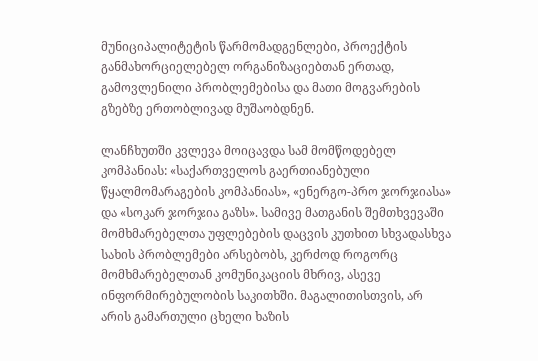მუნიციპალიტეტის წარმომადგენლები, პროექტის განმახორციელებელ ორგანიზაციებთან ერთად, გამოვლენილი პრობლემებისა და მათი მოგვარების გზებზე ერთობლივად მუშაობდნენ.

ლანჩხუთში კვლევა მოიცავდა სამ მომწოდებელ კომპანიას: «საქართველოს გაერთიანებული წყალმომარაგების კომპანიას», «ენერგო-პრო ჯორჯიასა» და «სოკარ ჯორჯია გაზს». სამივე მათგანის შემთხვევაში მომხმარებელთა უფლებების დაცვის კუთხით სხვადასხვა სახის პრობლემები არსებობს, კერძოდ როგორც მომხმარებელთან კომუნიკაციის მხრივ, ასევე ინფორმირებულობის საკითხში. მაგალითისთვის, არ არის გამართული ცხელი ხაზის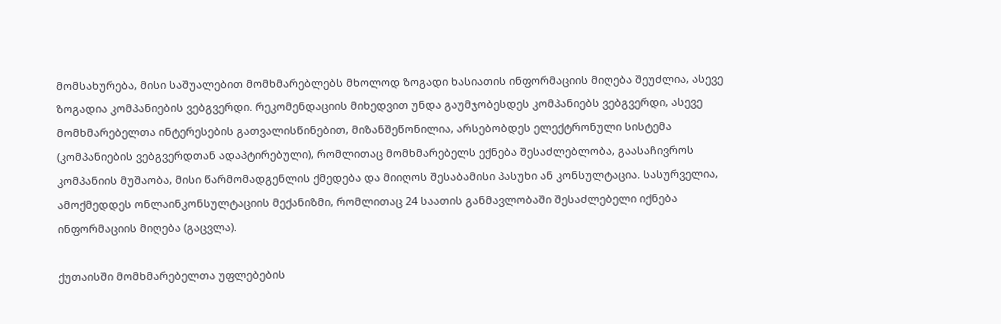მომსახურება, მისი საშუალებით მომხმარებლებს მხოლოდ ზოგადი ხასიათის ინფორმაციის მიღება შეუძლია, ასევე ზოგადია კომპანიების ვებგვერდი. რეკომენდაციის მიხედვით უნდა გაუმჯობესდეს კომპანიებს ვებგვერდი, ასევე მომხმარებელთა ინტერესების გათვალისწინებით, მიზანშეწონილია, არსებობდეს ელექტრონული სისტემა (კომპანიების ვებგვერდთან ადაპტირებული), რომლითაც მომხმარებელს ექნება შესაძლებლობა, გაასაჩივროს კომპანიის მუშაობა, მისი წარმომადგენლის ქმედება და მიიღოს შესაბამისი პასუხი ან კონსულტაცია. სასურველია, ამოქმედდეს ონლაინკონსულტაციის მექანიზმი, რომლითაც 24 საათის განმავლობაში შესაძლებელი იქნება ინფორმაციის მიღება (გაცვლა).

ქუთაისში მომხმარებელთა უფლებების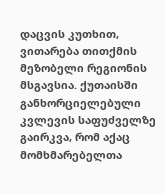დაცვის კუთხით, ვითარება თითქმის მეზობელი რეგიონის მსგავსია. ქუთაისში განხორციელებული კვლევის საფუძველზე გაირკვა, რომ აქაც მომხმარებელთა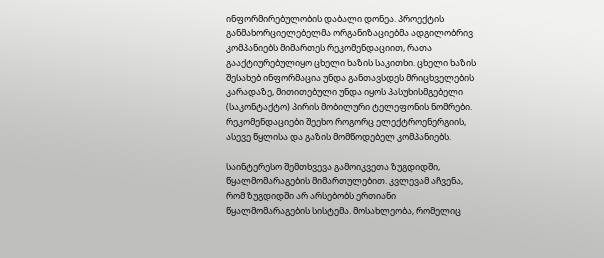ინფორმირებულობის დაბალი დონეა. პროექტის განმახორციელებელმა ორგანიზაციებმა ადგილობრივ კომპანიებს მიმართეს რეკომენდაციით, რათა გააქტიურებულიყო ცხელი ხაზის საკითხი. ცხელი ხაზის შესახებ ინფორმაცია უნდა განთავსდეს მრიცხველების კარადაზე, მითითებული უნდა იყოს პასუხისმგებელი (საკონტაქტო) პირის მობილური ტელეფონის ნომრები. რეკომენდაციები შეეხო როგორც ელექტროენერგიის, ასევე წყლისა და გაზის მომწოდებელ კომპანიებს.

საინტერესო შემთხვევა გამოიკვეთა ზუგდიდში, წყალმომარაგების მიმართულებით. კვლევამ აჩვენა, რომ ზუგდიდში არ არსებობს ერთიანი წყალმომარაგების სისტემა. მოსახლეობა, რომელიც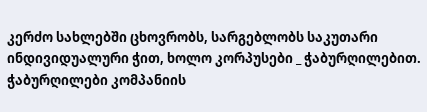კერძო სახლებში ცხოვრობს, სარგებლობს საკუთარი ინდივიდუალური ჭით, ხოლო კორპუსები _ ჭაბურღილებით. ჭაბურღილები კომპანიის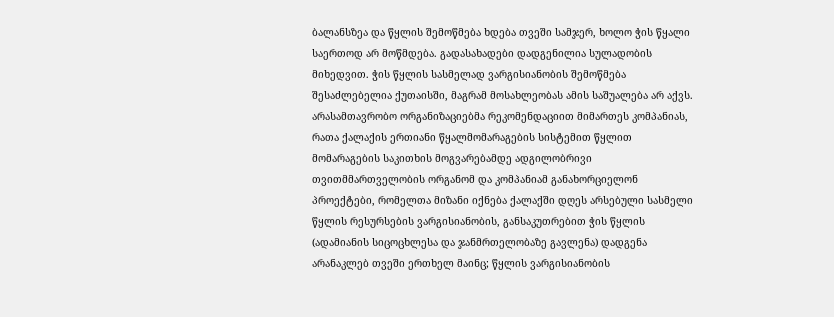ბალანსზეა და წყლის შემოწმება ხდება თვეში სამჯერ, ხოლო ჭის წყალი საერთოდ არ მოწმდება. გადასახადები დადგენილია სულადობის მიხედვით. ჭის წყლის სასმელად ვარგისიანობის შემოწმება შესაძლებელია ქუთაისში, მაგრამ მოსახლეობას ამის საშუალება არ აქვს. არასამთავრობო ორგანიზაციებმა რეკომენდაციით მიმართეს კომპანიას, რათა ქალაქის ერთიანი წყალმომარაგების სისტემით წყლით მომარაგების საკითხის მოგვარებამდე ადგილობრივი თვითმმართველობის ორგანომ და კომპანიამ განახორციელონ პროექტები, რომელთა მიზანი იქნება ქალაქში დღეს არსებული სასმელი წყლის რესურსების ვარგისიანობის, განსაკუთრებით ჭის წყლის (ადამიანის სიცოცხლესა და ჯანმრთელობაზე გავლენა) დადგენა არანაკლებ თვეში ერთხელ მაინც; წყლის ვარგისიანობის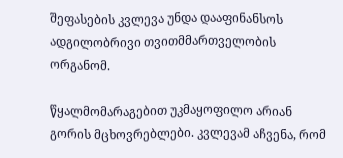შეფასების კვლევა უნდა დააფინანსოს ადგილობრივი თვითმმართველობის ორგანომ.

წყალმომარაგებით უკმაყოფილო არიან გორის მცხოვრებლები. კვლევამ აჩვენა, რომ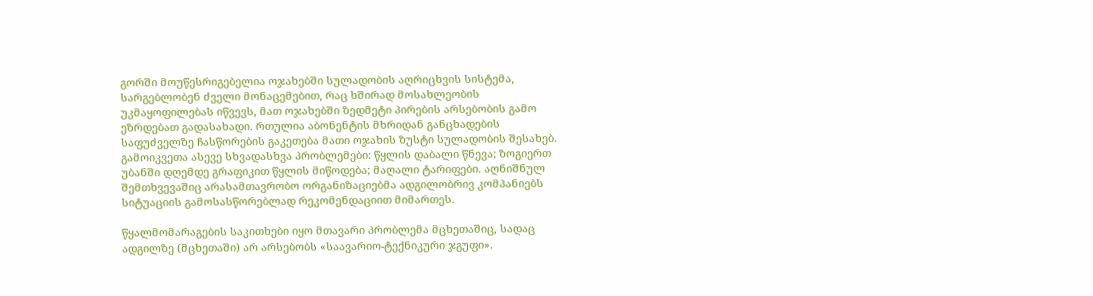გორში მოუწესრიგებელია ოჯახებში სულადობის აღრიცხვის სისტემა, სარგებლობენ ძველი მონაცემებით, რაც ხშირად მოსახლეობის უკმაყოფილებას იწვევს, მათ ოჯახებში ზედმეტი პირების არსებობის გამო ეზრდებათ გადასახადი. რთულია აბონენტის მხრიდან განცხადების საფუძველზე ჩასწორების გაკეთება მათი ოჯახის ზუსტი სულადობის შესახებ. გამოიკვეთა ასევე სხვადასხვა პრობლემები: წყლის დაბალი წნევა; ზოგიერთ უბანში დღემდე გრაფიკით წყლის მიწოდება; მაღალი ტარიფები. აღნიშნულ შემთხვევაშიც არასამთავრობო ორგანიზაციებმა ადგილობრივ კომპანიებს სიტუაციის გამოსასწორებლად რეკომენდაციით მიმართეს.

წყალმომარაგების საკითხები იყო მთავარი პრობლემა მცხეთაშიც, სადაც ადგილზე (მცხეთაში) არ არსებობს «საავარიო-ტექნიკური ჯგუფი».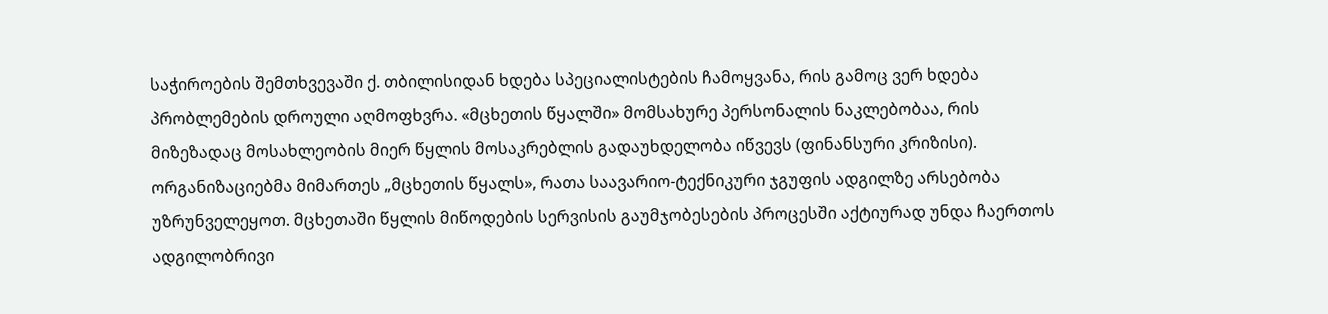საჭიროების შემთხვევაში ქ. თბილისიდან ხდება სპეციალისტების ჩამოყვანა, რის გამოც ვერ ხდება პრობლემების დროული აღმოფხვრა. «მცხეთის წყალში» მომსახურე პერსონალის ნაკლებობაა, რის მიზეზადაც მოსახლეობის მიერ წყლის მოსაკრებლის გადაუხდელობა იწვევს (ფინანსური კრიზისი). ორგანიზაციებმა მიმართეს „მცხეთის წყალს», რათა საავარიო-ტექნიკური ჯგუფის ადგილზე არსებობა უზრუნველეყოთ. მცხეთაში წყლის მიწოდების სერვისის გაუმჯობესების პროცესში აქტიურად უნდა ჩაერთოს ადგილობრივი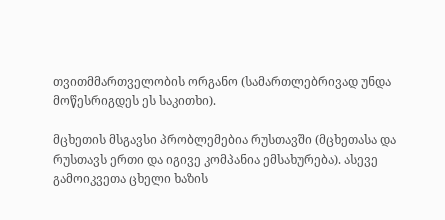თვითმმართველობის ორგანო (სამართლებრივად უნდა მოწესრიგდეს ეს საკითხი).

მცხეთის მსგავსი პრობლემებია რუსთავში (მცხეთასა და რუსთავს ერთი და იგივე კომპანია ემსახურება). ასევე გამოიკვეთა ცხელი ხაზის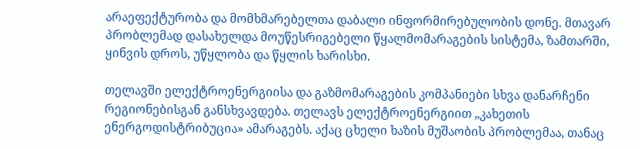არაეფექტურობა და მომხმარებელთა დაბალი ინფორმირებულობის დონე. მთავარ პრობლემად დასახელდა მოუწესრიგებელი წყალმომარაგების სისტემა, ზამთარში, ყინვის დროს, უწყლობა და წყლის ხარისხი.

თელავში ელექტროენერგიისა და გაზმომარაგების კომპანიები სხვა დანარჩენი რეგიონებისგან განსხვავდება. თელავს ელექტროენერგიით „კახეთის ენერგოდისტრიბუცია» ამარაგებს. აქაც ცხელი ხაზის მუშაობის პრობლემაა, თანაც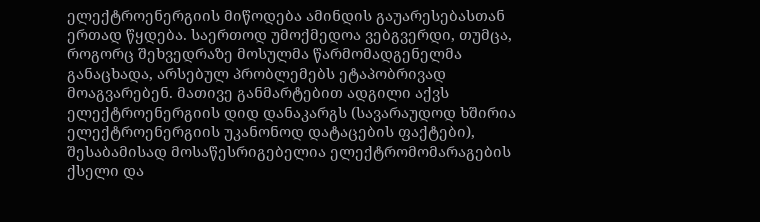ელექტროენერგიის მიწოდება ამინდის გაუარესებასთან ერთად წყდება. საერთოდ უმოქმედოა ვებგვერდი, თუმცა, როგორც შეხვედრაზე მოსულმა წარმომადგენელმა განაცხადა, არსებულ პრობლემებს ეტაპობრივად მოაგვარებენ. მათივე განმარტებით ადგილი აქვს ელექტროენერგიის დიდ დანაკარგს (სავარაუდოდ ხშირია ელექტროენერგიის უკანონოდ დატაცების ფაქტები), შესაბამისად მოსაწესრიგებელია ელექტრომომარაგების ქსელი და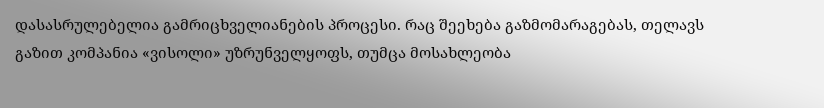დასასრულებელია გამრიცხველიანების პროცესი. რაც შეეხება გაზმომარაგებას, თელავს გაზით კომპანია «ვისოლი» უზრუნველყოფს, თუმცა მოსახლეობა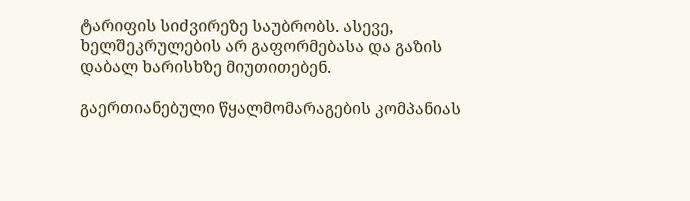ტარიფის სიძვირეზე საუბრობს. ასევე, ხელშეკრულების არ გაფორმებასა და გაზის დაბალ ხარისხზე მიუთითებენ.

გაერთიანებული წყალმომარაგების კომპანიას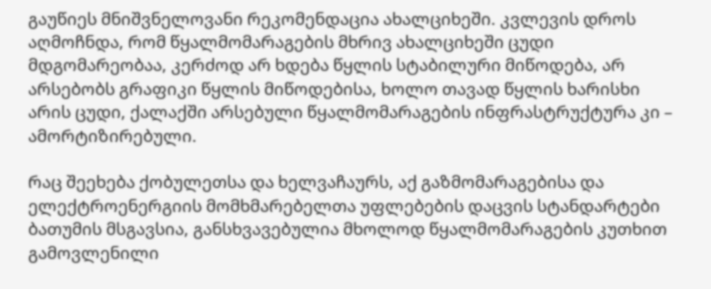გაუწიეს მნიშვნელოვანი რეკომენდაცია ახალციხეში. კვლევის დროს აღმოჩნდა, რომ წყალმომარაგების მხრივ ახალციხეში ცუდი მდგომარეობაა, კერძოდ არ ხდება წყლის სტაბილური მიწოდება, არ არსებობს გრაფიკი წყლის მიწოდებისა, ხოლო თავად წყლის ხარისხი არის ცუდი, ქალაქში არსებული წყალმომარაგების ინფრასტრუქტურა კი – ამორტიზირებული.

რაც შეეხება ქობულეთსა და ხელვაჩაურს, აქ გაზმომარაგებისა და ელექტროენერგიის მომხმარებელთა უფლებების დაცვის სტანდარტები ბათუმის მსგავსია, განსხვავებულია მხოლოდ წყალმომარაგების კუთხით გამოვლენილი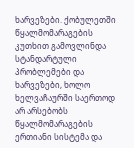ხარვეზები. ქობულეთში წყალმომარაგების კუთხით გამოვლინდა სტანდარტული პრობლემები და ხარვეზები, ხოლო ხელვაჩაურში საერთოდ არ არსებობს წყალმომარაგების ერთიანი სისტემა და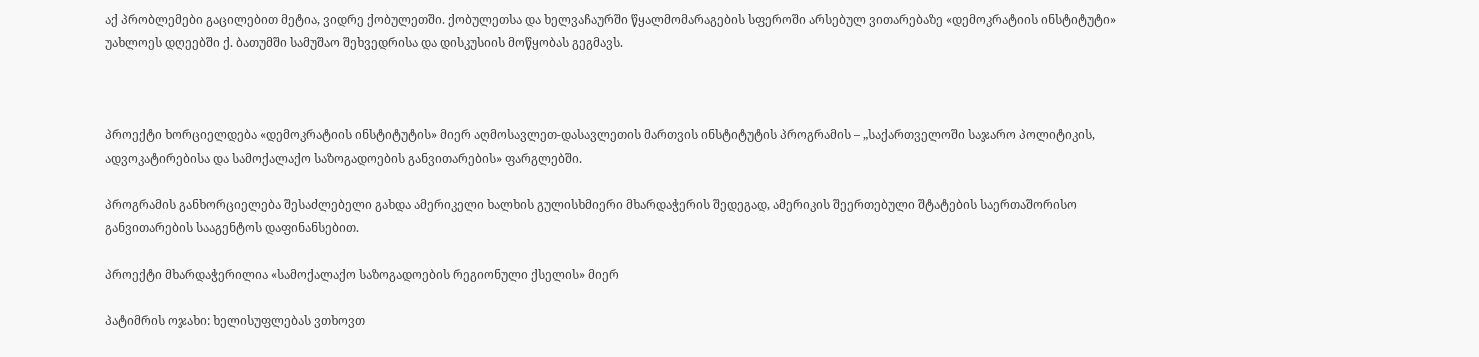აქ პრობლემები გაცილებით მეტია, ვიდრე ქობულეთში. ქობულეთსა და ხელვაჩაურში წყალმომარაგების სფეროში არსებულ ვითარებაზე «დემოკრატიის ინსტიტუტი» უახლოეს დღეებში ქ. ბათუმში სამუშაო შეხვედრისა და დისკუსიის მოწყობას გეგმავს.



პროექტი ხორციელდება «დემოკრატიის ინსტიტუტის» მიერ აღმოსავლეთ-დასავლეთის მართვის ინსტიტუტის პროგრამის – „საქართველოში საჯარო პოლიტიკის, ადვოკატირებისა და სამოქალაქო საზოგადოების განვითარების» ფარგლებში.

პროგრამის განხორციელება შესაძლებელი გახდა ამერიკელი ხალხის გულისხმიერი მხარდაჭერის შედეგად, ამერიკის შეერთებული შტატების საერთაშორისო განვითარების სააგენტოს დაფინანსებით.

პროექტი მხარდაჭერილია «სამოქალაქო საზოგადოების რეგიონული ქსელის» მიერ

პატიმრის ოჯახი: ხელისუფლებას ვთხოვთ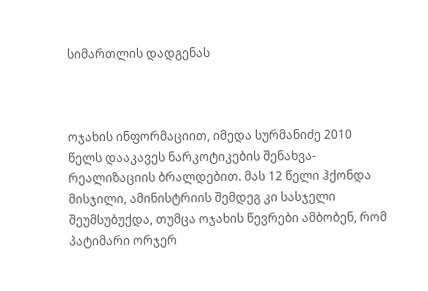სიმართლის დადგენას



ოჯახის ინფორმაციით, იმედა სურმანიძე 2010 წელს დააკავეს ნარკოტიკების შენახვა-რეალიზაციის ბრალდებით. მას 12 წელი ჰქონდა მისჯილი, ამინისტრიის შემდეგ კი სასჯელი შეუმსუბუქდა, თუმცა ოჯახის წევრები ამბობენ, რომ პატიმარი ორჯერ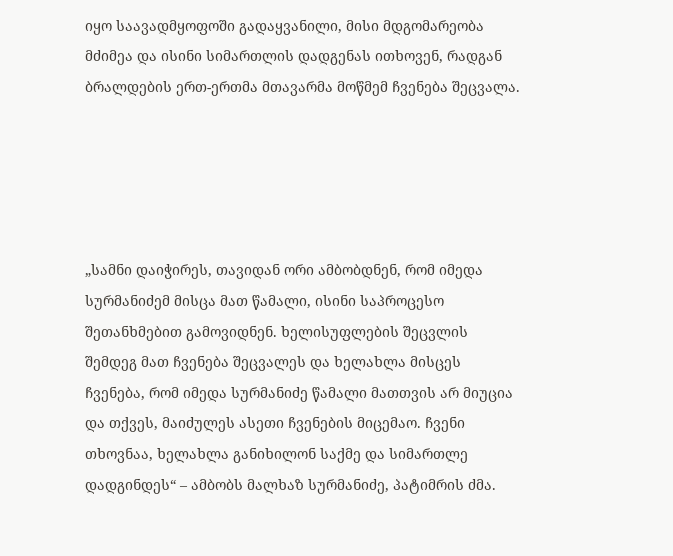იყო საავადმყოფოში გადაყვანილი, მისი მდგომარეობა მძიმეა და ისინი სიმართლის დადგენას ითხოვენ, რადგან ბრალდების ერთ-ერთმა მთავარმა მოწმემ ჩვენება შეცვალა.





„სამნი დაიჭირეს, თავიდან ორი ამბობდნენ, რომ იმედა სურმანიძემ მისცა მათ წამალი, ისინი საპროცესო შეთანხმებით გამოვიდნენ. ხელისუფლების შეცვლის შემდეგ მათ ჩვენება შეცვალეს და ხელახლა მისცეს ჩვენება, რომ იმედა სურმანიძე წამალი მათთვის არ მიუცია და თქვეს, მაიძულეს ასეთი ჩვენების მიცემაო. ჩვენი თხოვნაა, ხელახლა განიხილონ საქმე და სიმართლე დადგინდეს“ – ამბობს მალხაზ სურმანიძე, პატიმრის ძმა.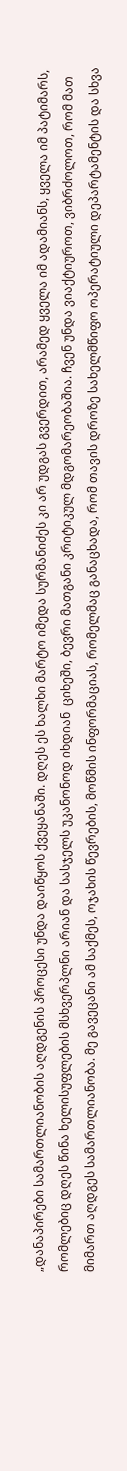„დანაპირები სამართლიანობის აღდგენის პროცესი უნდა დაიწყოს ქვეყანაში. დღეს ეს ხალხი მარტო იმედა სურმანიძეს კი არ უდგას გვერდით, არამედ ყველა იმ ადამიანს, ყველა იმ პატიმარს, რომლებიც დღეს წინა ხელისუფლების მსხვერპლნი არიან და სასჯელს უკანონოდ იხდიან  ციხეში, ბევრი მათგანი კრიტიკულ მდგომარეობაშია. ჩვენ უნდა ვიაქტიუროთ, ვიბრძოლოთ, რომ მათ მიმართ აღდგეს სამართლიანობა. მე გავეცანი ამ საქმეს, ოჯახის წევრების, მოწმის ინფორმაციას, რომელმაც განაცხადა, რომ თავის დროზე სახელმწიფო ოპერატიული დეპარტამენტის და სხვა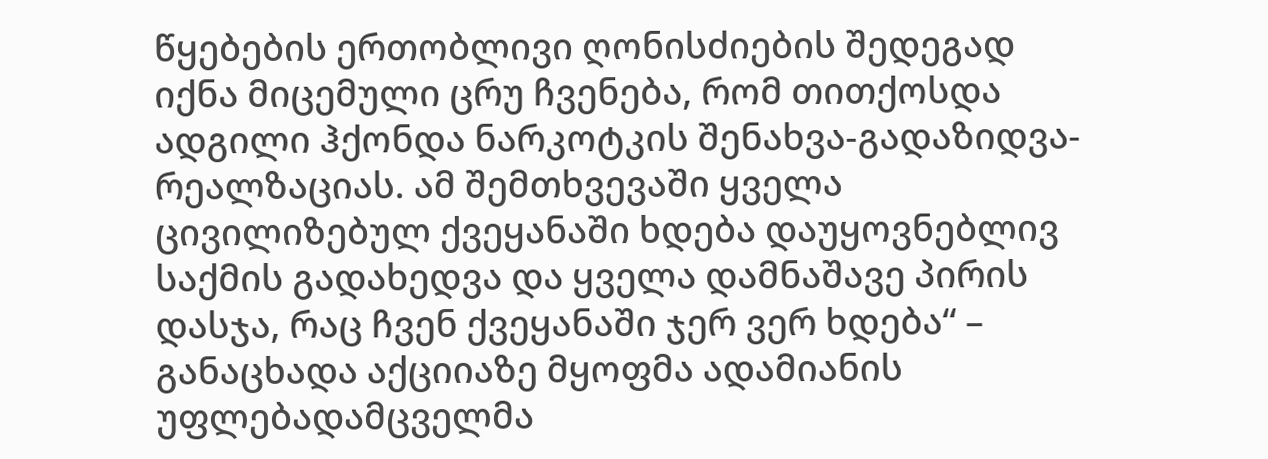წყებების ერთობლივი ღონისძიების შედეგად იქნა მიცემული ცრუ ჩვენება, რომ თითქოსდა ადგილი ჰქონდა ნარკოტკის შენახვა-გადაზიდვა-რეალზაციას. ამ შემთხვევაში ყველა ცივილიზებულ ქვეყანაში ხდება დაუყოვნებლივ საქმის გადახედვა და ყველა დამნაშავე პირის დასჯა, რაც ჩვენ ქვეყანაში ჯერ ვერ ხდება“ –  განაცხადა აქციიაზე მყოფმა ადამიანის უფლებადამცველმა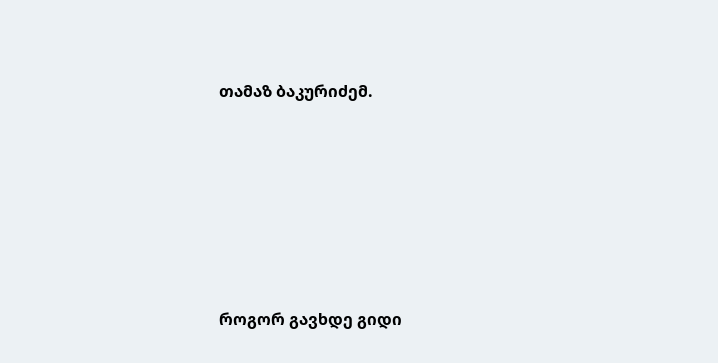თამაზ ბაკურიძემ.







როგორ გავხდე გიდი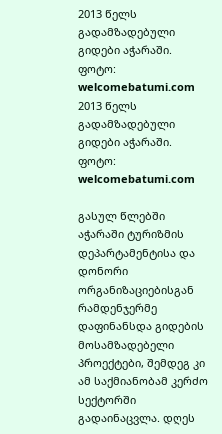2013 წელს გადამზადებული გიდები აჭარაში. ფოტო: welcomebatumi.com
2013 წელს გადამზადებული გიდები აჭარაში. ფოტო: welcomebatumi.com

გასულ წლებში აჭარაში ტურიზმის დეპარტამენტისა და დონორი ორგანიზაციებისგან რამდენჯერმე დაფინანსდა გიდების მოსამზადებელი პროექტები, შემდეგ კი ამ საქმიანობამ კერძო სექტორში გადაინაცვლა. დღეს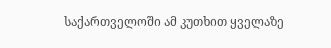საქართველოში ამ კუთხით ყველაზე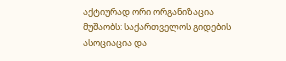აქტიურად ორი ორგანიზაცია მუშაობს: საქართველოს გიდების ასოციაცია და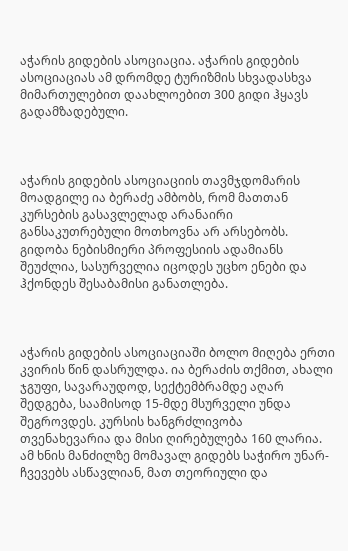აჭარის გიდების ასოციაცია. აჭარის გიდების ასოციაციას ამ დრომდე ტურიზმის სხვადასხვა მიმართულებით დაახლოებით 300 გიდი ჰყავს გადამზადებული.



აჭარის გიდების ასოციაციის თავმჯდომარის მოადგილე ია ბერაძე ამბობს, რომ მათთან კურსების გასავლელად არანაირი განსაკუთრებული მოთხოვნა არ არსებობს. გიდობა ნებისმიერი პროფესიის ადამიანს შეუძლია, სასურველია იცოდეს უცხო ენები და ჰქონდეს შესაბამისი განათლება.



აჭარის გიდების ასოციაციაში ბოლო მიღება ერთი კვირის წინ დასრულდა. ია ბერაძის თქმით, ახალი ჯგუფი, სავარაუდოდ, სექტემბრამდე აღარ შედგება, საამისოდ 15-მდე მსურველი უნდა შეგროვდეს. კურსის ხანგრძლივობა თვენახევარია და მისი ღირებულება 160 ლარია. ამ ხნის მანძილზე მომავალ გიდებს საჭირო უნარ-ჩვევებს ასწავლიან, მათ თეორიული და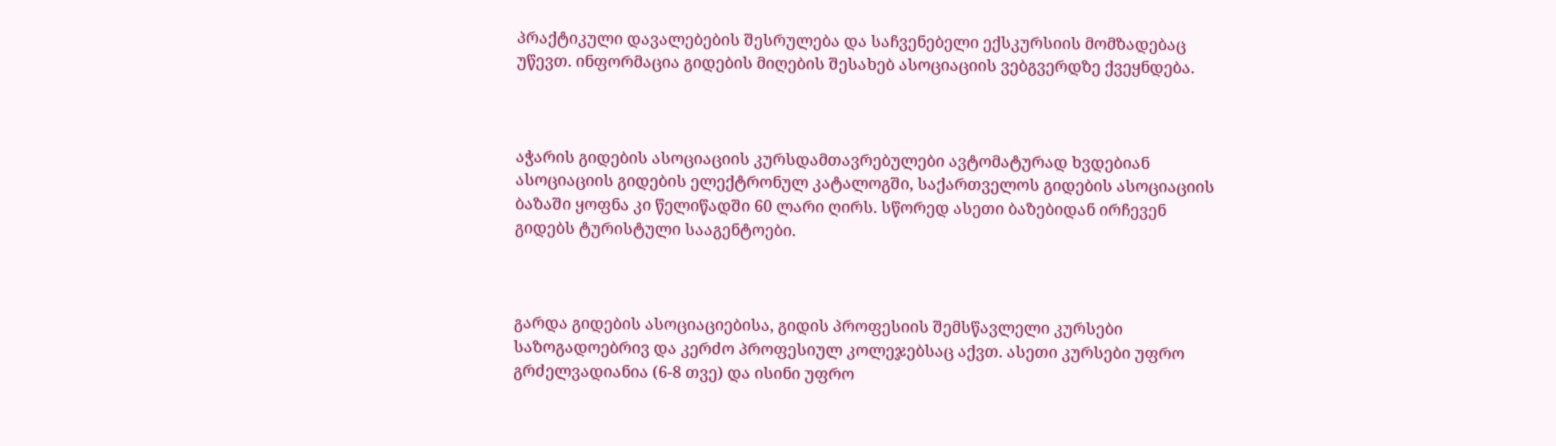პრაქტიკული დავალებების შესრულება და საჩვენებელი ექსკურსიის მომზადებაც უწევთ. ინფორმაცია გიდების მიღების შესახებ ასოციაციის ვებგვერდზე ქვეყნდება.



აჭარის გიდების ასოციაციის კურსდამთავრებულები ავტომატურად ხვდებიან ასოციაციის გიდების ელექტრონულ კატალოგში, საქართველოს გიდების ასოციაციის ბაზაში ყოფნა კი წელიწადში 60 ლარი ღირს. სწორედ ასეთი ბაზებიდან ირჩევენ გიდებს ტურისტული სააგენტოები.



გარდა გიდების ასოციაციებისა, გიდის პროფესიის შემსწავლელი კურსები საზოგადოებრივ და კერძო პროფესიულ კოლეჯებსაც აქვთ. ასეთი კურსები უფრო გრძელვადიანია (6-8 თვე) და ისინი უფრო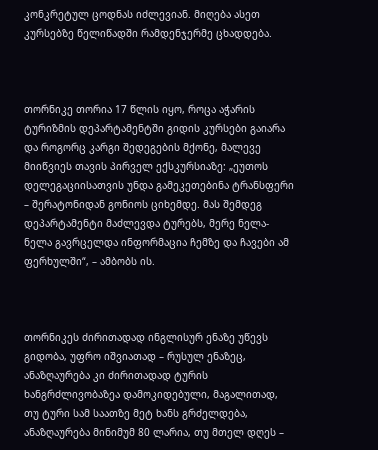კონკრეტულ ცოდნას იძლევიან. მიღება ასეთ კურსებზე წელიწადში რამდენჯერმე ცხადდება.



თორნიკე თორია 17 წლის იყო, როცა აჭარის ტურიზმის დეპარტამენტში გიდის კურსები გაიარა და როგორც კარგი შედეგების მქონე, მალევე მიიწვიეს თავის პირველ ექსკურსიაზე: „ეუთოს დელეგაციისათვის უნდა გამეკეთებინა ტრანსფერი – შერატონიდან გონიოს ციხემდე. მას შემდეგ დეპარტამენტი მაძლევდა ტურებს, მერე ნელა-ნელა გავრცელდა ინფორმაცია ჩემზე და ჩავები ამ ფერხულში“, – ამბობს ის.



თორნიკეს ძირითადად ინგლისურ ენაზე უწევს გიდობა, უფრო იშვიათად – რუსულ ენაზეც, ანაზღაურება კი ძირითადად ტურის ხანგრძლივობაზეა დამოკიდებული, მაგალითად, თუ ტური სამ საათზე მეტ ხანს გრძელდება, ანაზღაურება მინიმუმ 80 ლარია, თუ მთელ დღეს –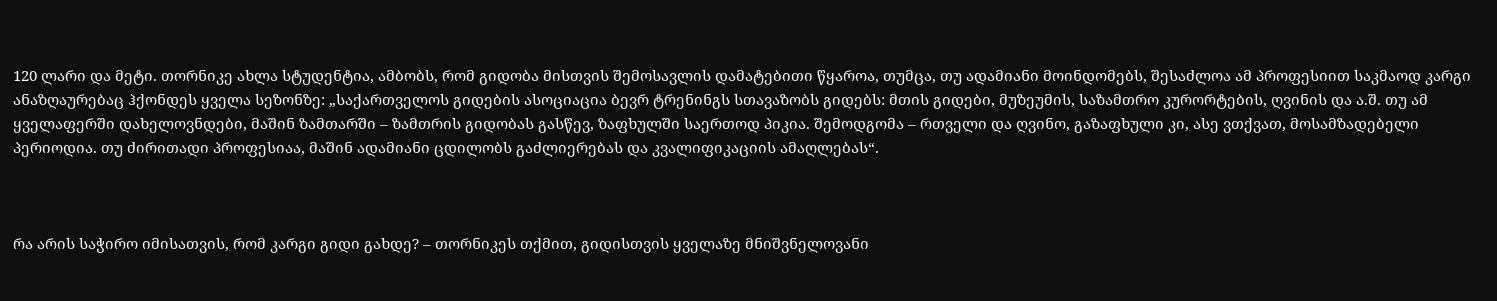120 ლარი და მეტი. თორნიკე ახლა სტუდენტია, ამბობს, რომ გიდობა მისთვის შემოსავლის დამატებითი წყაროა, თუმცა, თუ ადამიანი მოინდომებს, შესაძლოა ამ პროფესიით საკმაოდ კარგი ანაზღაურებაც ჰქონდეს ყველა სეზონზე: „საქართველოს გიდების ასოციაცია ბევრ ტრენინგს სთავაზობს გიდებს: მთის გიდები, მუზეუმის, საზამთრო კურორტების, ღვინის და ა.შ. თუ ამ ყველაფერში დახელოვნდები, მაშინ ზამთარში – ზამთრის გიდობას გასწევ, ზაფხულში საერთოდ პიკია. შემოდგომა – რთველი და ღვინო, გაზაფხული კი, ასე ვთქვათ, მოსამზადებელი პერიოდია. თუ ძირითადი პროფესიაა, მაშინ ადამიანი ცდილობს გაძლიერებას და კვალიფიკაციის ამაღლებას“.



რა არის საჭირო იმისათვის, რომ კარგი გიდი გახდე? – თორნიკეს თქმით, გიდისთვის ყველაზე მნიშვნელოვანი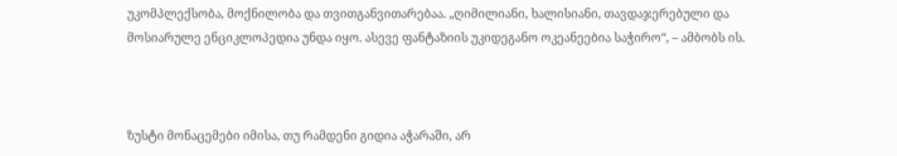უკომპლექსობა, მოქნილობა და თვითგანვითარებაა. „ღიმილიანი, ხალისიანი, თავდაჯერებული და მოსიარულე ენციკლოპედია უნდა იყო. ასევე ფანტაზიის უკიდეგანო ოკეანეებია საჭირო“, – ამბობს ის.



ზუსტი მონაცემები იმისა, თუ რამდენი გიდია აჭარაში, არ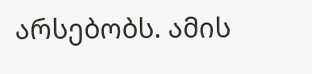არსებობს. ამის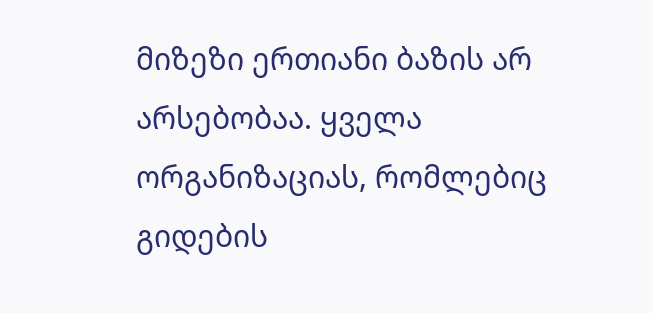მიზეზი ერთიანი ბაზის არ არსებობაა. ყველა ორგანიზაციას, რომლებიც გიდების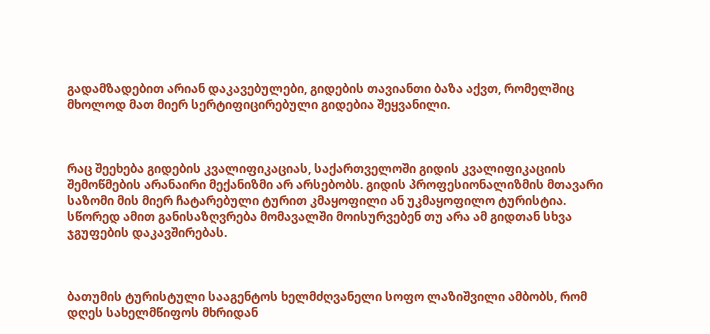გადამზადებით არიან დაკავებულები, გიდების თავიანთი ბაზა აქვთ, რომელშიც მხოლოდ მათ მიერ სერტიფიცირებული გიდებია შეყვანილი.



რაც შეეხება გიდების კვალიფიკაციას, საქართველოში გიდის კვალიფიკაციის შემოწმების არანაირი მექანიზმი არ არსებობს. გიდის პროფესიონალიზმის მთავარი საზომი მის მიერ ჩატარებული ტურით კმაყოფილი ან უკმაყოფილო ტურისტია. სწორედ ამით განისაზღვრება მომავალში მოისურვებენ თუ არა ამ გიდთან სხვა ჯგუფების დაკავშირებას.



ბათუმის ტურისტული სააგენტოს ხელმძღვანელი სოფო ლაზიშვილი ამბობს, რომ დღეს სახელმწიფოს მხრიდან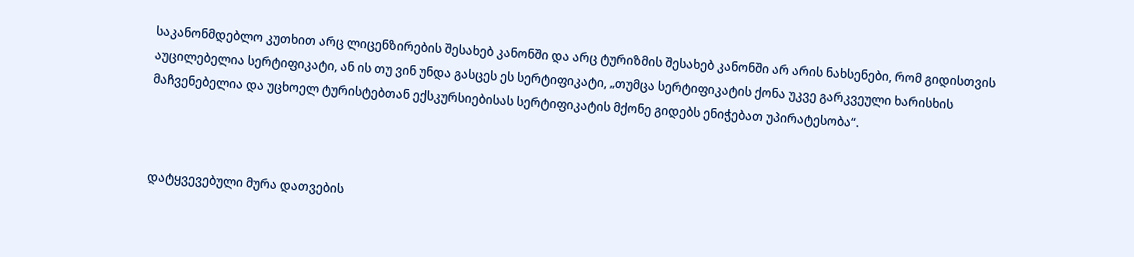საკანონმდებლო კუთხით არც ლიცენზირების შესახებ კანონში და არც ტურიზმის შესახებ კანონში არ არის ნახსენები, რომ გიდისთვის აუცილებელია სერტიფიკატი, ან ის თუ ვინ უნდა გასცეს ეს სერტიფიკატი, „თუმცა სერტიფიკატის ქონა უკვე გარკვეული ხარისხის მაჩვენებელია და უცხოელ ტურისტებთან ექსკურსიებისას სერტიფიკატის მქონე გიდებს ენიჭებათ უპირატესობა“.



დატყვევებული მურა დათვების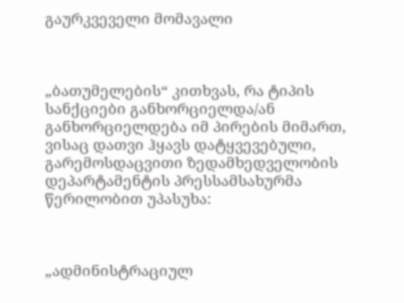გაურკვეველი მომავალი



„ბათუმელების“ კითხვას, რა ტიპის სანქციები განხორციელდა/ან განხორციელდება იმ პირების მიმართ, ვისაც დათვი ჰყავს დატყვევებული, გარემოსდაცვითი ზედამხედველობის დეპარტამენტის პრესსამსახურმა წერილობით უპასუხა:



„ადმინისტრაციულ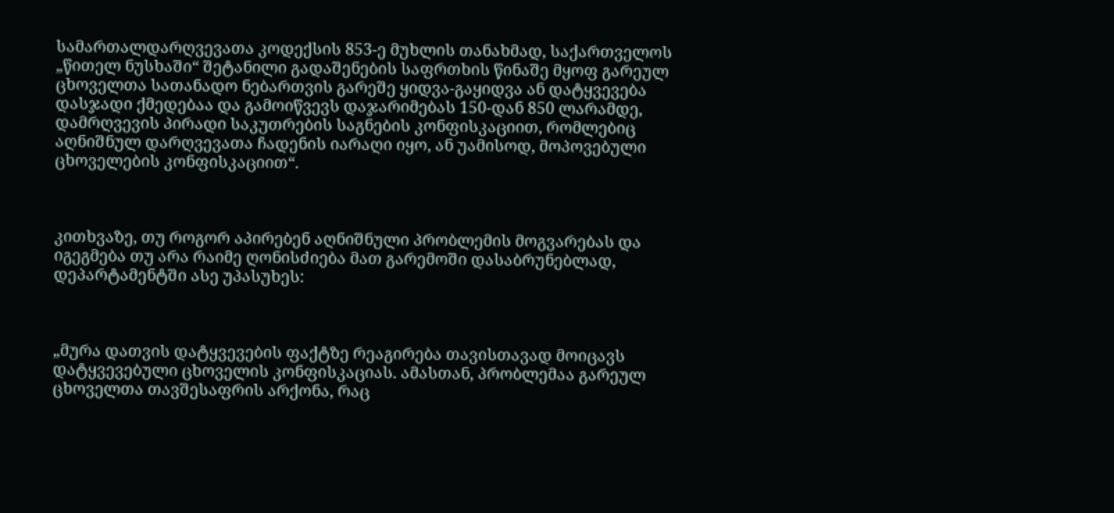სამართალდარღვევათა კოდექსის 853-ე მუხლის თანახმად, საქართველოს „წითელ ნუსხაში“ შეტანილი გადაშენების საფრთხის წინაშე მყოფ გარეულ ცხოველთა სათანადო ნებართვის გარეშე ყიდვა-გაყიდვა ან დატყვევება დასჯადი ქმედებაა და გამოიწვევს დაჯარიმებას 150-დან 850 ლარამდე, დამრღვევის პირადი საკუთრების საგნების კონფისკაციით, რომლებიც აღნიშნულ დარღვევათა ჩადენის იარაღი იყო, ან უამისოდ, მოპოვებული ცხოველების კონფისკაციით“.



კითხვაზე, თუ როგორ აპირებენ აღნიშნული პრობლემის მოგვარებას და იგეგმება თუ არა რაიმე ღონისძიება მათ გარემოში დასაბრუნებლად, დეპარტამენტში ასე უპასუხეს:



„მურა დათვის დატყვევების ფაქტზე რეაგირება თავისთავად მოიცავს დატყვევებული ცხოველის კონფისკაციას. ამასთან, პრობლემაა გარეულ ცხოველთა თავშესაფრის არქონა, რაც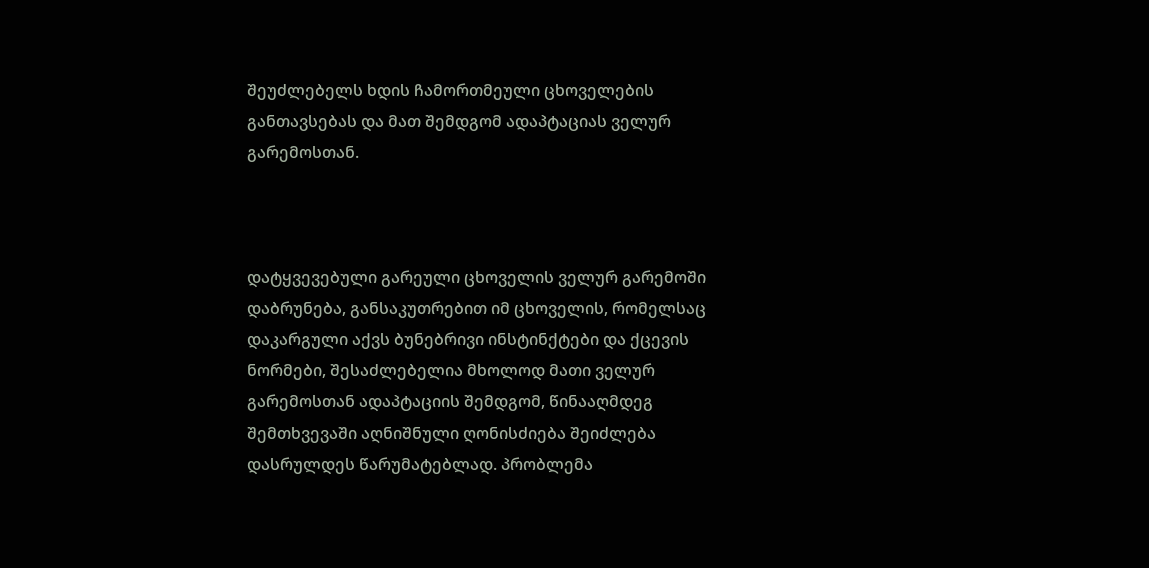შეუძლებელს ხდის ჩამორთმეული ცხოველების განთავსებას და მათ შემდგომ ადაპტაციას ველურ გარემოსთან.



დატყვევებული გარეული ცხოველის ველურ გარემოში დაბრუნება, განსაკუთრებით იმ ცხოველის, რომელსაც დაკარგული აქვს ბუნებრივი ინსტინქტები და ქცევის ნორმები, შესაძლებელია მხოლოდ მათი ველურ გარემოსთან ადაპტაციის შემდგომ, წინააღმდეგ შემთხვევაში აღნიშნული ღონისძიება შეიძლება დასრულდეს წარუმატებლად. პრობლემა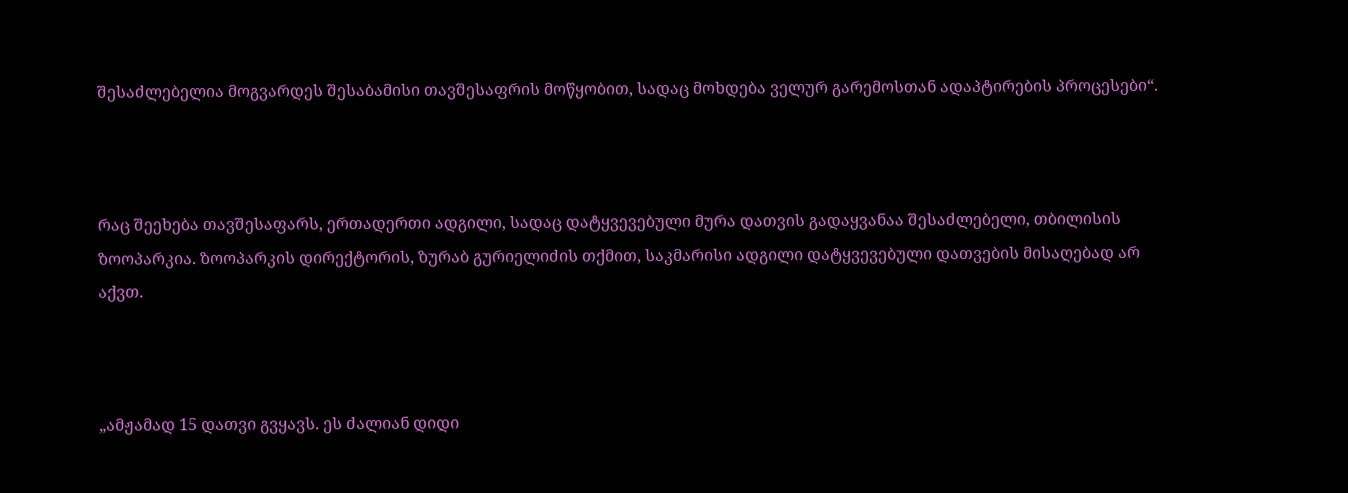შესაძლებელია მოგვარდეს შესაბამისი თავშესაფრის მოწყობით, სადაც მოხდება ველურ გარემოსთან ადაპტირების პროცესები“.



რაც შეეხება თავშესაფარს, ერთადერთი ადგილი, სადაც დატყვევებული მურა დათვის გადაყვანაა შესაძლებელი, თბილისის ზოოპარკია. ზოოპარკის დირექტორის, ზურაბ გურიელიძის თქმით, საკმარისი ადგილი დატყვევებული დათვების მისაღებად არ აქვთ.



„ამჟამად 15 დათვი გვყავს. ეს ძალიან დიდი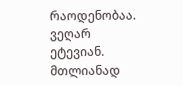რაოდენობაა. ვეღარ ეტევიან. მთლიანად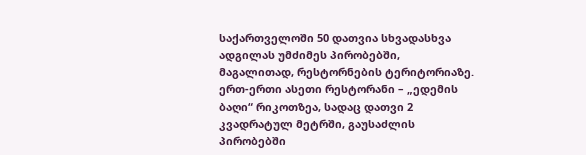საქართველოში 50 დათვია სხვადასხვა ადგილას უმძიმეს პირობებში, მაგალითად, რესტორნების ტერიტორიაზე. ერთ-ერთი ასეთი რესტორანი – „ედემის ბაღი“ რიკოთზეა, სადაც დათვი 2 კვადრატულ მეტრში, გაუსაძლის პირობებში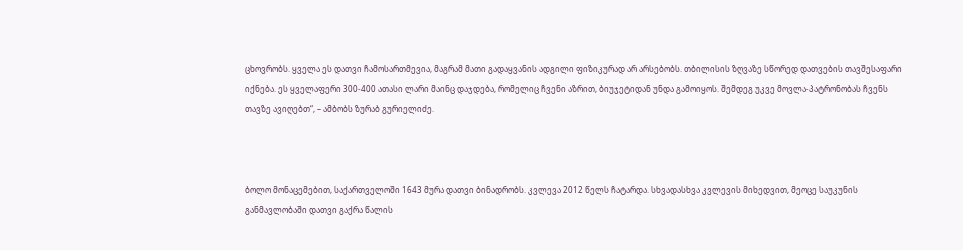ცხოვრობს. ყველა ეს დათვი ჩამოსართმევია, მაგრამ მათი გადაყვანის ადგილი ფიზიკურად არ არსებობს. თბილისის ზღვაზე სწორედ დათვების თავშესაფარი იქნება. ეს ყველაფერი 300-400 ათასი ლარი მაინც დაჯდება, რომელიც ჩვენი აზრით, ბიუჯეტიდან უნდა გამოიყოს. შემდეგ უკვე მოვლა-პატრონობას ჩვენს თავზე ავიღებთ“, – ამბობს ზურაბ გურიელიძე.



ბოლო მონაცემებით, საქართველოში 1643 მურა დათვი ბინადრობს. კვლევა 2012 წელს ჩატარდა. სხვადასხვა კვლევის მიხედვით, მეოცე საუკუნის განმავლობაში დათვი გაქრა წალის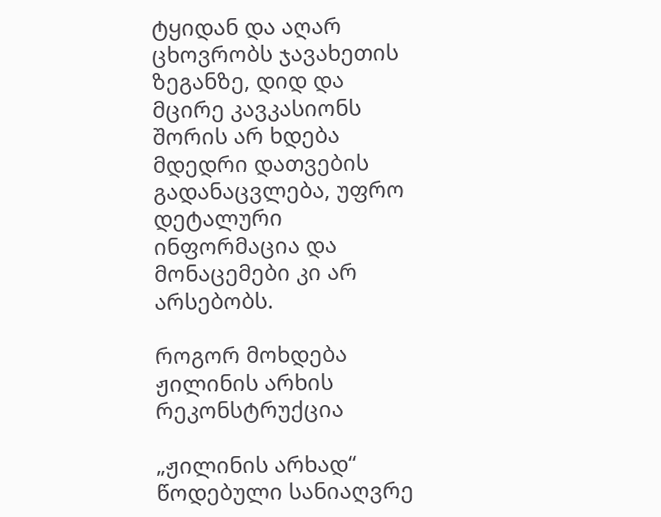ტყიდან და აღარ ცხოვრობს ჯავახეთის ზეგანზე, დიდ და მცირე კავკასიონს შორის არ ხდება მდედრი დათვების გადანაცვლება, უფრო დეტალური ინფორმაცია და მონაცემები კი არ არსებობს.

როგორ მოხდება ჟილინის არხის რეკონსტრუქცია

„ჟილინის არხად“ წოდებული სანიაღვრე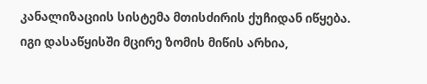კანალიზაციის სისტემა მთისძირის ქუჩიდან იწყება. იგი დასაწყისში მცირე ზომის მიწის არხია,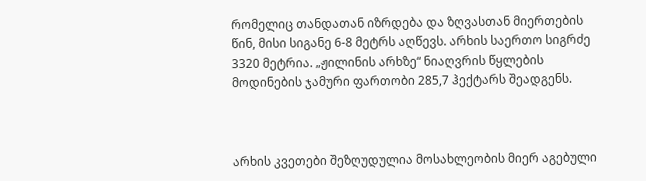რომელიც თანდათან იზრდება და ზღვასთან მიერთების წინ, მისი სიგანე 6-8 მეტრს აღწევს. არხის საერთო სიგრძე 3320 მეტრია. „ჟილინის არხზე“ ნიაღვრის წყლების მოდინების ჯამური ფართობი 285,7 ჰექტარს შეადგენს.



არხის კვეთები შეზღუდულია მოსახლეობის მიერ აგებული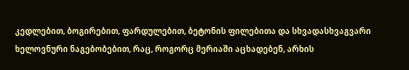კედლებით, ბოგირებით, ფარდულებით, ბეტონის ფილებითა და სხვადასხვაგვარი ხელოვნური ნაგებობებით, რაც, როგორც მერიაში აცხადებენ, არხის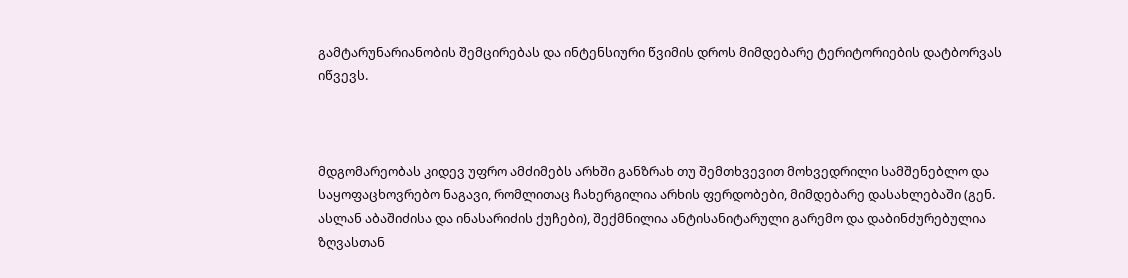გამტარუნარიანობის შემცირებას და ინტენსიური წვიმის დროს მიმდებარე ტერიტორიების დატბორვას იწვევს.



მდგომარეობას კიდევ უფრო ამძიმებს არხში განზრახ თუ შემთხვევით მოხვედრილი სამშენებლო და საყოფაცხოვრებო ნაგავი, რომლითაც ჩახერგილია არხის ფერდობები, მიმდებარე დასახლებაში (გენ. ასლან აბაშიძისა და ინასარიძის ქუჩები), შექმნილია ანტისანიტარული გარემო და დაბინძურებულია ზღვასთან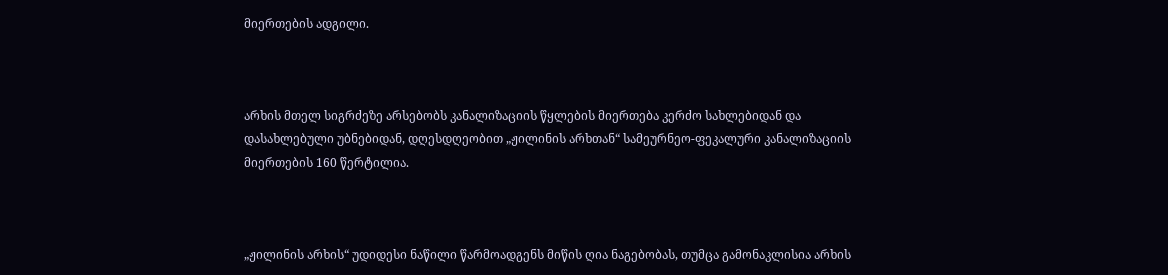მიერთების ადგილი.



არხის მთელ სიგრძეზე არსებობს კანალიზაციის წყლების მიერთება კერძო სახლებიდან და დასახლებული უბნებიდან, დღესდღეობით „ჟილინის არხთან“ სამეურნეო-ფეკალური კანალიზაციის მიერთების 160 წერტილია.



„ჟილინის არხის“ უდიდესი ნაწილი წარმოადგენს მიწის ღია ნაგებობას, თუმცა გამონაკლისია არხის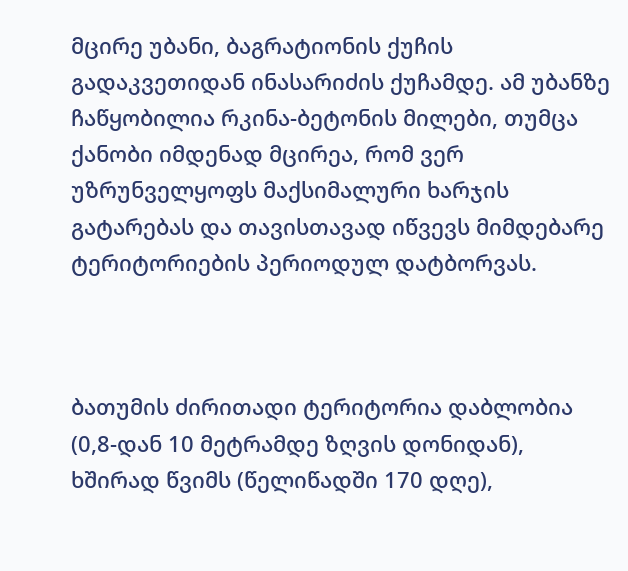მცირე უბანი, ბაგრატიონის ქუჩის გადაკვეთიდან ინასარიძის ქუჩამდე. ამ უბანზე ჩაწყობილია რკინა-ბეტონის მილები, თუმცა ქანობი იმდენად მცირეა, რომ ვერ უზრუნველყოფს მაქსიმალური ხარჯის გატარებას და თავისთავად იწვევს მიმდებარე ტერიტორიების პერიოდულ დატბორვას.



ბათუმის ძირითადი ტერიტორია დაბლობია (0,8-დან 10 მეტრამდე ზღვის დონიდან), ხშირად წვიმს (წელიწადში 170 დღე),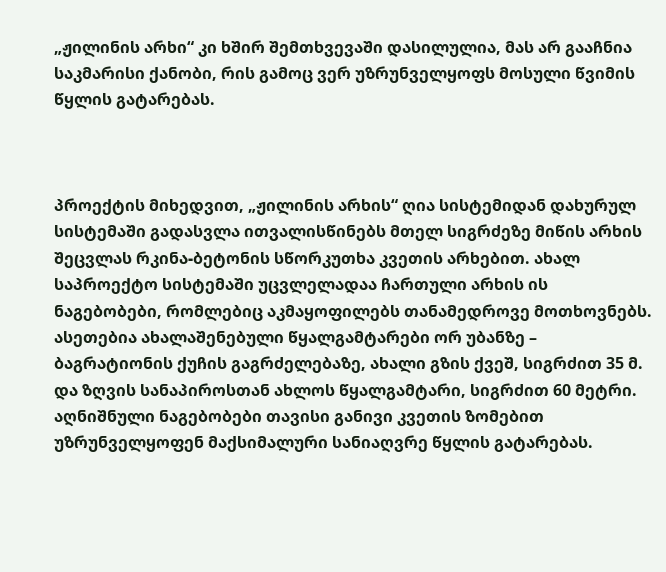„ჟილინის არხი“ კი ხშირ შემთხვევაში დასილულია, მას არ გააჩნია საკმარისი ქანობი, რის გამოც ვერ უზრუნველყოფს მოსული წვიმის წყლის გატარებას.



პროექტის მიხედვით, „ჟილინის არხის“ ღია სისტემიდან დახურულ სისტემაში გადასვლა ითვალისწინებს მთელ სიგრძეზე მიწის არხის შეცვლას რკინა-ბეტონის სწორკუთხა კვეთის არხებით. ახალ საპროექტო სისტემაში უცვლელადაა ჩართული არხის ის ნაგებობები, რომლებიც აკმაყოფილებს თანამედროვე მოთხოვნებს. ასეთებია ახალაშენებული წყალგამტარები ორ უბანზე – ბაგრატიონის ქუჩის გაგრძელებაზე, ახალი გზის ქვეშ, სიგრძით 35 მ. და ზღვის სანაპიროსთან ახლოს წყალგამტარი, სიგრძით 60 მეტრი. აღნიშნული ნაგებობები თავისი განივი კვეთის ზომებით უზრუნველყოფენ მაქსიმალური სანიაღვრე წყლის გატარებას.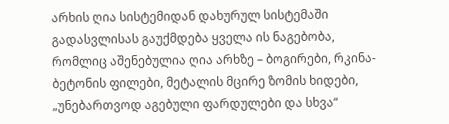არხის ღია სისტემიდან დახურულ სისტემაში გადასვლისას გაუქმდება ყველა ის ნაგებობა, რომლიც აშენებულია ღია არხზე – ბოგირები, რკინა-ბეტონის ფილები, მეტალის მცირე ზომის ხიდები, „უნებართვოდ აგებული ფარდულები და სხვა“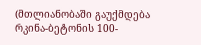(მთლიანობაში გაუქმდება რკინა-ბეტონის 100-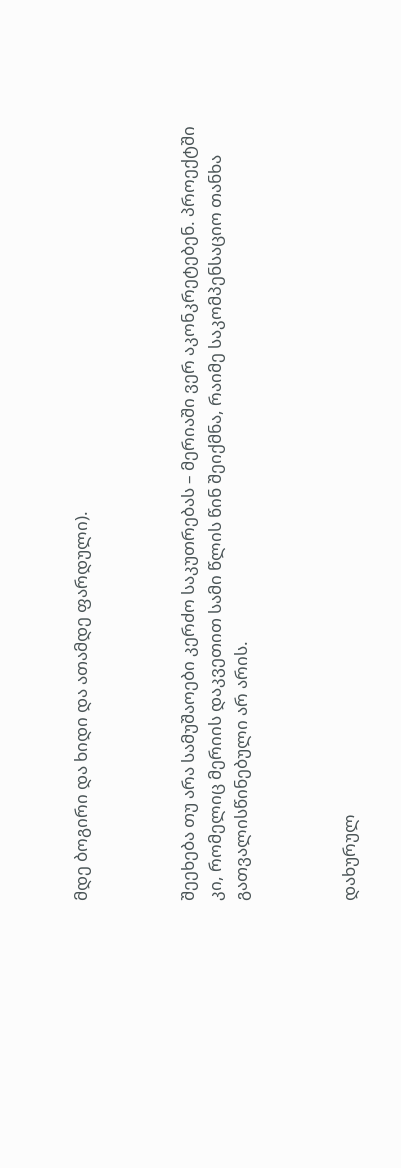მდე ბოგირი და ხიდი და ათამდე ფარდული).



შეეხება თუ არა სამუშაოები კერძო საკუთრებას – მერიაში ვერ აკონკრეტებენ. პროექტში კი, რომელიც მერიის დაკვეთით სამი წლის წინ შეიქმნა, რაიმე საკომპენსაციო თანხა გათვალისწინებული არ არის.



დახურულ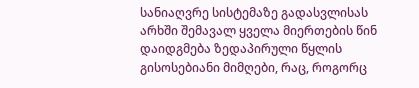სანიაღვრე სისტემაზე გადასვლისას არხში შემავალ ყველა მიერთების წინ დაიდგმება ზედაპირული წყლის გისოსებიანი მიმღები, რაც, როგორც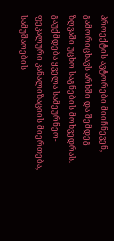პროექტის ავტორები მიიჩნევენ, გამორიცხავს არხში და შემდეგ ზღვაში უცხო საგნების მოხვედრას. გაუქმდება ყველა სამეურნეო-ფეკალური კანალიზაციის მიერთება, სამუშაოების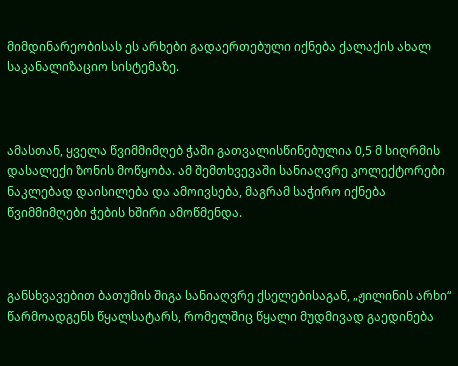მიმდინარეობისას ეს არხები გადაერთებული იქნება ქალაქის ახალ საკანალიზაციო სისტემაზე.



ამასთან, ყველა წვიმმიმღებ ჭაში გათვალისწინებულია 0,5 მ სიღრმის დასალექი ზონის მოწყობა. ამ შემთხვევაში სანიაღვრე კოლექტორები ნაკლებად დაისილება და ამოივსება, მაგრამ საჭირო იქნება წვიმმიმღები ჭების ხშირი ამოწმენდა.



განსხვავებით ბათუმის შიგა სანიაღვრე ქსელებისაგან, „ჟილინის არხი“ წარმოადგენს წყალსატარს, რომელშიც წყალი მუდმივად გაედინება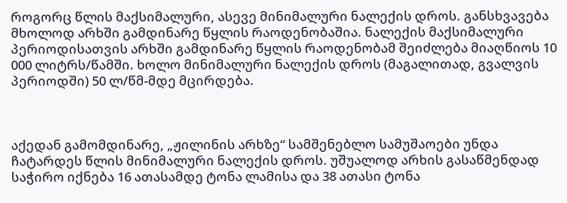როგორც წლის მაქსიმალური, ასევე მინიმალური ნალექის დროს. განსხვავება მხოლოდ არხში გამდინარე წყლის რაოდენობაშია. ნალექის მაქსიმალური პერიოდისათვის არხში გამდინარე წყლის რაოდენობამ შეიძლება მიაღწიოს 10 000 ლიტრს/წამში. ხოლო მინიმალური ნალექის დროს (მაგალითად, გვალვის პერიოდში) 50 ლ/წმ-მდე მცირდება.



აქედან გამომდინარე, „ჟილინის არხზე“ სამშენებლო სამუშაოები უნდა ჩატარდეს წლის მინიმალური ნალექის დროს. უშუალოდ არხის გასაწმენდად საჭირო იქნება 16 ათასამდე ტონა ლამისა და 38 ათასი ტონა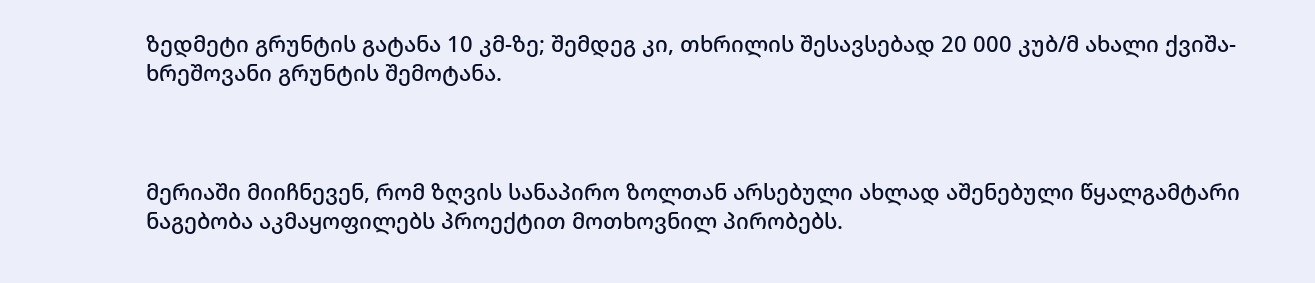ზედმეტი გრუნტის გატანა 10 კმ-ზე; შემდეგ კი, თხრილის შესავსებად 20 000 კუბ/მ ახალი ქვიშა-ხრეშოვანი გრუნტის შემოტანა.



მერიაში მიიჩნევენ, რომ ზღვის სანაპირო ზოლთან არსებული ახლად აშენებული წყალგამტარი ნაგებობა აკმაყოფილებს პროექტით მოთხოვნილ პირობებს.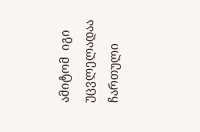ამიტომ  იგი უცვლელადაა ჩართული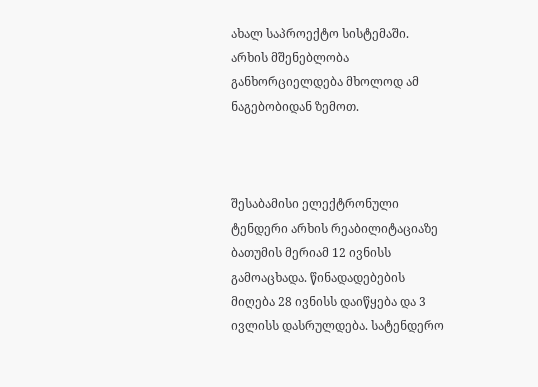ახალ საპროექტო სისტემაში. არხის მშენებლობა განხორციელდება მხოლოდ ამ ნაგებობიდან ზემოთ.



შესაბამისი ელექტრონული ტენდერი არხის რეაბილიტაციაზე ბათუმის მერიამ 12 ივნისს გამოაცხადა. წინადადებების მიღება 28 ივნისს დაიწყება და 3 ივლისს დასრულდება. სატენდერო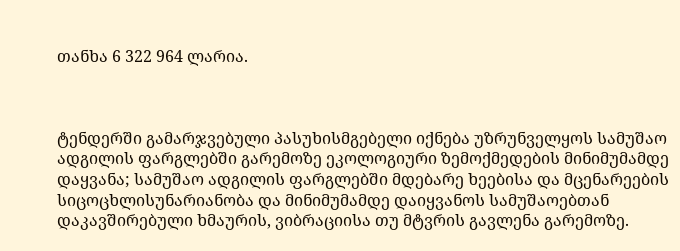თანხა 6 322 964 ლარია.



ტენდერში გამარჯვებული პასუხისმგებელი იქნება უზრუნველყოს სამუშაო ადგილის ფარგლებში გარემოზე ეკოლოგიური ზემოქმედების მინიმუმამდე დაყვანა; სამუშაო ადგილის ფარგლებში მდებარე ხეებისა და მცენარეების სიცოცხლისუნარიანობა და მინიმუმამდე დაიყვანოს სამუშაოებთან დაკავშირებული ხმაურის, ვიბრაციისა თუ მტვრის გავლენა გარემოზე.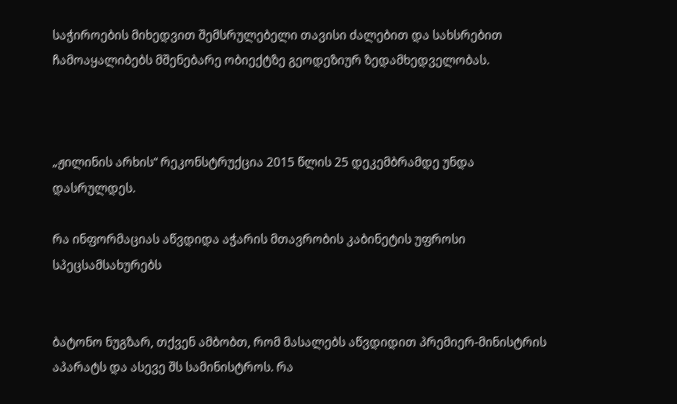საჭიროების მიხედვით შემსრულებელი თავისი ძალებით და სახსრებით ჩამოაყალიბებს მშენებარე ობიექტზე გეოდეზიურ ზედამხედველობას.



„ჟილინის არხის“ რეკონსტრუქცია 2015 წლის 25 დეკემბრამდე უნდა დასრულდეს.

რა ინფორმაციას აწვდიდა აჭარის მთავრობის კაბინეტის უფროსი სპეცსამსახურებს


ბატონო ნუგზარ, თქვენ ამბობთ, რომ მასალებს აწვდიდით პრემიერ-მინისტრის აპარატს და ასევე შს სამინისტროს. რა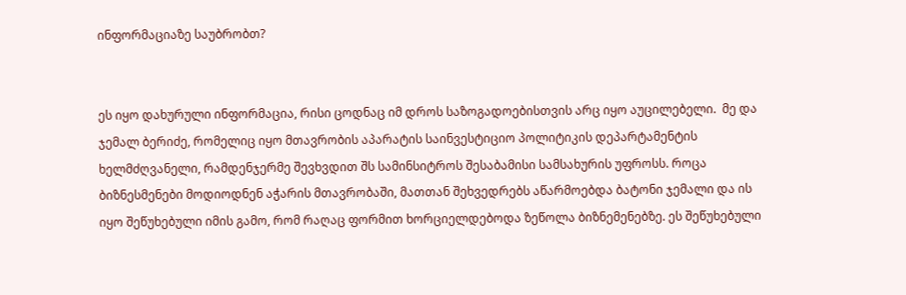ინფორმაციაზე საუბრობთ?


ეს იყო დახურული ინფორმაცია, რისი ცოდნაც იმ დროს საზოგადოებისთვის არც იყო აუცილებელი.  მე და ჯემალ ბერიძე, რომელიც იყო მთავრობის აპარატის საინვესტიციო პოლიტიკის დეპარტამენტის ხელმძღვანელი, რამდენჯერმე შევხვდით შს სამინსიტროს შესაბამისი სამსახურის უფროსს. როცა ბიზნესმენები მოდიოდნენ აჭარის მთავრობაში, მათთან შეხვედრებს აწარმოებდა ბატონი ჯემალი და ის იყო შეწუხებული იმის გამო, რომ რაღაც ფორმით ხორციელდებოდა ზეწოლა ბიზნემენებზე. ეს შეწუხებული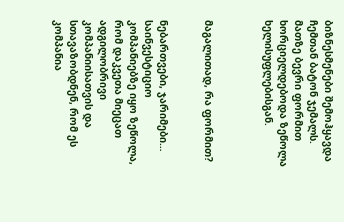ბიზნესმენები შემოჰყავდა ჩემთან ბატონ ჯემალს.  მათზე ბევრი ფორმით ხორციელდებოდა ზეწოლა ხელისუფლებისგან.



მაგალითად, რა ფორმით?


ნებართვები, ჯარიმები… საინვესტიციო კომპანიებზე იყო ზეწოლა, რომ დაკვეთა მიეცათ ადგილობრივი კომპანიისათვის და სთავაზობდნენ, რომ ეს კომპანია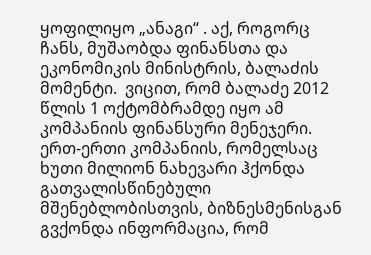ყოფილიყო „ანაგი“ . აქ, როგორც ჩანს, მუშაობდა ფინანსთა და ეკონომიკის მინისტრის, ბალაძის მომენტი.  ვიცით, რომ ბალაძე 2012 წლის 1 ოქტომბრამდე იყო ამ კომპანიის ფინანსური მენეჯერი. ერთ-ერთი კომპანიის, რომელსაც ხუთი მილიონ ნახევარი ჰქონდა გათვალისწინებული მშენებლობისთვის, ბიზნესმენისგან გვქონდა ინფორმაცია, რომ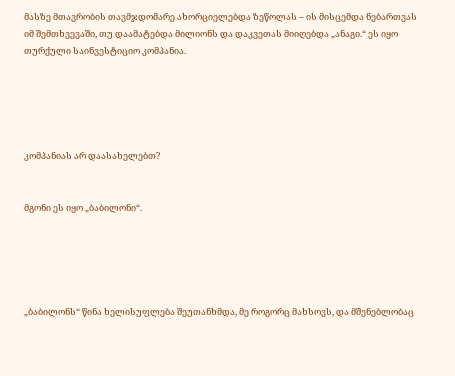მასზე მთავრობის თავმჯდომარე ახორციელებდა ზეწოლას – ის მისცემდა ნებართვას იმ შემთხვევაში, თუ დაამატებდა მილიონს და დაკვეთას მიიღებდა „ანაგი.“ ეს იყო თურქული საინვესტიციო კომპანია.





კომპანიას არ დაასახელებთ?


მგონი ეს იყო „ბაბილონი“.





„ბაბილონს“ წინა ხელისუფლება შეუთანხმდა, მე როგორც მახსოვს, და მშენებლობაც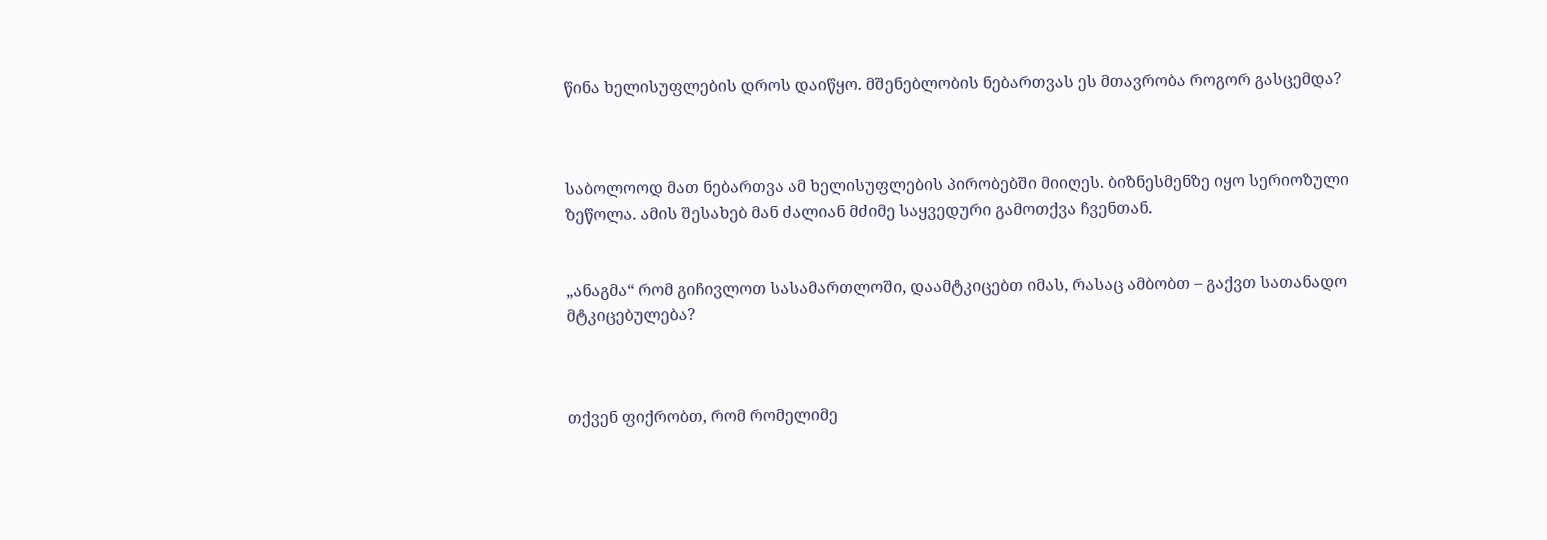წინა ხელისუფლების დროს დაიწყო. მშენებლობის ნებართვას ეს მთავრობა როგორ გასცემდა?



საბოლოოდ მათ ნებართვა ამ ხელისუფლების პირობებში მიიღეს. ბიზნესმენზე იყო სერიოზული ზეწოლა. ამის შესახებ მან ძალიან მძიმე საყვედური გამოთქვა ჩვენთან.


„ანაგმა“ რომ გიჩივლოთ სასამართლოში, დაამტკიცებთ იმას, რასაც ამბობთ – გაქვთ სათანადო მტკიცებულება?



თქვენ ფიქრობთ, რომ რომელიმე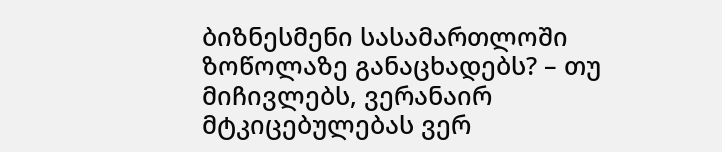ბიზნესმენი სასამართლოში ზოწოლაზე განაცხადებს? – თუ მიჩივლებს, ვერანაირ მტკიცებულებას ვერ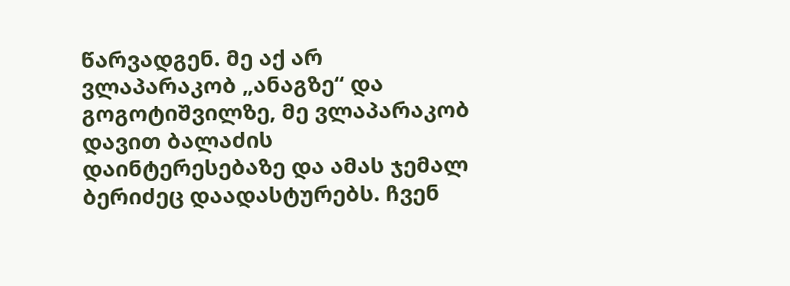წარვადგენ. მე აქ არ ვლაპარაკობ „ანაგზე“ და გოგოტიშვილზე, მე ვლაპარაკობ დავით ბალაძის დაინტერესებაზე და ამას ჯემალ ბერიძეც დაადასტურებს. ჩვენ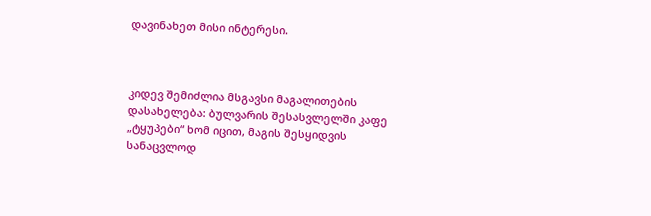დავინახეთ მისი ინტერესი.



კიდევ შემიძლია მსგავსი მაგალითების დასახელება: ბულვარის შესასვლელში კაფე „ტყუპები“ ხომ იცით, მაგის შესყიდვის სანაცვლოდ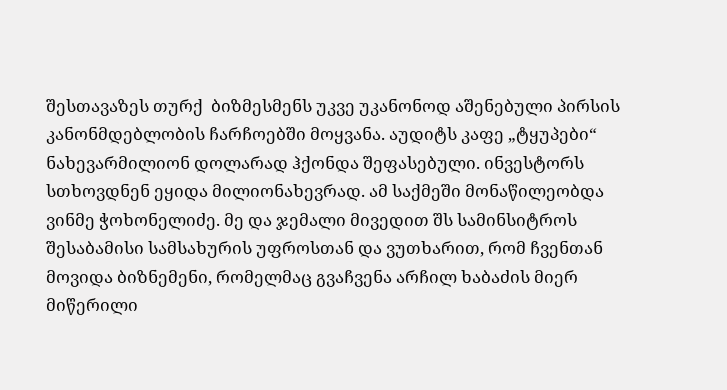შესთავაზეს თურქ  ბიზმესმენს უკვე უკანონოდ აშენებული პირსის კანონმდებლობის ჩარჩოებში მოყვანა. აუდიტს კაფე „ტყუპები“ ნახევარმილიონ დოლარად ჰქონდა შეფასებული. ინვესტორს სთხოვდნენ ეყიდა მილიონახევრად. ამ საქმეში მონაწილეობდა ვინმე ჭოხონელიძე. მე და ჯემალი მივედით შს სამინსიტროს შესაბამისი სამსახურის უფროსთან და ვუთხარით, რომ ჩვენთან მოვიდა ბიზნემენი, რომელმაც გვაჩვენა არჩილ ხაბაძის მიერ მიწერილი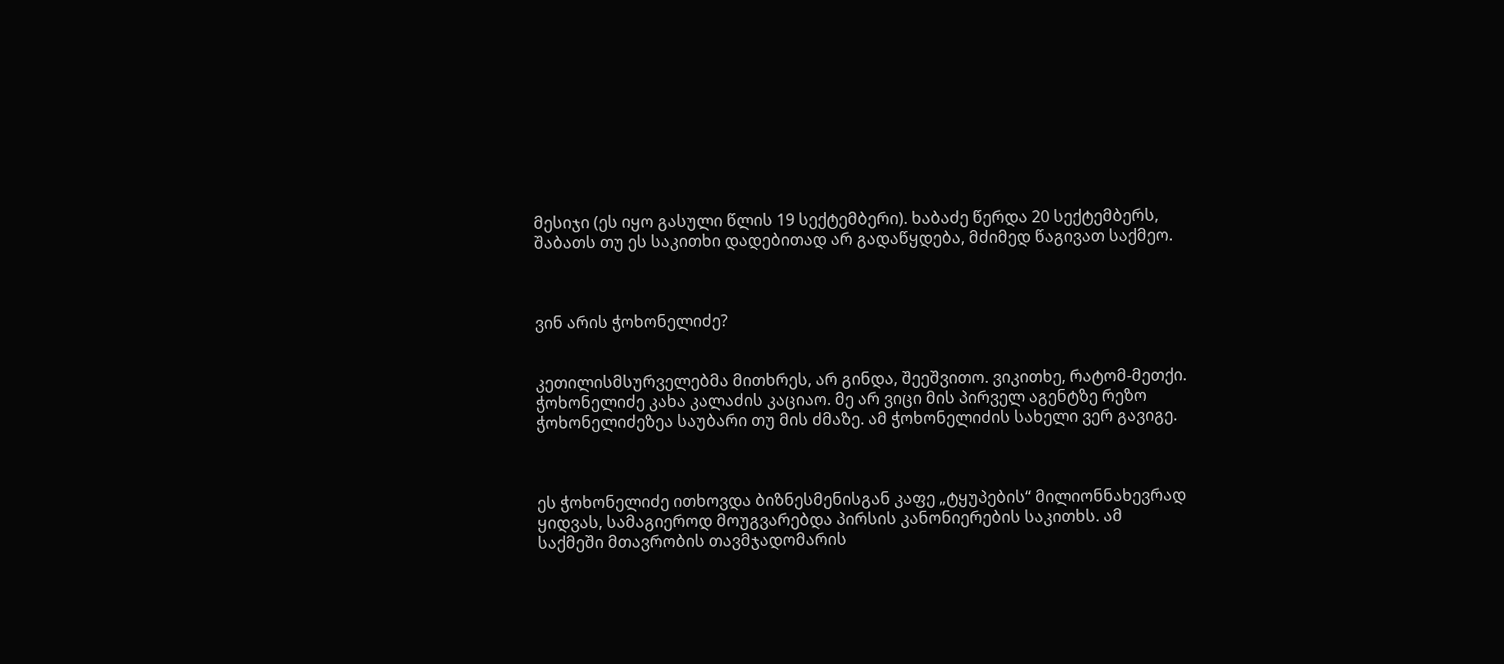მესიჯი (ეს იყო გასული წლის 19 სექტემბერი). ხაბაძე წერდა 20 სექტემბერს, შაბათს თუ ეს საკითხი დადებითად არ გადაწყდება, მძიმედ წაგივათ საქმეო.



ვინ არის ჭოხონელიძე?


კეთილისმსურველებმა მითხრეს, არ გინდა, შეეშვითო. ვიკითხე, რატომ-მეთქი. ჭოხონელიძე კახა კალაძის კაციაო. მე არ ვიცი მის პირველ აგენტზე რეზო ჭოხონელიძეზეა საუბარი თუ მის ძმაზე. ამ ჭოხონელიძის სახელი ვერ გავიგე.



ეს ჭოხონელიძე ითხოვდა ბიზნესმენისგან კაფე „ტყუპების“ მილიონნახევრად ყიდვას, სამაგიეროდ მოუგვარებდა პირსის კანონიერების საკითხს. ამ საქმეში მთავრობის თავმჯადომარის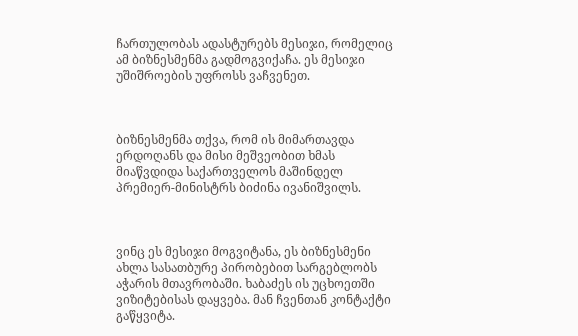ჩართულობას ადასტურებს მესიჯი, რომელიც ამ ბიზნესმენმა გადმოგვიქაჩა. ეს მესიჯი უშიშროების უფროსს ვაჩვენეთ.



ბიზნესმენმა თქვა, რომ ის მიმართავდა ერდოღანს და მისი მეშვეობით ხმას მიაწვდიდა საქართველოს მაშინდელ პრემიერ-მინისტრს ბიძინა ივანიშვილს.



ვინც ეს მესიჯი მოგვიტანა, ეს ბიზნესმენი ახლა სასათბურე პირობებით სარგებლობს აჭარის მთავრობაში. ხაბაძეს ის უცხოეთში ვიზიტებისას დაყვება. მან ჩვენთან კონტაქტი გაწყვიტა.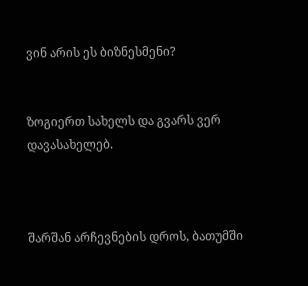ვინ არის ეს ბიზნესმენი?


ზოგიერთ სახელს და გვარს ვერ დავასახელებ.



შარშან არჩევნების დროს, ბათუმში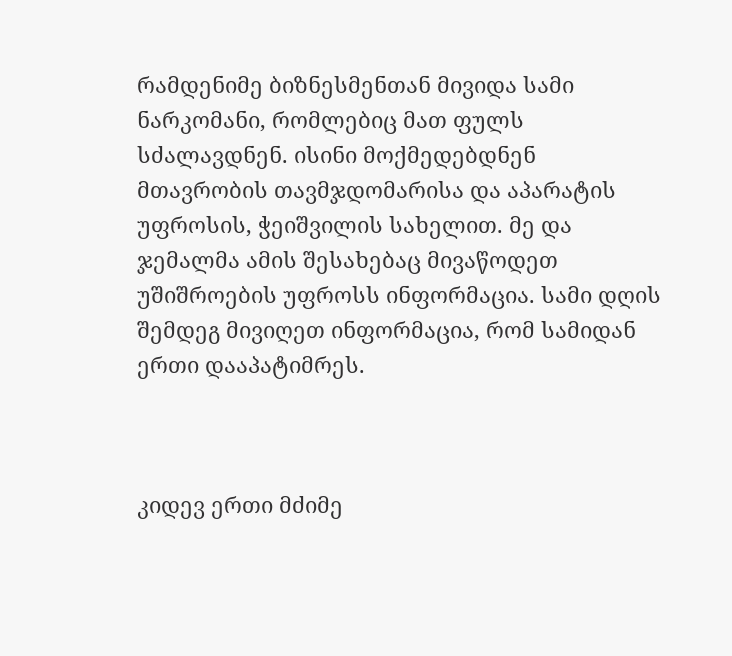რამდენიმე ბიზნესმენთან მივიდა სამი ნარკომანი, რომლებიც მათ ფულს სძალავდნენ. ისინი მოქმედებდნენ მთავრობის თავმჯდომარისა და აპარატის უფროსის, ჭეიშვილის სახელით. მე და ჯემალმა ამის შესახებაც მივაწოდეთ უშიშროების უფროსს ინფორმაცია. სამი დღის შემდეგ მივიღეთ ინფორმაცია, რომ სამიდან ერთი დააპატიმრეს.



კიდევ ერთი მძიმე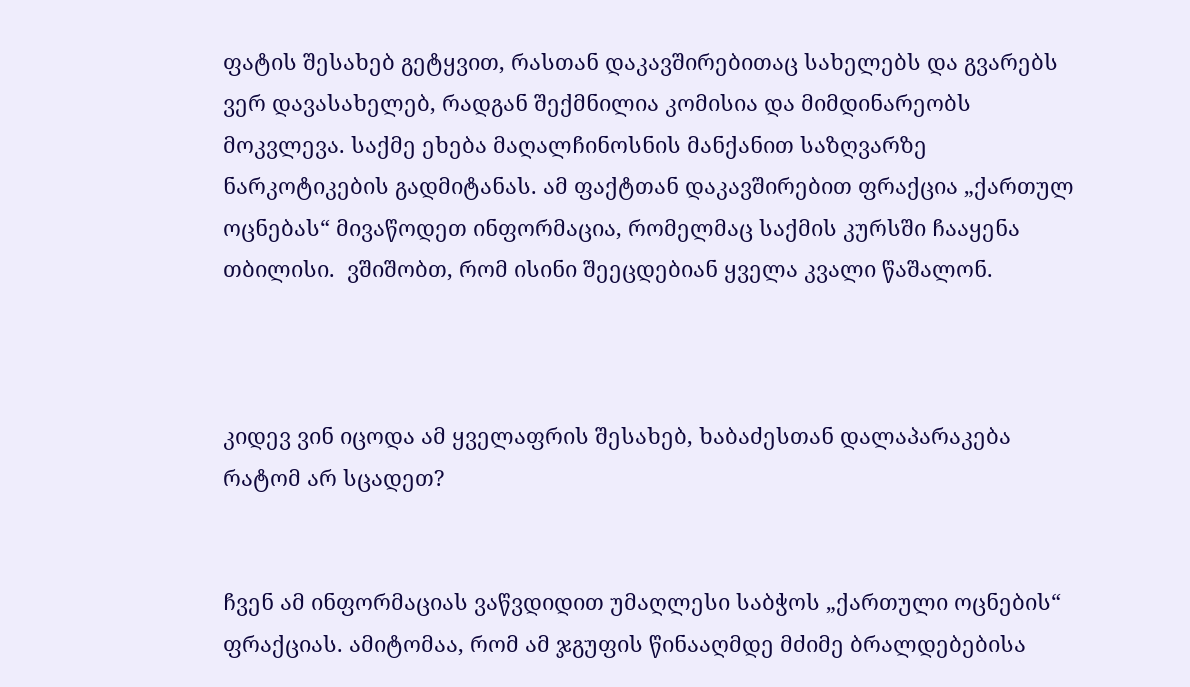ფატის შესახებ გეტყვით, რასთან დაკავშირებითაც სახელებს და გვარებს ვერ დავასახელებ, რადგან შექმნილია კომისია და მიმდინარეობს მოკვლევა. საქმე ეხება მაღალჩინოსნის მანქანით საზღვარზე ნარკოტიკების გადმიტანას. ამ ფაქტთან დაკავშირებით ფრაქცია „ქართულ ოცნებას“ მივაწოდეთ ინფორმაცია, რომელმაც საქმის კურსში ჩააყენა თბილისი.  ვშიშობთ, რომ ისინი შეეცდებიან ყველა კვალი წაშალონ.



კიდევ ვინ იცოდა ამ ყველაფრის შესახებ, ხაბაძესთან დალაპარაკება რატომ არ სცადეთ?


ჩვენ ამ ინფორმაციას ვაწვდიდით უმაღლესი საბჭოს „ქართული ოცნების“ ფრაქციას. ამიტომაა, რომ ამ ჯგუფის წინააღმდე მძიმე ბრალდებებისა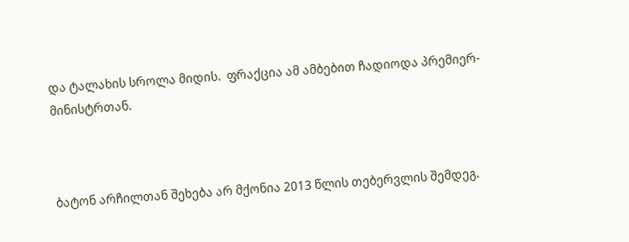და ტალახის სროლა მიდის.  ფრაქცია ამ ამბებით ჩადიოდა პრემიერ-მინისტრთან.



ბატონ არჩილთან შეხება არ მქონია 2013 წლის თებერვლის შემდეგ.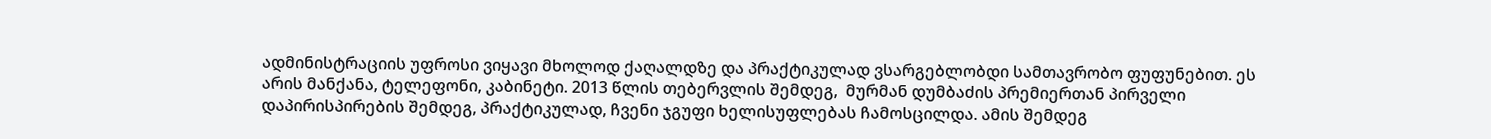ადმინისტრაციის უფროსი ვიყავი მხოლოდ ქაღალდზე და პრაქტიკულად ვსარგებლობდი სამთავრობო ფუფუნებით. ეს არის მანქანა, ტელეფონი, კაბინეტი. 2013 წლის თებერვლის შემდეგ,  მურმან დუმბაძის პრემიერთან პირველი დაპირისპირების შემდეგ, პრაქტიკულად, ჩვენი ჯგუფი ხელისუფლებას ჩამოსცილდა. ამის შემდეგ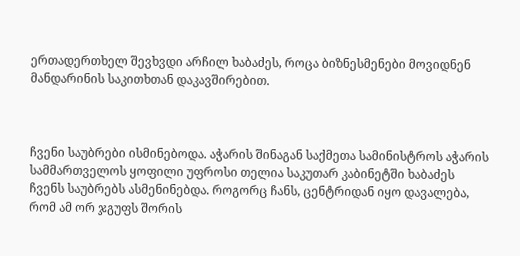ერთადერთხელ შევხვდი არჩილ ხაბაძეს, როცა ბიზნესმენები მოვიდნენ მანდარინის საკითხთან დაკავშირებით.



ჩვენი საუბრები ისმინებოდა. აჭარის შინაგან საქმეთა სამინისტროს აჭარის სამმართველოს ყოფილი უფროსი თელია საკუთარ კაბინეტში ხაბაძეს ჩვენს საუბრებს ასმენინებდა. როგორც ჩანს, ცენტრიდან იყო დავალება, რომ ამ ორ ჯგუფს შორის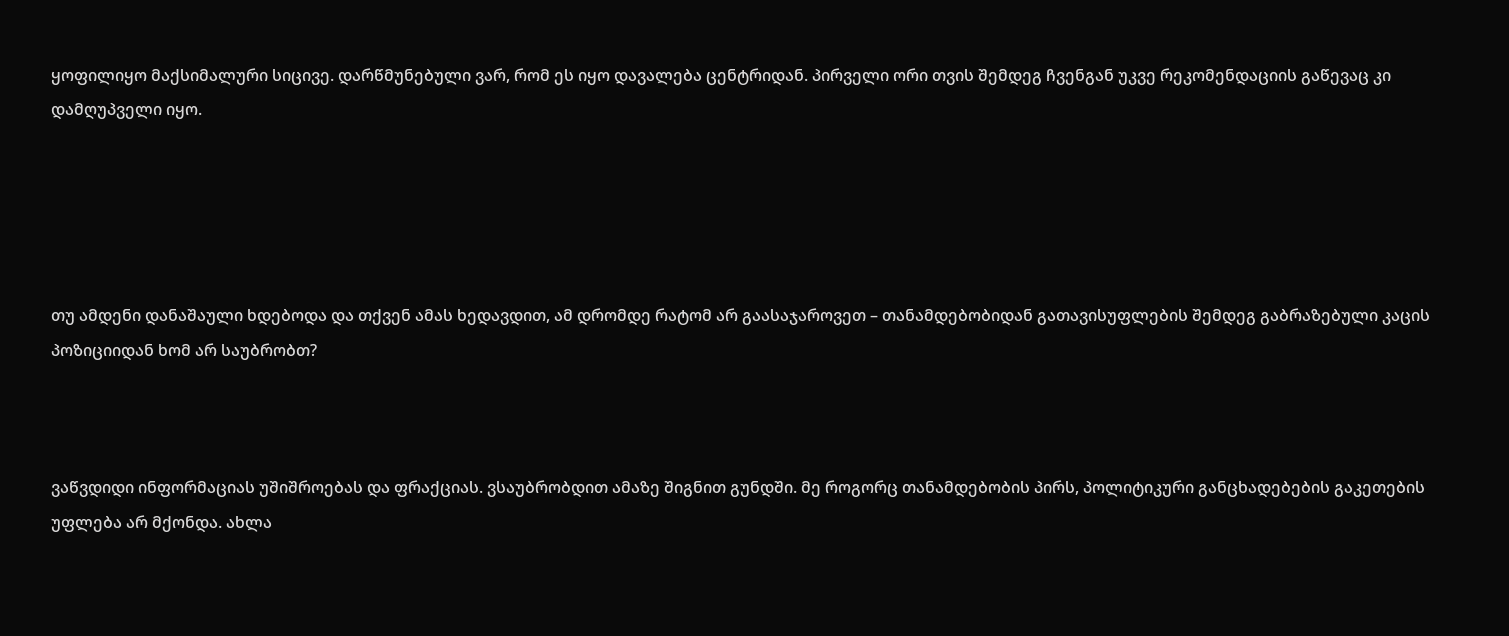ყოფილიყო მაქსიმალური სიცივე. დარწმუნებული ვარ, რომ ეს იყო დავალება ცენტრიდან. პირველი ორი თვის შემდეგ ჩვენგან უკვე რეკომენდაციის გაწევაც კი დამღუპველი იყო.





თუ ამდენი დანაშაული ხდებოდა და თქვენ ამას ხედავდით, ამ დრომდე რატომ არ გაასაჯაროვეთ – თანამდებობიდან გათავისუფლების შემდეგ გაბრაზებული კაცის პოზიციიდან ხომ არ საუბრობთ?



ვაწვდიდი ინფორმაციას უშიშროებას და ფრაქციას. ვსაუბრობდით ამაზე შიგნით გუნდში. მე როგორც თანამდებობის პირს, პოლიტიკური განცხადებების გაკეთების უფლება არ მქონდა. ახლა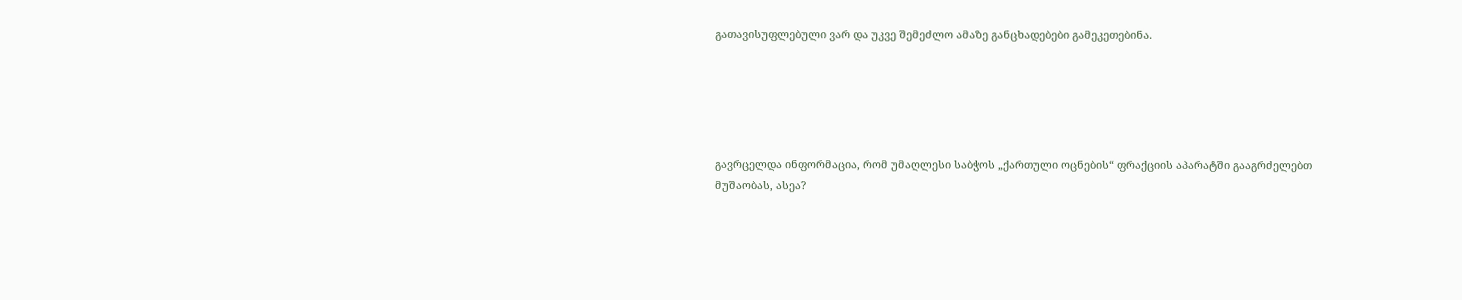გათავისუფლებული ვარ და უკვე შემეძლო ამაზე განცხადებები გამეკეთებინა.





გავრცელდა ინფორმაცია, რომ უმაღლესი საბჭოს „ქართული ოცნების“ ფრაქციის აპარატში გააგრძელებთ მუშაობას, ასეა?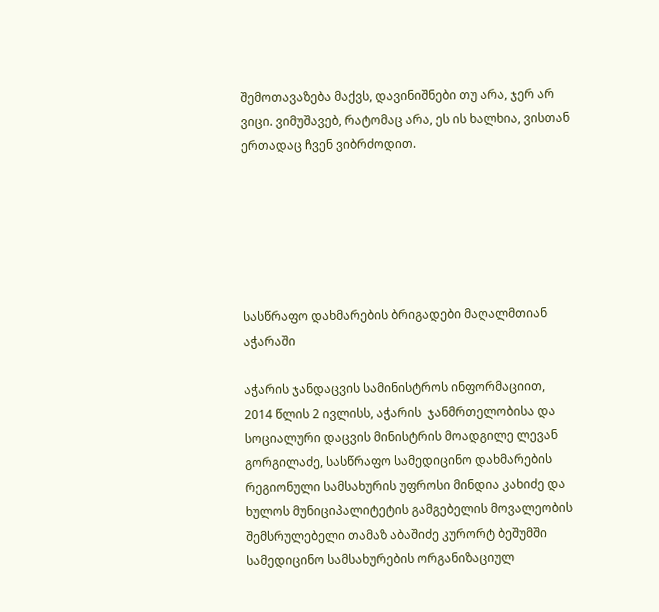შემოთავაზება მაქვს, დავინიშნები თუ არა, ჯერ არ ვიცი. ვიმუშავებ, რატომაც არა, ეს ის ხალხია, ვისთან ერთადაც ჩვენ ვიბრძოდით.






სასწრაფო დახმარების ბრიგადები მაღალმთიან აჭარაში

აჭარის ჯანდაცვის სამინისტროს ინფორმაციით, 2014 წლის 2 ივლისს, აჭარის  ჯანმრთელობისა და სოციალური დაცვის მინისტრის მოადგილე ლევან გორგილაძე, სასწრაფო სამედიცინო დახმარების რეგიონული სამსახურის უფროსი მინდია კახიძე და ხულოს მუნიციპალიტეტის გამგებელის მოვალეობის შემსრულებელი თამაზ აბაშიძე კურორტ ბეშუმში  სამედიცინო სამსახურების ორგანიზაციულ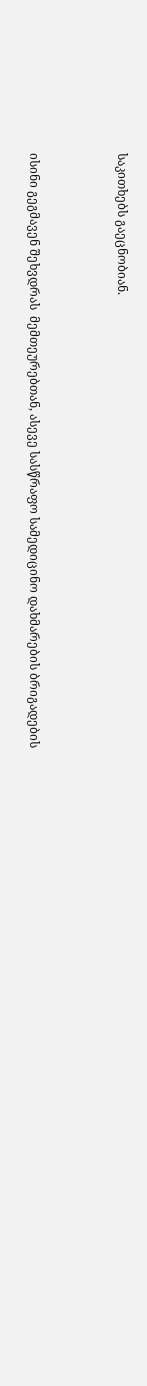საკითხებს გაეცნობიან.



ისინი გეგმავენ შეხვდრას  მემთეურებთან, ასევე სასწრაფო სამედიცინო დახმარების ბრიგადების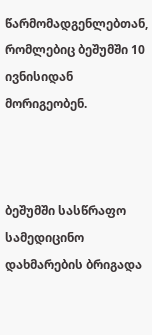წარმომადგენლებთან, რომლებიც ბეშუმში 10 ივნისიდან მორიგეობენ.



ბეშუმში სასწრაფო სამედიცინო დახმარების ბრიგადა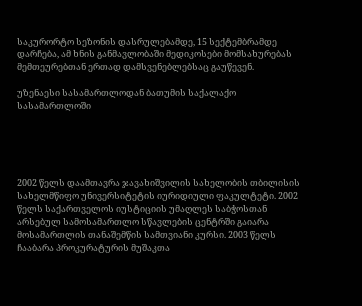საკურორტო სეზონის დასრულებამდე, 15 სექტემბრამდე დარჩება, ამ ხნის განმავლობაში მედიკოსები მომსახურებას მემთეურებთან ერთად დამსვენებლებსაც გაუწევენ.

უზენაესი სასამართლოდან ბათუმის საქალაქო სასამართლოში





2002 წელს დაამთავრა ჯავახიშვილის სახელობის თბილისის სახელმწიფო უნივერსიტეტის იურიდიული ფაკულტეტი. 2002 წელს საქართველოს იუსტიციის უმაღლეს საბჭოსთან არსებულ სამოსამართლო სწავლების ცენტრში გაიარა მოსამართლის თანაშემწის სამთვიანი კურსი. 2003 წელს ჩააბარა პროკურატურის მუშაკთა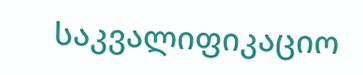საკვალიფიკაციო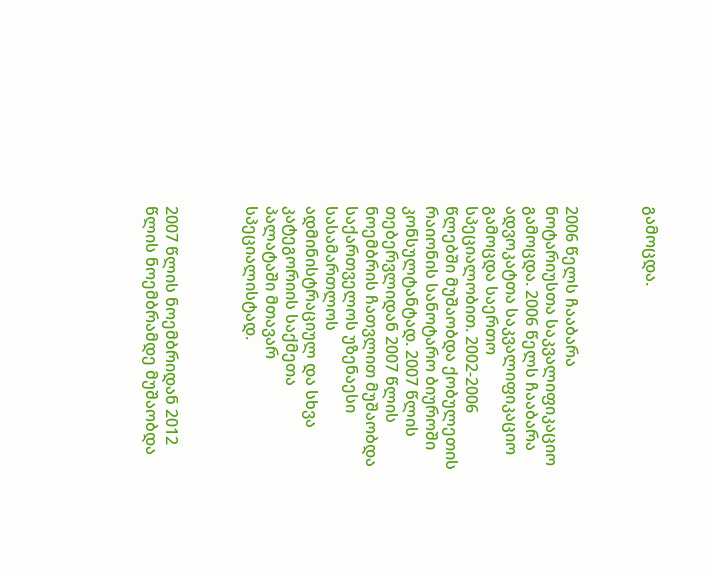გამოცდა.



2006 წელს ჩააბარა ნოტარიუსთა საკვალიფიკაციო გამოცდა. 2006 წელს ჩააბარა ადვოკატთა საკვალიფიკაციო გამოცდა საერთო სპეციალობით. 2002-2006 წლებში მუშაობდა ქობულეთის რაიონის სანოტარო ბიუროში კონსულტანტად. 2007 წლის თებერვლიდან 2007 წლის ნოემბრის ჩათვლით მუშაობდა საქართველოს უზენაესი სასამართლოს ადმინისტრაციულ და სხვა კატეგორიის საქმეთა პალატაში მთავარ სპეციალისტად.



2007 წლის ნოემბრიდან 2012 წლის ნოემბრამდე მუშაობდა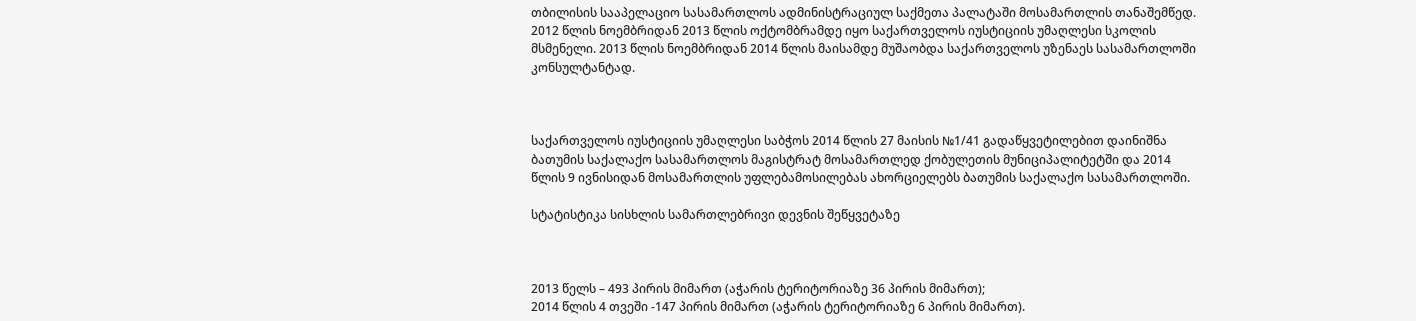თბილისის სააპელაციო სასამართლოს ადმინისტრაციულ საქმეთა პალატაში მოსამართლის თანაშემწედ. 2012 წლის ნოემბრიდან 2013 წლის ოქტომბრამდე იყო საქართველოს იუსტიციის უმაღლესი სკოლის მსმენელი. 2013 წლის ნოემბრიდან 2014 წლის მაისამდე მუშაობდა საქართველოს უზენაეს სასამართლოში კონსულტანტად.



საქართველოს იუსტიციის უმაღლესი საბჭოს 2014 წლის 27 მაისის №1/41 გადაწყვეტილებით დაინიშნა ბათუმის საქალაქო სასამართლოს მაგისტრატ მოსამართლედ ქობულეთის მუნიციპალიტეტში და 2014 წლის 9 ივნისიდან მოსამართლის უფლებამოსილებას ახორციელებს ბათუმის საქალაქო სასამართლოში.

სტატისტიკა სისხლის სამართლებრივი დევნის შეწყვეტაზე



2013 წელს – 493 პირის მიმართ (აჭარის ტერიტორიაზე 36 პირის მიმართ);
2014 წლის 4 თვეში -147 პირის მიმართ (აჭარის ტერიტორიაზე 6 პირის მიმართ).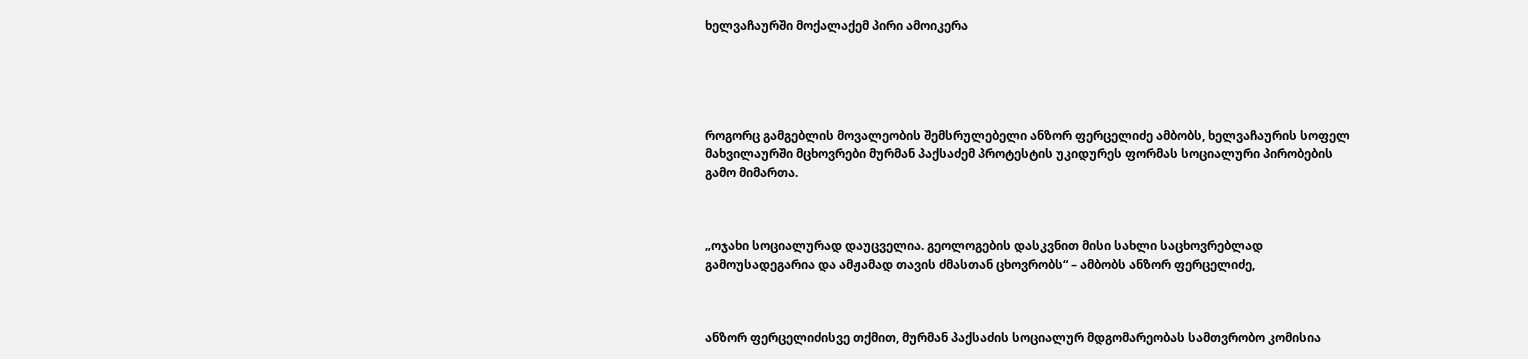ხელვაჩაურში მოქალაქემ პირი ამოიკერა





როგორც გამგებლის მოვალეობის შემსრულებელი ანზორ ფერცელიძე ამბობს, ხელვაჩაურის სოფელ მახვილაურში მცხოვრები მურმან პაქსაძემ პროტესტის უკიდურეს ფორმას სოციალური პირობების გამო მიმართა.



„ოჯახი სოციალურად დაუცველია. გეოლოგების დასკვნით მისი სახლი საცხოვრებლად გამოუსადეგარია და ამჟამად თავის ძმასთან ცხოვრობს“ – ამბობს ანზორ ფერცელიძე,



ანზორ ფერცელიძისვე თქმით, მურმან პაქსაძის სოციალურ მდგომარეობას სამთვრობო კომისია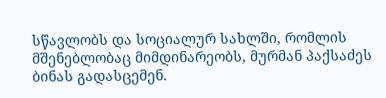სწავლობს და სოციალურ სახლში, რომლის მშენებლობაც მიმდინარეობს, მურმან პაქსაძეს ბინას გადასცემენ.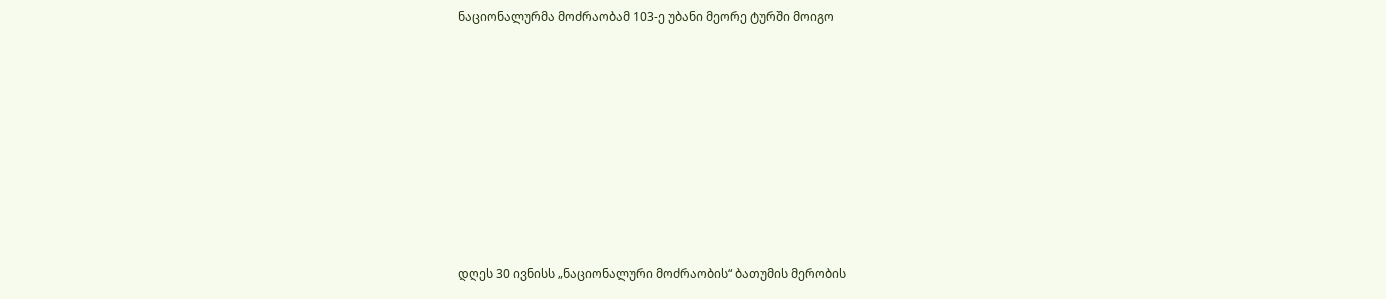ნაციონალურმა მოძრაობამ 103-ე უბანი მეორე ტურში მოიგო













დღეს 30 ივნისს „ნაციონალური მოძრაობის“ ბათუმის მერობის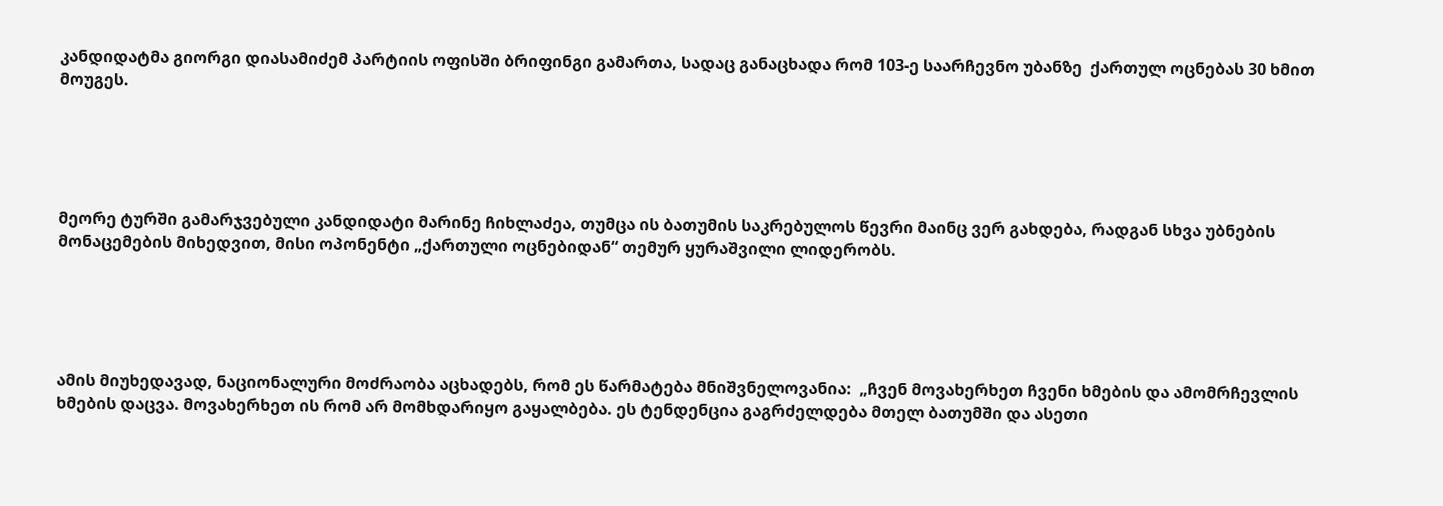კანდიდატმა გიორგი დიასამიძემ პარტიის ოფისში ბრიფინგი გამართა, სადაც განაცხადა რომ 103-ე საარჩევნო უბანზე  ქართულ ოცნებას 30 ხმით მოუგეს.





მეორე ტურში გამარჯვებული კანდიდატი მარინე ჩიხლაძეა, თუმცა ის ბათუმის საკრებულოს წევრი მაინც ვერ გახდება, რადგან სხვა უბნების მონაცემების მიხედვით, მისი ოპონენტი „ქართული ოცნებიდან“ თემურ ყურაშვილი ლიდერობს.





ამის მიუხედავად, ნაციონალური მოძრაობა აცხადებს, რომ ეს წარმატება მნიშვნელოვანია:  „ჩვენ მოვახერხეთ ჩვენი ხმების და ამომრჩევლის ხმების დაცვა. მოვახერხეთ ის რომ არ მომხდარიყო გაყალბება. ეს ტენდენცია გაგრძელდება მთელ ბათუმში და ასეთი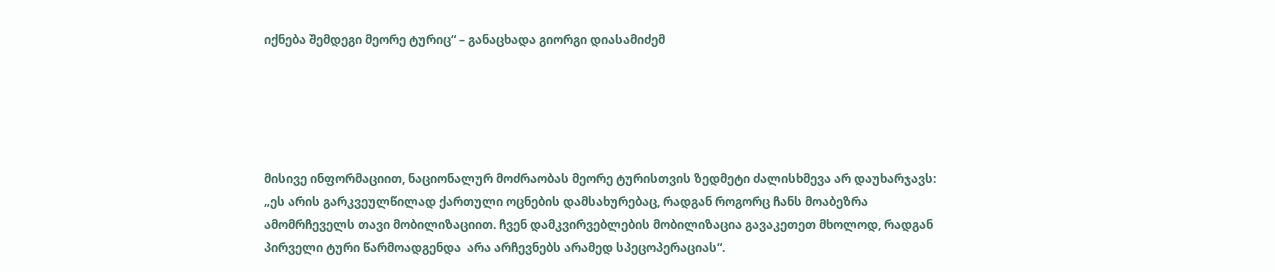იქნება შემდეგი მეორე ტურიც“ – განაცხადა გიორგი დიასამიძემ





მისივე ინფორმაციით, ნაციონალურ მოძრაობას მეორე ტურისთვის ზედმეტი ძალისხმევა არ დაუხარჯავს: „ეს არის გარკვეულწილად ქართული ოცნების დამსახურებაც, რადგან როგორც ჩანს მოაბეზრა ამომრჩეველს თავი მობილიზაციით. ჩვენ დამკვირვებლების მობილიზაცია გავაკეთეთ მხოლოდ, რადგან   პირველი ტური წარმოადგენდა  არა არჩევნებს არამედ სპეცოპერაციას“.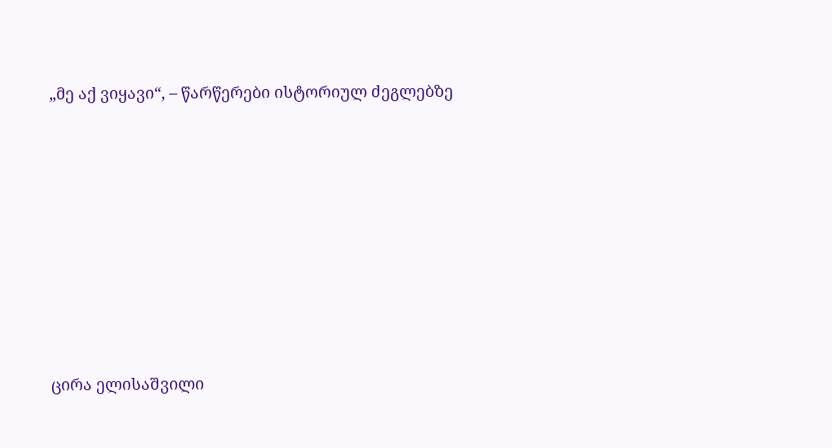„მე აქ ვიყავი“, – წარწერები ისტორიულ ძეგლებზე









ცირა ელისაშვილი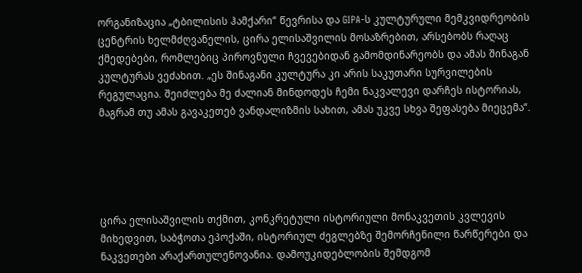ორგანიზაცია „ტბილისის ჰამქარი“ წევრისა და GIPA-ს კულტურული მემკვიდრეობის ცენტრის ხელმძღვანელის, ცირა ელისაშვილის მოსაზრებით, არსებობს რაღაც ქმედებები, რომლებიც პიროვნული ჩვევებიდან გამომდინარეობს და ამას შინაგან კულტურას ვეძახით. „ეს შინაგანი კულტურა კი არის საკუთარი სურვილების რეგულაცია. შეიძლება მე ძალიან მინდოდეს ჩემი ნაკვალევი დარჩეს ისტორიას, მაგრამ თუ ამას გავაკეთებ ვანდალიზმის სახით, ამას უკვე სხვა შეფასება მიეცემა“.





ცირა ელისაშვილის თქმით, კონკრეტული ისტორიული მონაკვეთის კვლევის მიხედვით, საბჭოთა ეპოქაში, ისტორიულ ძეგლებზე შემორჩენილი წარწერები და ნაკვეთები არაქართულენოვანია. დამოუკიდებლობის შემდგომ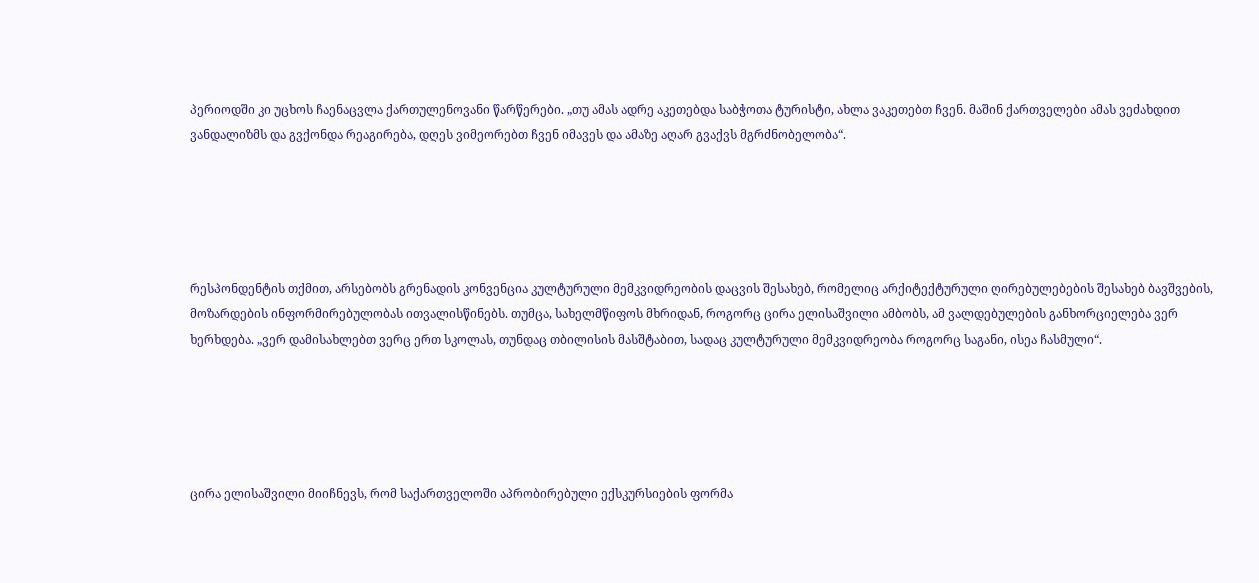პერიოდში კი უცხოს ჩაენაცვლა ქართულენოვანი წარწერები. „თუ ამას ადრე აკეთებდა საბჭოთა ტურისტი, ახლა ვაკეთებთ ჩვენ. მაშინ ქართველები ამას ვეძახდით ვანდალიზმს და გვქონდა რეაგირება, დღეს ვიმეორებთ ჩვენ იმავეს და ამაზე აღარ გვაქვს მგრძნობელობა“.





რესპონდენტის თქმით, არსებობს გრენადის კონვენცია კულტურული მემკვიდრეობის დაცვის შესახებ, რომელიც არქიტექტურული ღირებულებების შესახებ ბავშვების, მოზარდების ინფორმირებულობას ითვალისწინებს. თუმცა, სახელმწიფოს მხრიდან, როგორც ცირა ელისაშვილი ამბობს, ამ ვალდებულების განხორციელება ვერ ხერხდება. „ვერ დამისახლებთ ვერც ერთ სკოლას, თუნდაც თბილისის მასშტაბით, სადაც კულტურული მემკვიდრეობა როგორც საგანი, ისეა ჩასმული“.





ცირა ელისაშვილი მიიჩნევს, რომ საქართველოში აპრობირებული ექსკურსიების ფორმა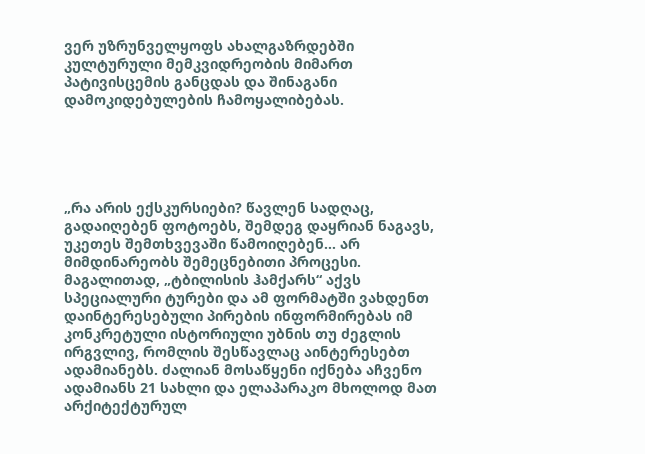ვერ უზრუნველყოფს ახალგაზრდებში კულტურული მემკვიდრეობის მიმართ პატივისცემის განცდას და შინაგანი დამოკიდებულების ჩამოყალიბებას.





„რა არის ექსკურსიები? წავლენ სადღაც, გადაიღებენ ფოტოებს, შემდეგ დაყრიან ნაგავს, უკეთეს შემთხვევაში წამოიღებენ… არ მიმდინარეობს შემეცნებითი პროცესი. მაგალითად, „ტბილისის ჰამქარს“ აქვს სპეციალური ტურები და ამ ფორმატში ვახდენთ დაინტერესებული პირების ინფორმირებას იმ კონკრეტული ისტორიული უბნის თუ ძეგლის ირგვლივ, რომლის შესწავლაც აინტერესებთ ადამიანებს. ძალიან მოსაწყენი იქნება აჩვენო ადამიანს 21 სახლი და ელაპარაკო მხოლოდ მათ არქიტექტურულ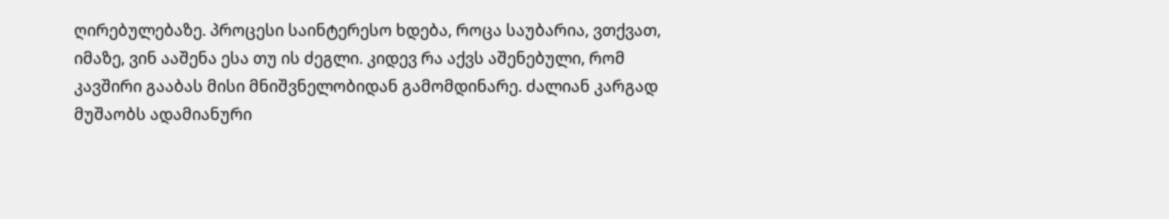ღირებულებაზე. პროცესი საინტერესო ხდება, როცა საუბარია, ვთქვათ, იმაზე, ვინ ააშენა ესა თუ ის ძეგლი. კიდევ რა აქვს აშენებული, რომ კავშირი გააბას მისი მნიშვნელობიდან გამომდინარე. ძალიან კარგად მუშაობს ადამიანური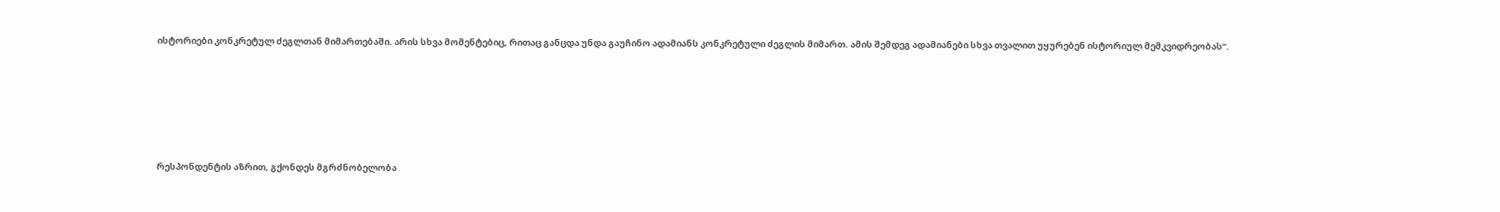ისტორიები კონკრეტულ ძეგლთან მიმართებაში. არის სხვა მომენტებიც, რითაც განცდა უნდა გაუჩინო ადამიანს კონკრეტული ძეგლის მიმართ. ამის შემდეგ ადამიანები სხვა თვალით უყურებენ ისტორიულ მემკვიდრეობას“.





რესპონდენტის აზრით, გქონდეს მგრძნობელობა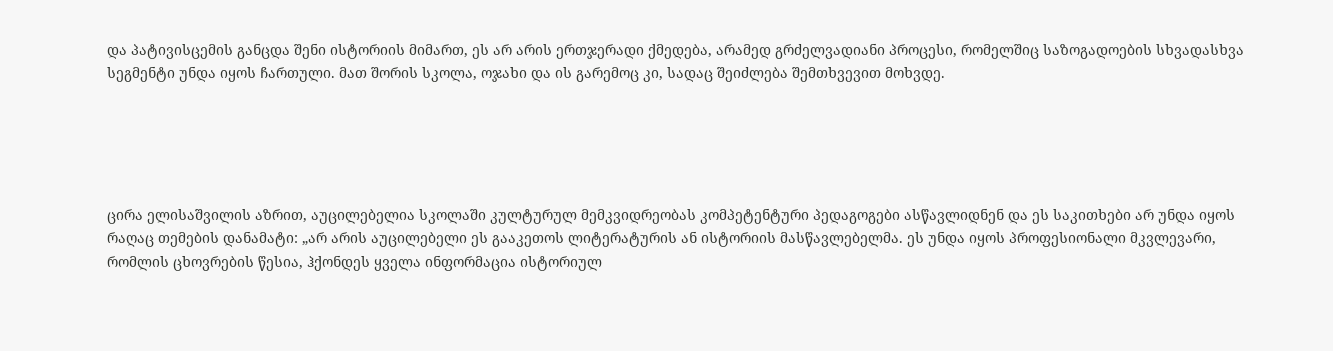და პატივისცემის განცდა შენი ისტორიის მიმართ, ეს არ არის ერთჯერადი ქმედება, არამედ გრძელვადიანი პროცესი, რომელშიც საზოგადოების სხვადასხვა სეგმენტი უნდა იყოს ჩართული. მათ შორის სკოლა, ოჯახი და ის გარემოც კი, სადაც შეიძლება შემთხვევით მოხვდე.





ცირა ელისაშვილის აზრით, აუცილებელია სკოლაში კულტურულ მემკვიდრეობას კომპეტენტური პედაგოგები ასწავლიდნენ და ეს საკითხები არ უნდა იყოს რაღაც თემების დანამატი: „არ არის აუცილებელი ეს გააკეთოს ლიტერატურის ან ისტორიის მასწავლებელმა. ეს უნდა იყოს პროფესიონალი მკვლევარი, რომლის ცხოვრების წესია, ჰქონდეს ყველა ინფორმაცია ისტორიულ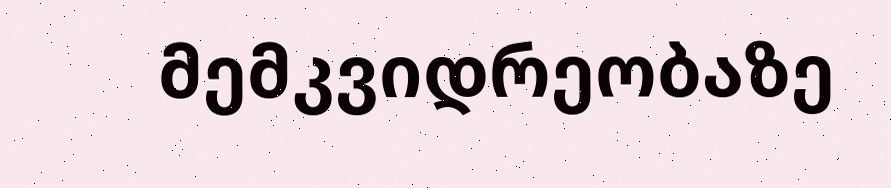მემკვიდრეობაზე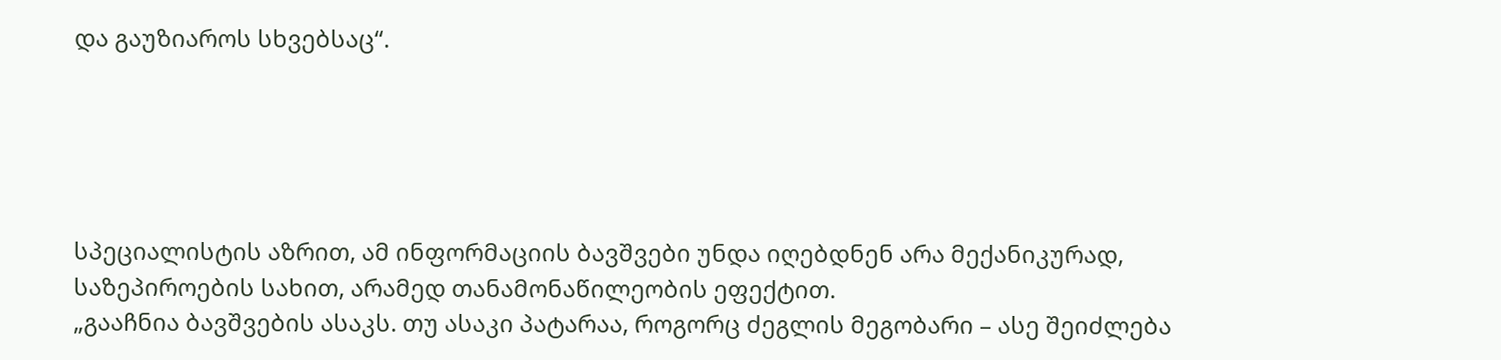და გაუზიაროს სხვებსაც“.





სპეციალისტის აზრით, ამ ინფორმაციის ბავშვები უნდა იღებდნენ არა მექანიკურად, საზეპიროების სახით, არამედ თანამონაწილეობის ეფექტით.
„გააჩნია ბავშვების ასაკს. თუ ასაკი პატარაა, როგორც ძეგლის მეგობარი – ასე შეიძლება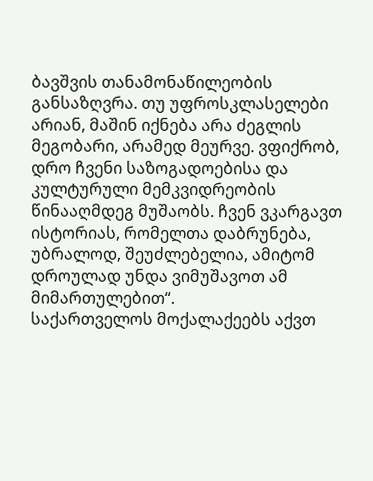ბავშვის თანამონაწილეობის განსაზღვრა. თუ უფროსკლასელები არიან, მაშინ იქნება არა ძეგლის მეგობარი, არამედ მეურვე. ვფიქრობ, დრო ჩვენი საზოგადოებისა და კულტურული მემკვიდრეობის წინააღმდეგ მუშაობს. ჩვენ ვკარგავთ ისტორიას, რომელთა დაბრუნება, უბრალოდ, შეუძლებელია, ამიტომ დროულად უნდა ვიმუშავოთ ამ მიმართულებით“.
საქართველოს მოქალაქეებს აქვთ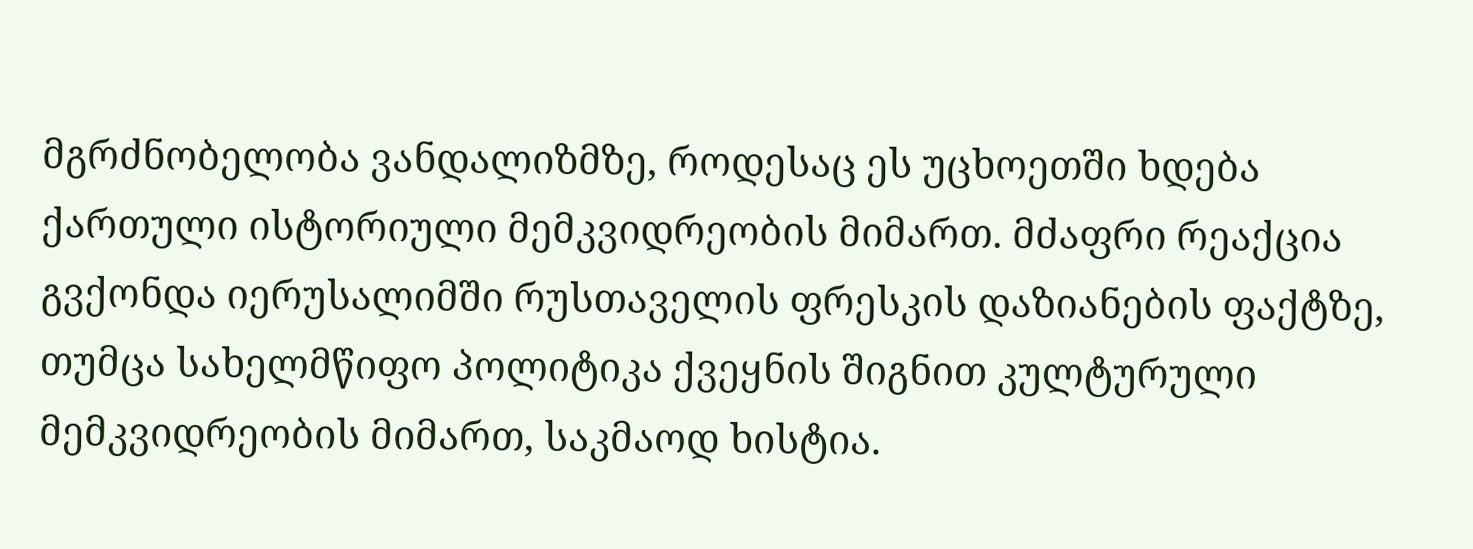მგრძნობელობა ვანდალიზმზე, როდესაც ეს უცხოეთში ხდება ქართული ისტორიული მემკვიდრეობის მიმართ. მძაფრი რეაქცია გვქონდა იერუსალიმში რუსთაველის ფრესკის დაზიანების ფაქტზე, თუმცა სახელმწიფო პოლიტიკა ქვეყნის შიგნით კულტურული მემკვიდრეობის მიმართ, საკმაოდ ხისტია.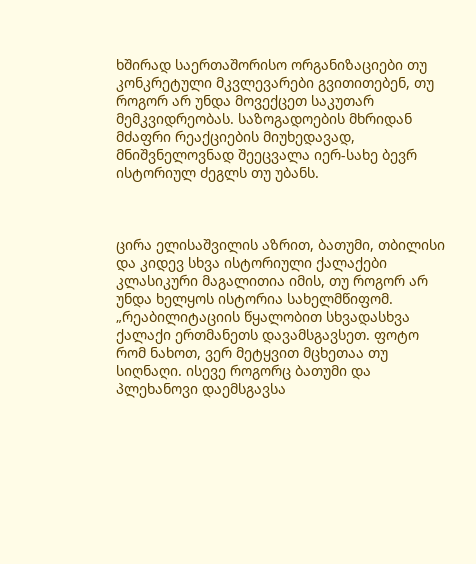ხშირად საერთაშორისო ორგანიზაციები თუ კონკრეტული მკვლევარები გვითითებენ, თუ როგორ არ უნდა მოვექცეთ საკუთარ მემკვიდრეობას. საზოგადოების მხრიდან მძაფრი რეაქციების მიუხედავად, მნიშვნელოვნად შეეცვალა იერ-სახე ბევრ ისტორიულ ძეგლს თუ უბანს.



ცირა ელისაშვილის აზრით, ბათუმი, თბილისი და კიდევ სხვა ისტორიული ქალაქები კლასიკური მაგალითია იმის, თუ როგორ არ უნდა ხელყოს ისტორია სახელმწიფომ. „რეაბილიტაციის წყალობით სხვადასხვა ქალაქი ერთმანეთს დავამსგავსეთ. ფოტო რომ ნახოთ, ვერ მეტყვით მცხეთაა თუ სიღნაღი. ისევე როგორც ბათუმი და პლეხანოვი დაემსგავსა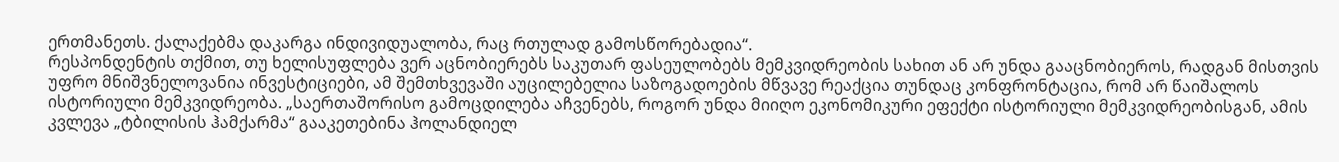ერთმანეთს. ქალაქებმა დაკარგა ინდივიდუალობა, რაც რთულად გამოსწორებადია“.
რესპონდენტის თქმით, თუ ხელისუფლება ვერ აცნობიერებს საკუთარ ფასეულობებს მემკვიდრეობის სახით ან არ უნდა გააცნობიეროს, რადგან მისთვის უფრო მნიშვნელოვანია ინვესტიციები, ამ შემთხვევაში აუცილებელია საზოგადოების მწვავე რეაქცია თუნდაც კონფრონტაცია, რომ არ წაიშალოს ისტორიული მემკვიდრეობა. „საერთაშორისო გამოცდილება აჩვენებს, როგორ უნდა მიიღო ეკონომიკური ეფექტი ისტორიული მემკვიდრეობისგან, ამის კვლევა „ტბილისის ჰამქარმა“ გააკეთებინა ჰოლანდიელ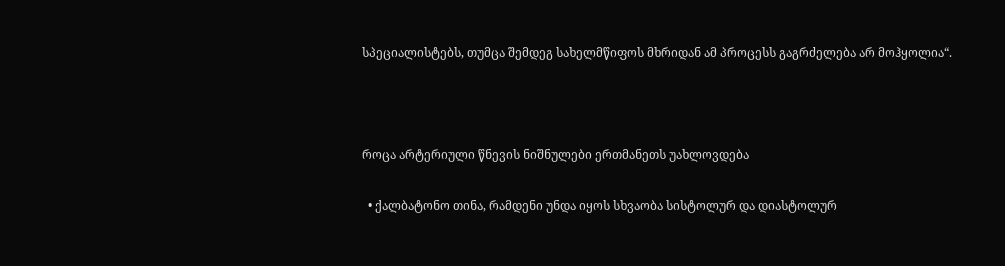სპეციალისტებს, თუმცა შემდეგ სახელმწიფოს მხრიდან ამ პროცესს გაგრძელება არ მოჰყოლია“.



როცა არტერიული წნევის ნიშნულები ერთმანეთს უახლოვდება

  • ქალბატონო თინა, რამდენი უნდა იყოს სხვაობა სისტოლურ და დიასტოლურ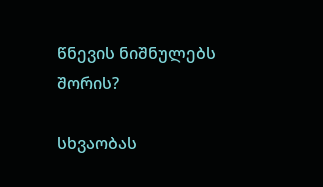წნევის ნიშნულებს შორის?

სხვაობას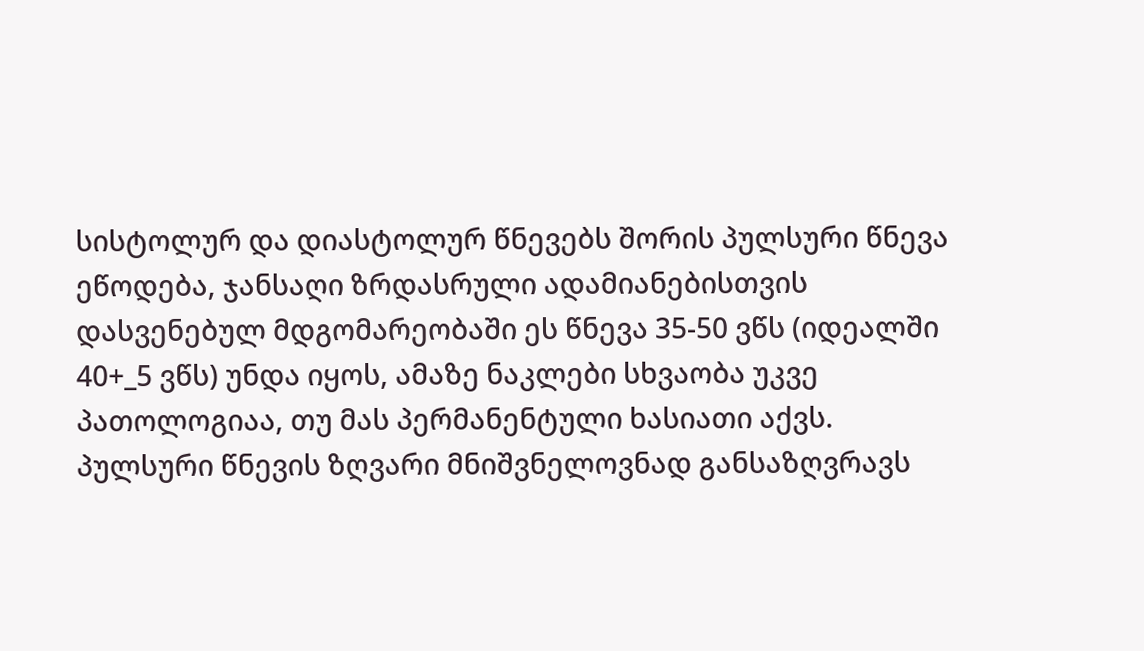სისტოლურ და დიასტოლურ წნევებს შორის პულსური წნევა ეწოდება, ჯანსაღი ზრდასრული ადამიანებისთვის დასვენებულ მდგომარეობაში ეს წნევა 35-50 ვწს (იდეალში 40+_5 ვწს) უნდა იყოს, ამაზე ნაკლები სხვაობა უკვე პათოლოგიაა, თუ მას პერმანენტული ხასიათი აქვს. პულსური წნევის ზღვარი მნიშვნელოვნად განსაზღვრავს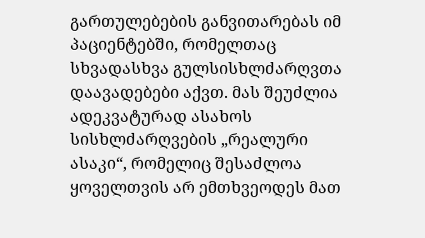გართულებების განვითარებას იმ პაციენტებში, რომელთაც სხვადასხვა გულსისხლძარღვთა დაავადებები აქვთ. მას შეუძლია ადეკვატურად ასახოს სისხლძარღვების „რეალური ასაკი“, რომელიც შესაძლოა ყოველთვის არ ემთხვეოდეს მათ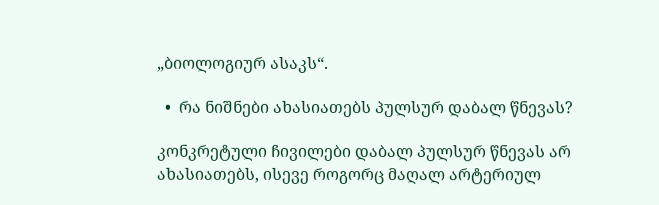„ბიოლოგიურ ასაკს“.

  •  რა ნიშნები ახასიათებს პულსურ დაბალ წნევას?

კონკრეტული ჩივილები დაბალ პულსურ წნევას არ ახასიათებს, ისევე როგორც მაღალ არტერიულ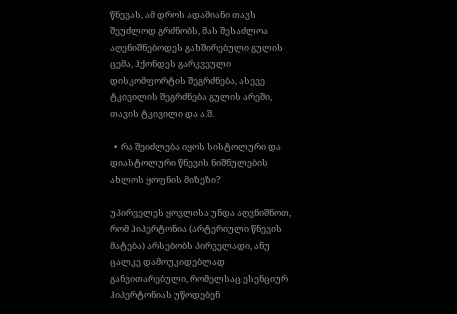წნევას, ამ დროს ადამიანი თავს შეუძლოდ გრძნობს, მას შესაძლოა აღენიშნებოდეს გახშირებული გულის ცემა, ჰქონდეს გარკვეული დისკომფორტის შეგრძნება, ასევე ტკივილის შეგრძნება გულის არეში, თავის ტკივილი და ა.შ.

  •  რა შეიძლება იყოს სისტოლური და დიასტოლური წნევის ნიშნულების ახლოს ყოფნის მიზეზი?

უპირველეს ყოვლისა უნდა აღვნიშნოთ, რომ ჰიპერტონია (არტერიული წნევის მატება) არსებობს პირველადი, ანუ ცალკე დამოუკიდებლად განვითარებული, რომელსაც ესენციურ ჰიპერტონიას უწოდებენ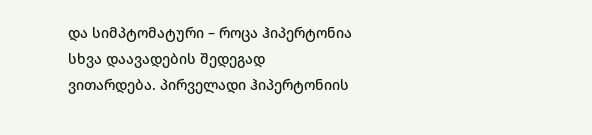და სიმპტომატური – როცა ჰიპერტონია სხვა დაავადების შედეგად ვითარდება. პირველადი ჰიპერტონიის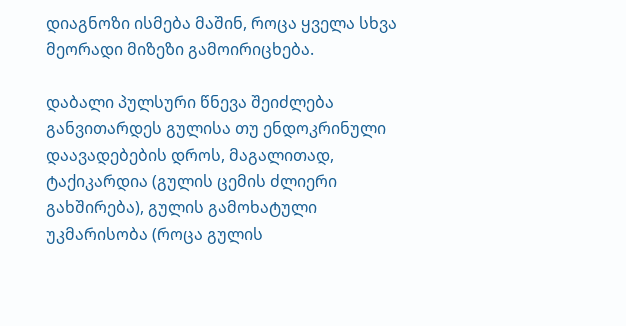დიაგნოზი ისმება მაშინ, როცა ყველა სხვა მეორადი მიზეზი გამოირიცხება.

დაბალი პულსური წნევა შეიძლება განვითარდეს გულისა თუ ენდოკრინული დაავადებების დროს, მაგალითად, ტაქიკარდია (გულის ცემის ძლიერი გახშირება), გულის გამოხატული უკმარისობა (როცა გულის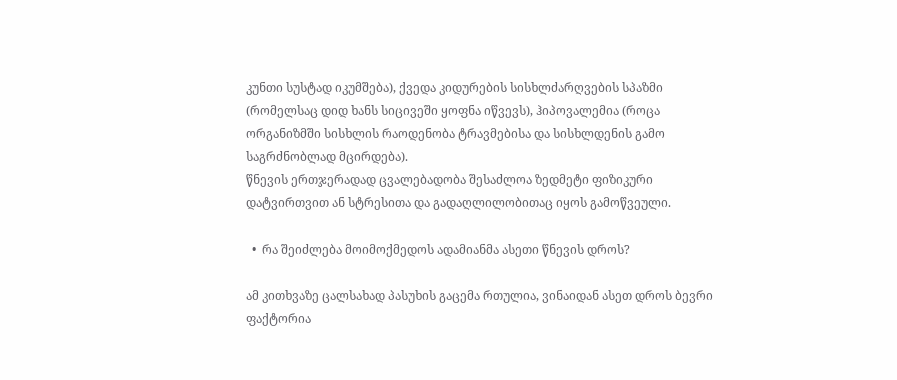კუნთი სუსტად იკუმშება), ქვედა კიდურების სისხლძარღვების სპაზმი (რომელსაც დიდ ხანს სიცივეში ყოფნა იწვევს), ჰიპოვალემია (როცა ორგანიზმში სისხლის რაოდენობა ტრავმებისა და სისხლდენის გამო საგრძნობლად მცირდება).
წნევის ერთჯერადად ცვალებადობა შესაძლოა ზედმეტი ფიზიკური დატვირთვით ან სტრესითა და გადაღლილობითაც იყოს გამოწვეული.

  •  რა შეიძლება მოიმოქმედოს ადამიანმა ასეთი წნევის დროს?

ამ კითხვაზე ცალსახად პასუხის გაცემა რთულია, ვინაიდან ასეთ დროს ბევრი ფაქტორია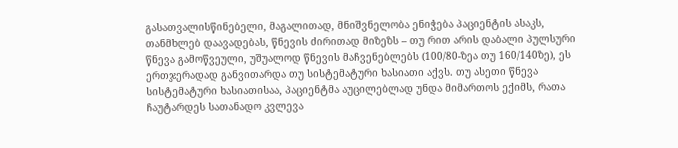გასათვალისწინებელი, მაგალითად, მნიშვნელობა ენიჭება პაციენტის ასაკს, თანმხლებ დაავადებას, წნევის ძირითად მიზეზს – თუ რით არის დაბალი პულსური წნევა გამოწვეული, უშუალოდ წნევის მაჩვენებლებს (100/80-ზეა თუ 160/140ზე), ეს ერთჯერადად განვითარდა თუ სისტემატური ხასიათი აქვს. თუ ასეთი წნევა სისტემატური ხასიათისაა, პაციენტმა აუცილებლად უნდა მიმართოს ექიმს, რათა ჩაუტარდეს სათანადო კვლევა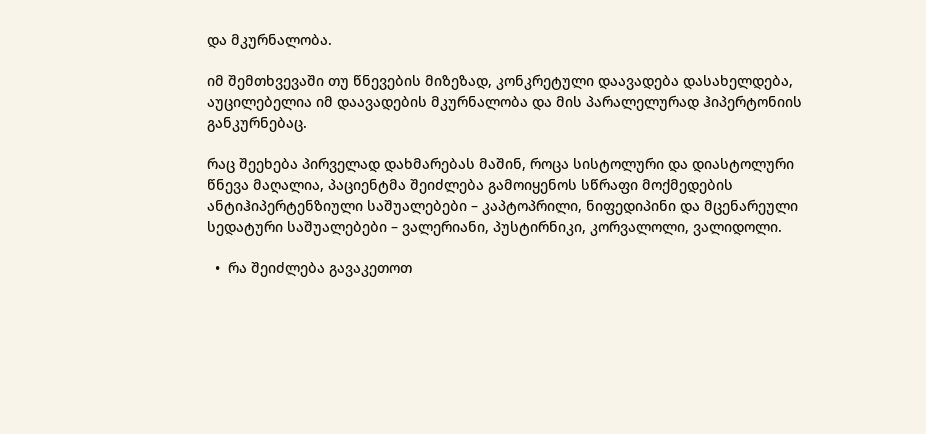და მკურნალობა.

იმ შემთხვევაში თუ წნევების მიზეზად, კონკრეტული დაავადება დასახელდება, აუცილებელია იმ დაავადების მკურნალობა და მის პარალელურად ჰიპერტონიის განკურნებაც.

რაც შეეხება პირველად დახმარებას მაშინ, როცა სისტოლური და დიასტოლური წნევა მაღალია, პაციენტმა შეიძლება გამოიყენოს სწრაფი მოქმედების ანტიჰიპერტენზიული საშუალებები – კაპტოპრილი, ნიფედიპინი და მცენარეული სედატური საშუალებები – ვალერიანი, პუსტირნიკი, კორვალოლი, ვალიდოლი.

  •  რა შეიძლება გავაკეთოთ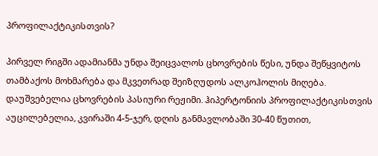პროფილაქტიკისთვის?

პირველ რიგში ადამიანმა უნდა შეიცვალოს ცხოვრების წესი, უნდა შეწყვიტოს თამბაქოს მოხმარება და მკვეთრად შეიზღუდოს ალკოჰოლის მიღება. დაუშვებელია ცხოვრების პასიური რეჟიმი. ჰიპერტონიის პროფილაქტიკისთვის აუცილებელია, კვირაში 4-5-ჯერ, დღის განმავლობაში 30-40 წუთით,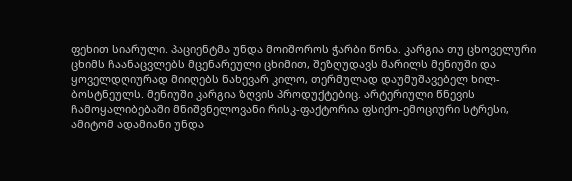ფეხით სიარული. პაციენტმა უნდა მოიშოროს ჭარბი წონა. კარგია თუ ცხოველური ცხიმს ჩაანაცვლებს მცენარეული ცხიმით, შეზღუდავს მარილს მენიუში და ყოველდღიურად მიიღებს ნახევარ კილო, თერმულად დაუმუშავებელ ხილ-ბოსტნეულს. მენიუში კარგია ზღვის პროდუქტებიც. არტერიული წნევის ჩამოყალიბებაში მნიშვნელოვანი რისკ-ფაქტორია ფსიქო-ემოციური სტრესი, ამიტომ ადამიანი უნდა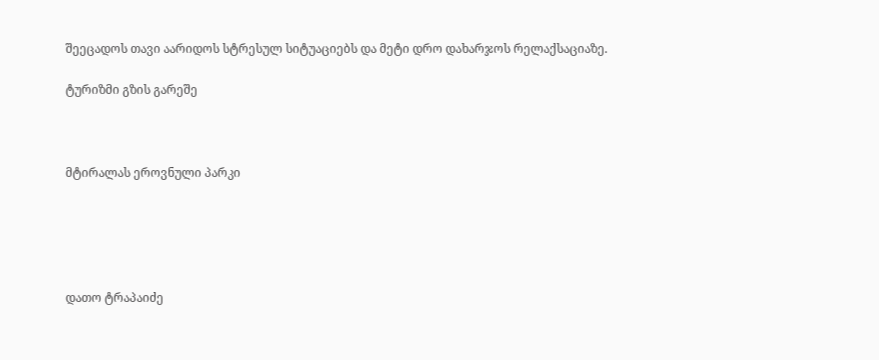შეეცადოს თავი აარიდოს სტრესულ სიტუაციებს და მეტი დრო დახარჯოს რელაქსაციაზე.

ტურიზმი გზის გარეშე



მტირალას ეროვნული პარკი





დათო ტრაპაიძე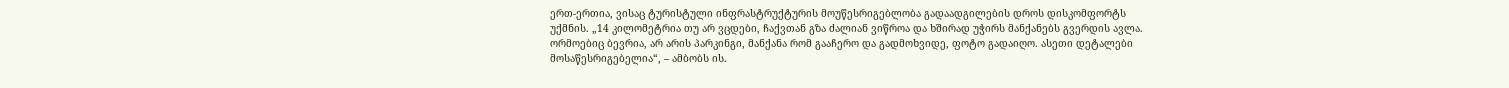ერთ-ერთია, ვისაც ტურისტული ინფრასტრუქტურის მოუწესრიგებლობა გადაადგილების დროს დისკომფორტს უქმნის. „14 კილომეტრია თუ არ ვცდები, ჩაქვთან გზა ძალიან ვიწროა და ხშირად უჭირს მანქანებს გვერდის ავლა. ორმოებიც ბევრია, არ არის პარკინგი, მანქანა რომ გააჩერო და გადმოხვიდე, ფოტო გადაიღო. ასეთი დეტალები მოსაწესრიგებელია“, – ამბობს ის.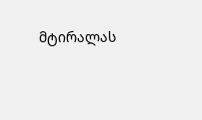მტირალას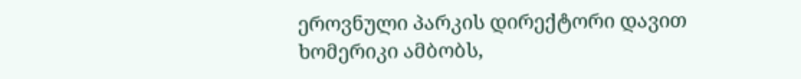ეროვნული პარკის დირექტორი დავით ხომერიკი ამბობს,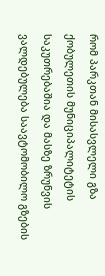რომ პარკთან მისასვლელი გზა ქობულეთის მუნიციპალიტეტის საკუთრებაშია და მასზე ზრუნვის ვალდებულება საავტომობილო გზების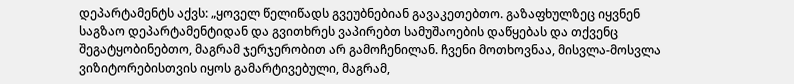დეპარტამენტს აქვს: „ყოველ წელიწადს გვეუბნებიან გავაკეთებთო. გაზაფხულზეც იყვნენ საგზაო დეპარტამენტიდან და გვითხრეს ვაპირებთ სამუშაოების დაწყებას და თქვენც შეგატყობინებთო, მაგრამ ჯერჯერობით არ გამოჩენილან. ჩვენი მოთხოვნაა, მისვლა-მოსვლა ვიზიტორებისთვის იყოს გამარტივებული, მაგრამ,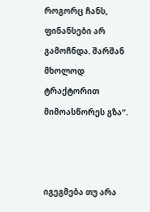როგორც ჩანს, ფინანსები არ გამოჩნდა. შარშან მხოლოდ ტრაქტორით მიმოასწორეს გზა“.



იგეგმება თუ არა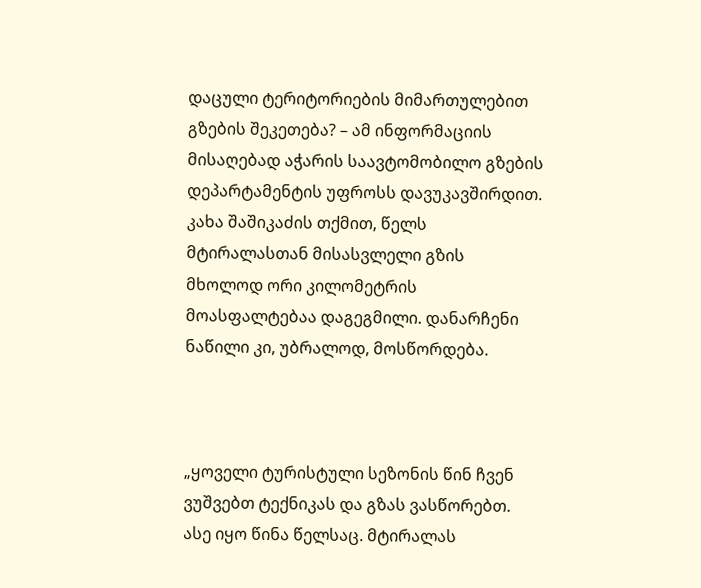დაცული ტერიტორიების მიმართულებით გზების შეკეთება? – ამ ინფორმაციის მისაღებად აჭარის საავტომობილო გზების დეპარტამენტის უფროსს დავუკავშირდით. კახა შაშიკაძის თქმით, წელს მტირალასთან მისასვლელი გზის მხოლოდ ორი კილომეტრის მოასფალტებაა დაგეგმილი. დანარჩენი ნაწილი კი, უბრალოდ, მოსწორდება.



„ყოველი ტურისტული სეზონის წინ ჩვენ ვუშვებთ ტექნიკას და გზას ვასწორებთ. ასე იყო წინა წელსაც. მტირალას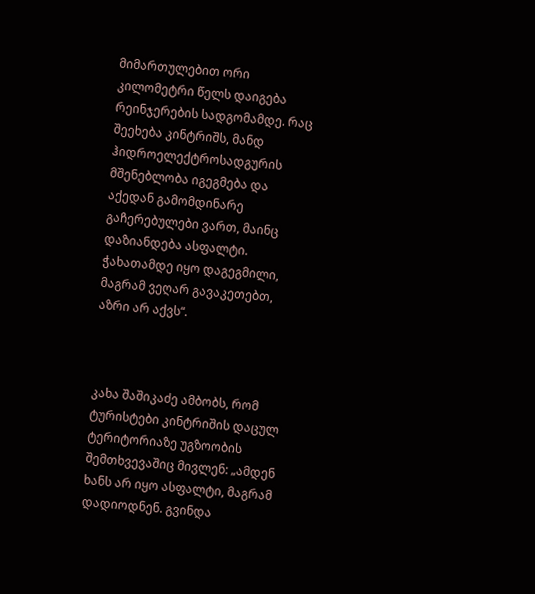მიმართულებით ორი კილომეტრი წელს დაიგება რეინჯერების სადგომამდე. რაც შეეხება კინტრიშს, მანდ ჰიდროელექტროსადგურის მშენებლობა იგეგმება და აქედან გამომდინარე გაჩერებულები ვართ, მაინც დაზიანდება ასფალტი. ჭახათამდე იყო დაგეგმილი, მაგრამ ვეღარ გავაკეთებთ, აზრი არ აქვს“.



კახა შაშიკაძე ამბობს, რომ ტურისტები კინტრიშის დაცულ ტერიტორიაზე უგზოობის შემთხვევაშიც მივლენ: „ამდენ ხანს არ იყო ასფალტი, მაგრამ დადიოდნენ. გვინდა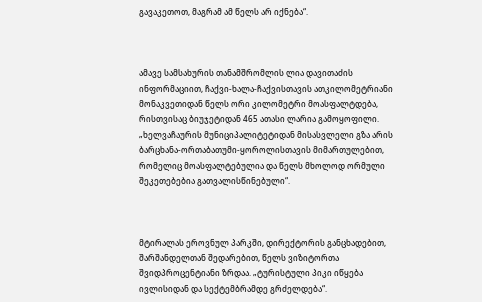გავაკეთოთ, მაგრამ ამ წელს არ იქნება“.



ამავე სამსახურის თანამშრომლის ლია დავითაძის ინფორმაციით, ჩაქვი-ხალა-ჩაქვისთავის ათკილომეტრიანი მონაკვეთიდან წელს ორი კილომეტრი მოასფალტდება, რისთვისაც ბიუჯეტიდან 465 ათასი ლარია გამოყოფილი. „ხელვაჩაურის მუნიციპალიტეტიდან მისასვლელი გზა არის ბარცხანა-ორთაბათუმი-ყოროლისთავის მიმართულებით, რომელიც მოასფალტებულია და წელს მხოლოდ ორმული შეკეთებებია გათვალისწინებული“.



მტირალას ეროვნულ პარკში, დირექტორის განცხადებით, შარშანდელთან შედარებით, წელს ვიზიტორთა შვიდპროცენტიანი ზრდაა. „ტურისტული პიკი იწყება ივლისიდან და სექტემბრამდე გრძელდება“.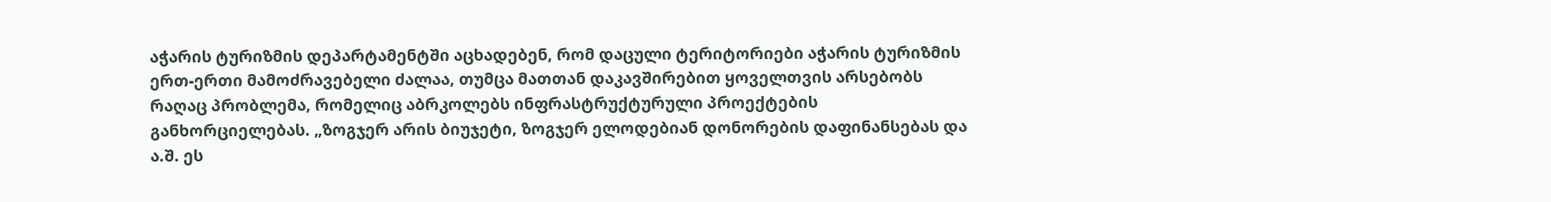აჭარის ტურიზმის დეპარტამენტში აცხადებენ, რომ დაცული ტერიტორიები აჭარის ტურიზმის ერთ-ერთი მამოძრავებელი ძალაა, თუმცა მათთან დაკავშირებით ყოველთვის არსებობს რაღაც პრობლემა, რომელიც აბრკოლებს ინფრასტრუქტურული პროექტების განხორციელებას. „ზოგჯერ არის ბიუჯეტი, ზოგჯერ ელოდებიან დონორების დაფინანსებას და ა.შ. ეს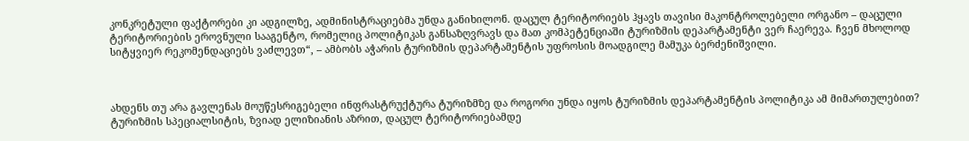კონკრეტული ფაქტორები კი ადგილზე, ადმინისტრაციებმა უნდა განიხილონ. დაცულ ტერიტორიებს ჰყავს თავისი მაკონტროლებელი ორგანო – დაცული ტერიტორიების ეროვნული სააგენტო, რომელიც პოლიტიკას განსაზღვრავს და მათ კომპეტენციაში ტურიზმის დეპარტამენტი ვერ ჩაერევა. ჩვენ მხოლოდ სიტყვიერ რეკომენდაციებს ვაძლევთ“, – ამბობს აჭარის ტურიზმის დეპარტამენტის უფროსის მოადგილე მამუკა ბერძენიშვილი.



ახდენს თუ არა გავლენას მოუწესრიგებელი ინფრასტრუქტურა ტურიზმზე და როგორი უნდა იყოს ტურიზმის დეპარტამენტის პოლიტიკა ამ მიმართულებით? ტურიზმის სპეციალსიტის, ზვიად ელიზიანის აზრით, დაცულ ტერიტორიებამდე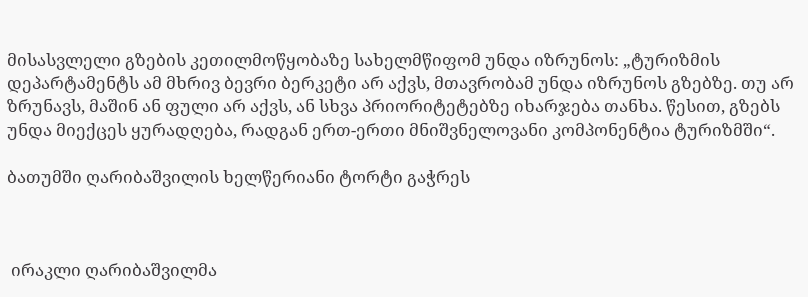მისასვლელი გზების კეთილმოწყობაზე სახელმწიფომ უნდა იზრუნოს: „ტურიზმის დეპარტამენტს ამ მხრივ ბევრი ბერკეტი არ აქვს, მთავრობამ უნდა იზრუნოს გზებზე. თუ არ ზრუნავს, მაშინ ან ფული არ აქვს, ან სხვა პრიორიტეტებზე იხარჯება თანხა. წესით, გზებს უნდა მიექცეს ყურადღება, რადგან ერთ-ერთი მნიშვნელოვანი კომპონენტია ტურიზმში“.

ბათუმში ღარიბაშვილის ხელწერიანი ტორტი გაჭრეს



 ირაკლი ღარიბაშვილმა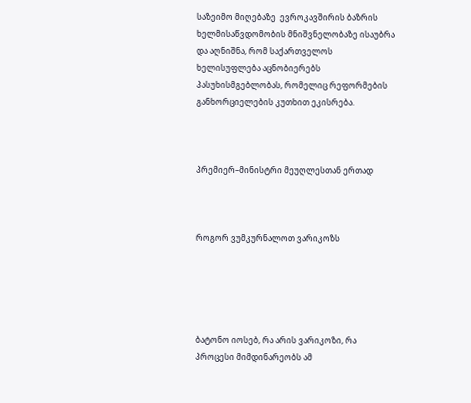საზეიმო მიღებაზე  ევროკავშირის ბაზრის ხელმისაწვდომობის მნიშვნელობაზე ისაუბრა და აღნიშნა, რომ საქართველოს ხელისუფლება აცნობიერებს პასუხისმგებლობას, რომელიც რეფორმების განხორციელების კუთხით ეკისრება.



პრემიერ–მინისტრი მეუღლესთან ერთად



როგორ ვუმკურნალოთ ვარიკოზს





ბატონო იოსებ, რა არის ვარიკოზი, რა პროცესი მიმდინარეობს ამ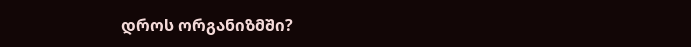დროს ორგანიზმში?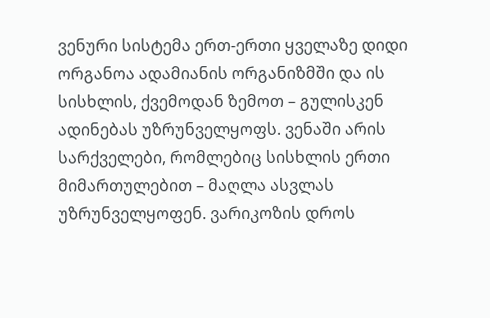ვენური სისტემა ერთ-ერთი ყველაზე დიდი ორგანოა ადამიანის ორგანიზმში და ის სისხლის, ქვემოდან ზემოთ – გულისკენ ადინებას უზრუნველყოფს. ვენაში არის სარქველები, რომლებიც სისხლის ერთი მიმართულებით – მაღლა ასვლას უზრუნველყოფენ. ვარიკოზის დროს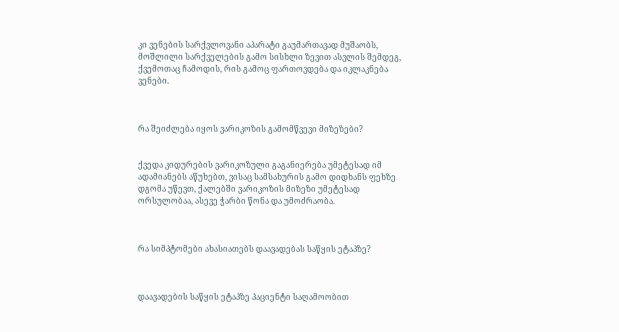კი ვენების სარქვლოვანი აპარატი გაუმართავად მუშაობს, მოშლილი სარქველების გამო სისხლი ზევით ასვლის შემდეგ, ქვემოთაც ჩამოდის, რის გამოც ფართოვდება და იკლაკნება ვენები.



რა შეიძლება იყოს ვარიკოზის გამომწვევი მიზეზები?


ქვედა კიდურების ვარიკოზული გაგანიერება უმეტესად იმ ადამიანებს აწუხებთ, ვისაც სამსახურის გამო დიდხანს ფეხზე დგომა უწევთ, ქალებში ვარიკოზის მიზეზი უმეტესად ორსულობაა, ასევე ჭარბი წონა და უმოძრაობა.



რა სიმპტომები ახასიათებს დაავადებას საწყის ეტაპზე?



დაავადების საწყის ეტაპზე პაციენტი საღამოობით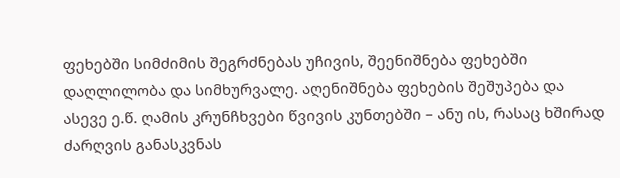ფეხებში სიმძიმის შეგრძნებას უჩივის, შეენიშნება ფეხებში დაღლილობა და სიმხურვალე. აღენიშნება ფეხების შეშუპება და ასევე ე.წ. ღამის კრუნჩხვები წვივის კუნთებში – ანუ ის, რასაც ხშირად ძარღვის განასკვნას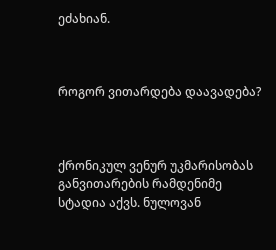ეძახიან.



როგორ ვითარდება დაავადება?



ქრონიკულ ვენურ უკმარისობას განვითარების რამდენიმე სტადია აქვს. ნულოვან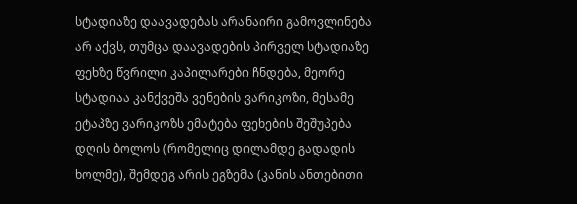სტადიაზე დაავადებას არანაირი გამოვლინება არ აქვს, თუმცა დაავადების პირველ სტადიაზე ფეხზე წვრილი კაპილარები ჩნდება, მეორე სტადიაა კანქვეშა ვენების ვარიკოზი, მესამე ეტაპზე ვარიკოზს ემატება ფეხების შეშუპება დღის ბოლოს (რომელიც დილამდე გადადის ხოლმე), შემდეგ არის ეგზემა (კანის ანთებითი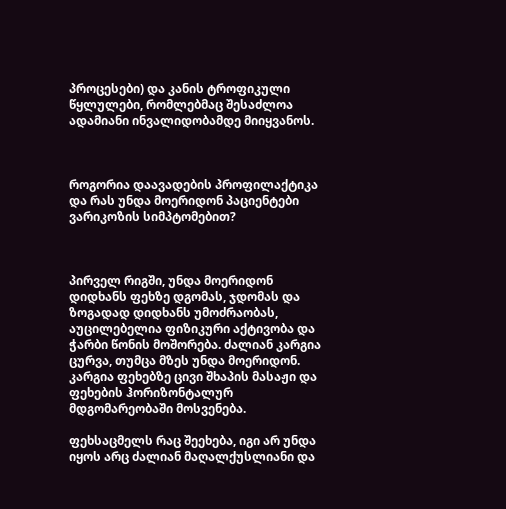პროცესები) და კანის ტროფიკული წყლულები, რომლებმაც შესაძლოა ადამიანი ინვალიდობამდე მიიყვანოს.



როგორია დაავადების პროფილაქტიკა და რას უნდა მოერიდონ პაციენტები ვარიკოზის სიმპტომებით?



პირველ რიგში, უნდა მოერიდონ დიდხანს ფეხზე დგომას, ჯდომას და ზოგადად დიდხანს უმოძრაობას, აუცილებელია ფიზიკური აქტივობა და ჭარბი წონის მოშორება. ძალიან კარგია ცურვა, თუმცა მზეს უნდა მოერიდონ. კარგია ფეხებზე ცივი შხაპის მასაჟი და ფეხების ჰორიზონტალურ მდგომარეობაში მოსვენება.

ფეხსაცმელს რაც შეეხება, იგი არ უნდა იყოს არც ძალიან მაღალქუსლიანი და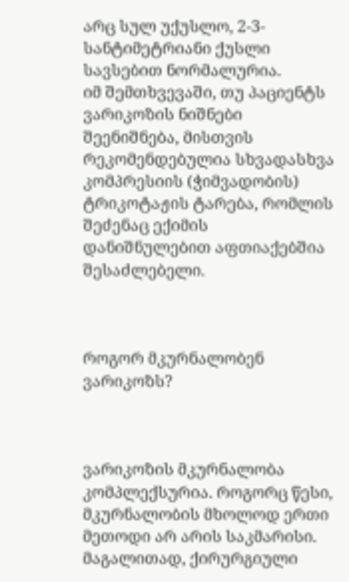არც სულ უქუსლო, 2-3-სანტიმეტრიანი ქუსლი სავსებით ნორმალურია.
იმ შემთხვევაში, თუ პაციენტს ვარიკოზის ნიშნები შეენიშნება, მისთვის რეკომენდებულია სხვადასხვა კომპრესიის (ჭიმვადობის) ტრიკოტაჟის ტარება, რომლის შეძენაც ექიმის დანიშნულებით აფთიაქებშია შესაძლებელი.



როგორ მკურნალობენ ვარიკოზს?



ვარიკოზის მკურნალობა კომპლექსურია. როგორც წესი, მკურნალობის მხოლოდ ერთი მეთოდი არ არის საკმარისი. მაგალითად, ქირურგიული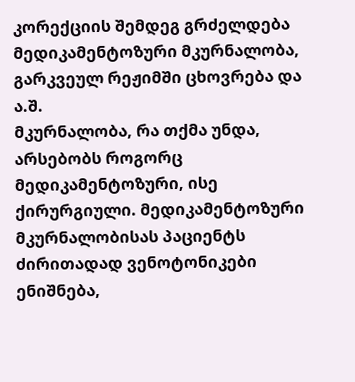კორექციის შემდეგ გრძელდება მედიკამენტოზური მკურნალობა, გარკვეულ რეჟიმში ცხოვრება და ა.შ.
მკურნალობა, რა თქმა უნდა, არსებობს როგორც მედიკამენტოზური, ისე ქირურგიული. მედიკამენტოზური მკურნალობისას პაციენტს ძირითადად ვენოტონიკები ენიშნება,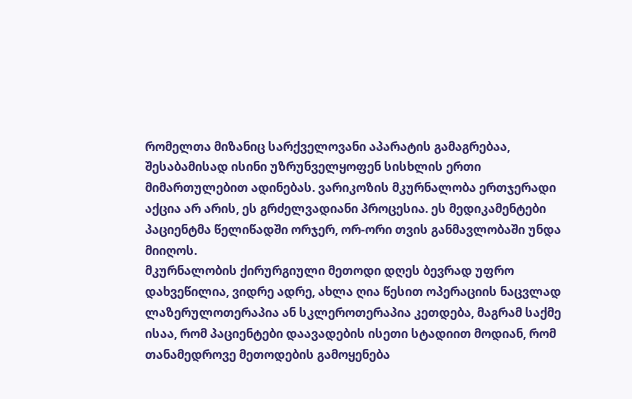რომელთა მიზანიც სარქველოვანი აპარატის გამაგრებაა, შესაბამისად ისინი უზრუნველყოფენ სისხლის ერთი მიმართულებით ადინებას. ვარიკოზის მკურნალობა ერთჯერადი აქცია არ არის, ეს გრძელვადიანი პროცესია. ეს მედიკამენტები პაციენტმა წელიწადში ორჯერ, ორ-ორი თვის განმავლობაში უნდა მიიღოს.
მკურნალობის ქირურგიული მეთოდი დღეს ბევრად უფრო დახვეწილია, ვიდრე ადრე, ახლა ღია წესით ოპერაციის ნაცვლად ლაზერულოთერაპია ან სკლეროთერაპია კეთდება, მაგრამ საქმე ისაა, რომ პაციენტები დაავადების ისეთი სტადიით მოდიან, რომ თანამედროვე მეთოდების გამოყენება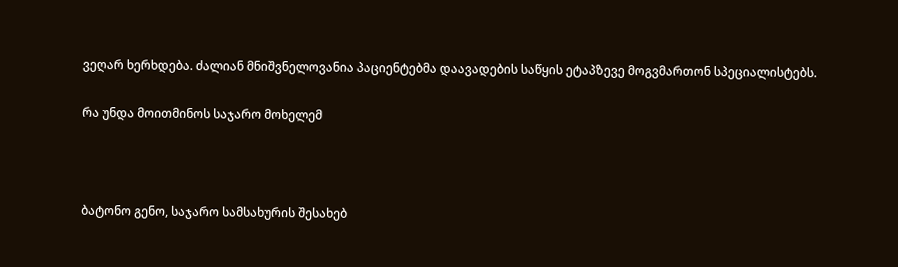ვეღარ ხერხდება. ძალიან მნიშვნელოვანია პაციენტებმა დაავადების საწყის ეტაპზევე მოგვმართონ სპეციალისტებს.

რა უნდა მოითმინოს საჯარო მოხელემ



ბატონო გენო, საჯარო სამსახურის შესახებ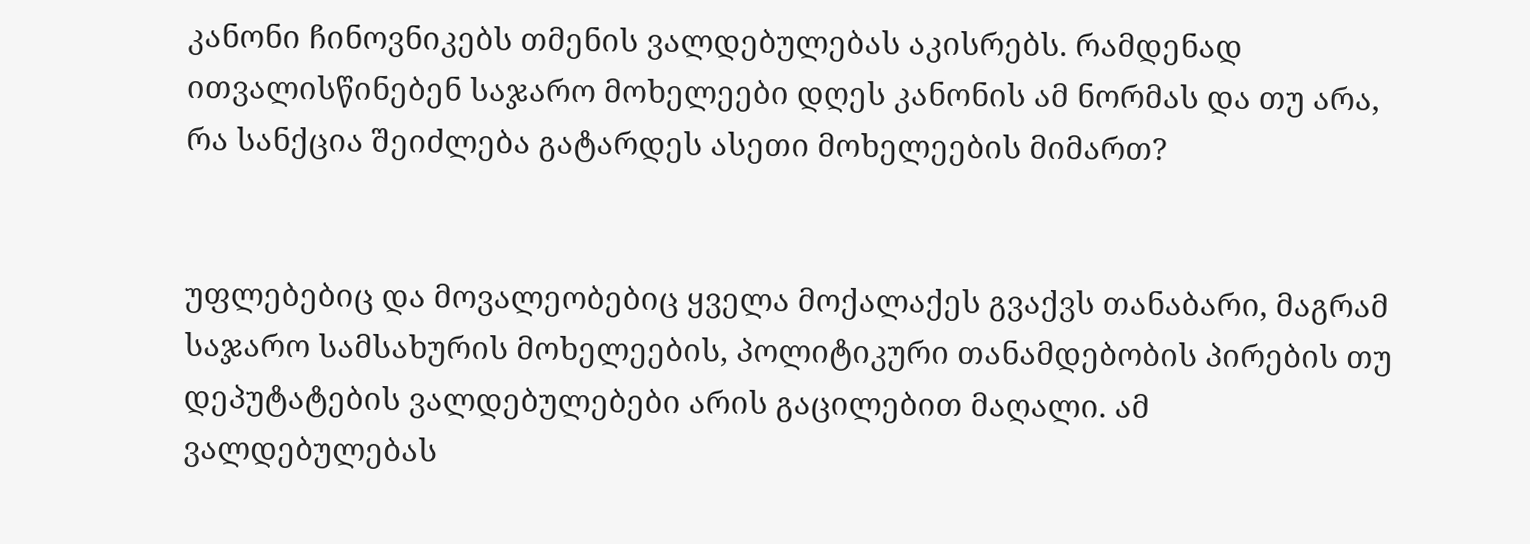კანონი ჩინოვნიკებს თმენის ვალდებულებას აკისრებს. რამდენად ითვალისწინებენ საჯარო მოხელეები დღეს კანონის ამ ნორმას და თუ არა, რა სანქცია შეიძლება გატარდეს ასეთი მოხელეების მიმართ?


უფლებებიც და მოვალეობებიც ყველა მოქალაქეს გვაქვს თანაბარი, მაგრამ საჯარო სამსახურის მოხელეების, პოლიტიკური თანამდებობის პირების თუ დეპუტატების ვალდებულებები არის გაცილებით მაღალი. ამ ვალდებულებას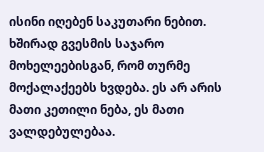ისინი იღებენ საკუთარი ნებით. ხშირად გვესმის საჯარო მოხელეებისგან, რომ თურმე მოქალაქეებს ხვდება. ეს არ არის მათი კეთილი ნება, ეს მათი ვალდებულებაა.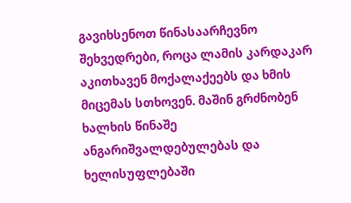გავიხსენოთ წინასაარჩევნო შეხვედრები, როცა ლამის კარდაკარ აკითხავენ მოქალაქეებს და ხმის მიცემას სთხოვენ. მაშინ გრძნობენ ხალხის წინაშე ანგარიშვალდებულებას და ხელისუფლებაში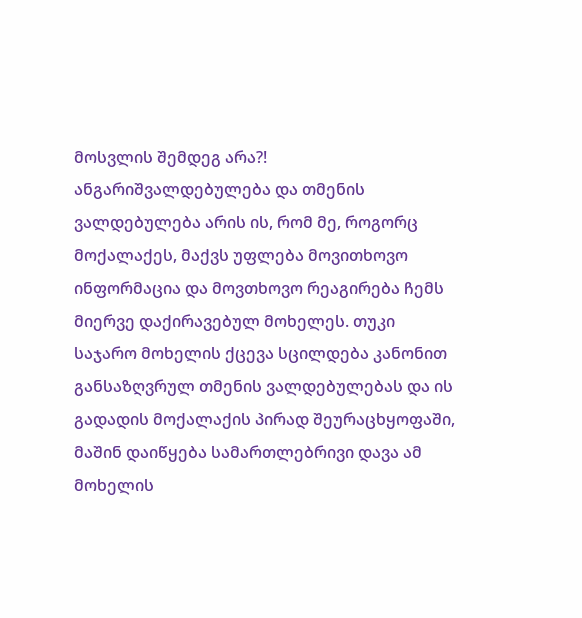მოსვლის შემდეგ არა?! ანგარიშვალდებულება და თმენის ვალდებულება არის ის, რომ მე, როგორც მოქალაქეს, მაქვს უფლება მოვითხოვო ინფორმაცია და მოვთხოვო რეაგირება ჩემს მიერვე დაქირავებულ მოხელეს. თუკი საჯარო მოხელის ქცევა სცილდება კანონით განსაზღვრულ თმენის ვალდებულებას და ის გადადის მოქალაქის პირად შეურაცხყოფაში, მაშინ დაიწყება სამართლებრივი დავა ამ მოხელის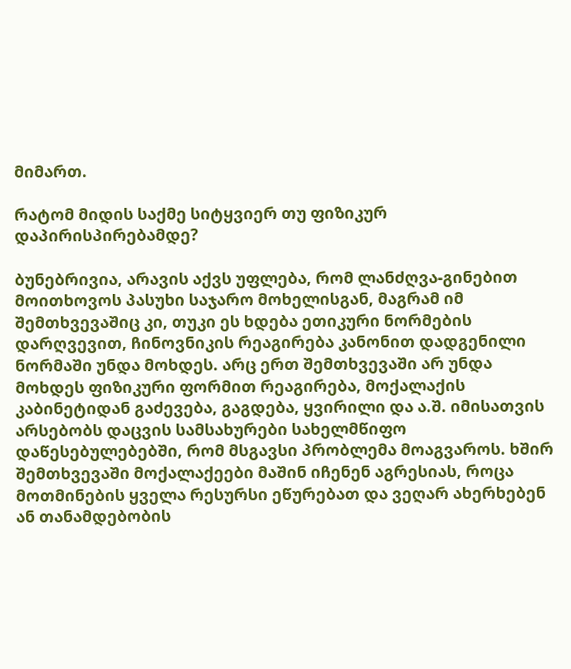მიმართ.

რატომ მიდის საქმე სიტყვიერ თუ ფიზიკურ დაპირისპირებამდე?

ბუნებრივია, არავის აქვს უფლება, რომ ლანძღვა-გინებით მოითხოვოს პასუხი საჯარო მოხელისგან, მაგრამ იმ შემთხვევაშიც კი, თუკი ეს ხდება ეთიკური ნორმების დარღვევით, ჩინოვნიკის რეაგირება კანონით დადგენილი ნორმაში უნდა მოხდეს. არც ერთ შემთხვევაში არ უნდა მოხდეს ფიზიკური ფორმით რეაგირება, მოქალაქის კაბინეტიდან გაძევება, გაგდება, ყვირილი და ა.შ. იმისათვის არსებობს დაცვის სამსახურები სახელმწიფო დაწესებულებებში, რომ მსგავსი პრობლემა მოაგვაროს. ხშირ შემთხვევაში მოქალაქეები მაშინ იჩენენ აგრესიას, როცა მოთმინების ყველა რესურსი ეწურებათ და ვეღარ ახერხებენ ან თანამდებობის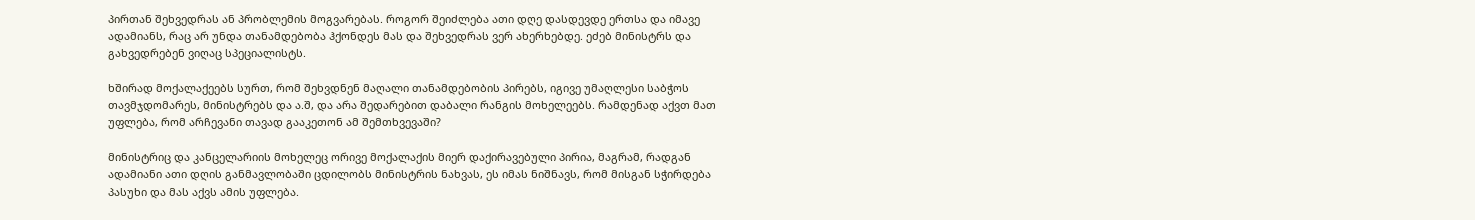პირთან შეხვედრას ან პრობლემის მოგვარებას. როგორ შეიძლება ათი დღე დასდევდე ერთსა და იმავე ადამიანს, რაც არ უნდა თანამდებობა ჰქონდეს მას და შეხვედრას ვერ ახერხებდე. ეძებ მინისტრს და გახვედრებენ ვიღაც სპეციალისტს.

ხშირად მოქალაქეებს სურთ, რომ შეხვდნენ მაღალი თანამდებობის პირებს, იგივე უმაღლესი საბჭოს თავმჯდომარეს, მინისტრებს და ა.შ, და არა შედარებით დაბალი რანგის მოხელეებს. რამდენად აქვთ მათ უფლება, რომ არჩევანი თავად გააკეთონ ამ შემთხვევაში?

მინისტრიც და კანცელარიის მოხელეც ორივე მოქალაქის მიერ დაქირავებული პირია, მაგრამ, რადგან ადამიანი ათი დღის განმავლობაში ცდილობს მინისტრის ნახვას, ეს იმას ნიშნავს, რომ მისგან სჭირდება პასუხი და მას აქვს ამის უფლება.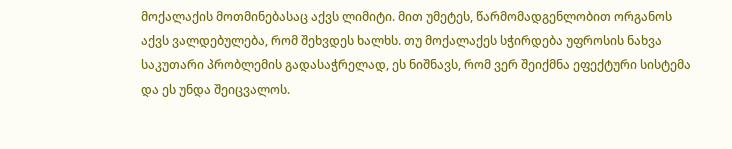მოქალაქის მოთმინებასაც აქვს ლიმიტი. მით უმეტეს, წარმომადგენლობით ორგანოს აქვს ვალდებულება, რომ შეხვდეს ხალხს. თუ მოქალაქეს სჭირდება უფროსის ნახვა საკუთარი პრობლემის გადასაჭრელად, ეს ნიშნავს, რომ ვერ შეიქმნა ეფექტური სისტემა და ეს უნდა შეიცვალოს.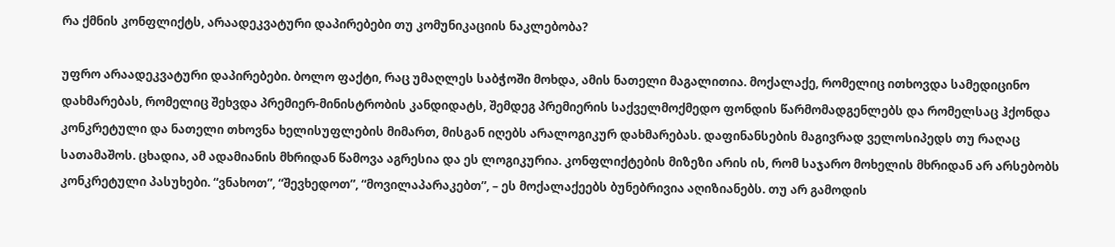რა ქმნის კონფლიქტს, არაადეკვატური დაპირებები თუ კომუნიკაციის ნაკლებობა?

უფრო არაადეკვატური დაპირებები. ბოლო ფაქტი, რაც უმაღლეს საბჭოში მოხდა, ამის ნათელი მაგალითია. მოქალაქე, რომელიც ითხოვდა სამედიცინო დახმარებას, რომელიც შეხვდა პრემიერ-მინისტრობის კანდიდატს, შემდეგ პრემიერის საქველმოქმედო ფონდის წარმომადგენლებს და რომელსაც ჰქონდა კონკრეტული და ნათელი თხოვნა ხელისუფლების მიმართ, მისგან იღებს არალოგიკურ დახმარებას. დაფინანსების მაგივრად ველოსიპედს თუ რაღაც სათამაშოს. ცხადია, ამ ადამიანის მხრიდან წამოვა აგრესია და ეს ლოგიკურია. კონფლიქტების მიზეზი არის ის, რომ საჯარო მოხელის მხრიდან არ არსებობს კონკრეტული პასუხები. “ვნახოთ”, “შევხედოთ”, “მოვილაპარაკებთ”, – ეს მოქალაქეებს ბუნებრივია აღიზიანებს. თუ არ გამოდის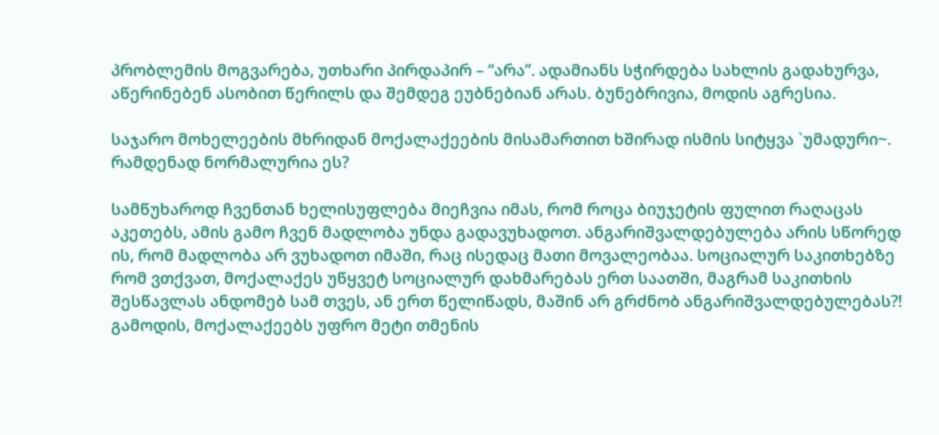პრობლემის მოგვარება, უთხარი პირდაპირ – “არა”. ადამიანს სჭირდება სახლის გადახურვა, აწერინებენ ასობით წერილს და შემდეგ ეუბნებიან არას. ბუნებრივია, მოდის აგრესია.

საჯარო მოხელეების მხრიდან მოქალაქეების მისამართით ხშირად ისმის სიტყვა `უმადური~. რამდენად ნორმალურია ეს?

სამწუხაროდ ჩვენთან ხელისუფლება მიეჩვია იმას, რომ როცა ბიუჯეტის ფულით რაღაცას აკეთებს, ამის გამო ჩვენ მადლობა უნდა გადავუხადოთ. ანგარიშვალდებულება არის სწორედ ის, რომ მადლობა არ ვუხადოთ იმაში, რაც ისედაც მათი მოვალეობაა. სოციალურ საკითხებზე რომ ვთქვათ, მოქალაქეს უწყვეტ სოციალურ დახმარებას ერთ საათში, მაგრამ საკითხის შესწავლას ანდომებ სამ თვეს, ან ერთ წელიწადს, მაშინ არ გრძნობ ანგარიშვალდებულებას?! გამოდის, მოქალაქეებს უფრო მეტი თმენის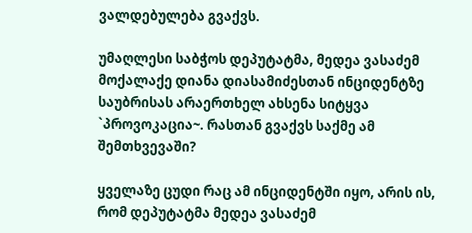ვალდებულება გვაქვს.

უმაღლესი საბჭოს დეპუტატმა, მედეა ვასაძემ მოქალაქე დიანა დიასამიძესთან ინციდენტზე საუბრისას არაერთხელ ახსენა სიტყვა `პროვოკაცია~. რასთან გვაქვს საქმე ამ შემთხვევაში?

ყველაზე ცუდი რაც ამ ინციდენტში იყო, არის ის, რომ დეპუტატმა მედეა ვასაძემ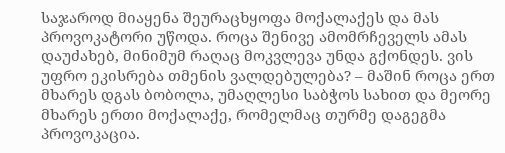საჯაროდ მიაყენა შეურაცხყოფა მოქალაქეს და მას პროვოკატორი უწოდა. როცა შენივე ამომრჩეველს ამას დაუძახებ, მინიმუმ რაღაც მოკვლევა უნდა გქონდეს. ვის უფრო ეკისრება თმენის ვალდებულება? – მაშინ როცა ერთ მხარეს დგას ბობოლა, უმაღლესი საბჭოს სახით და მეორე მხარეს ერთი მოქალაქე, რომელმაც თურმე დაგეგმა პროვოკაცია.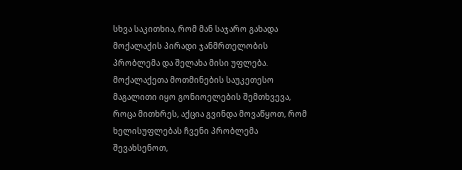სხვა საკითხია, რომ მან საჯარო გახადა მოქალაქის პირადი ჯანმრთელობის პრობლემა და შელახა მისი უფლება.
მოქალაქეთა მოთმინების საუკეთესო მაგალითი იყო გონიოელების შემთხვევა, როცა მითხრეს, აქცია გვინდა მოვაწყოთ, რომ ხელისუფლებას ჩვენი პრობლემა შევახსენოთ,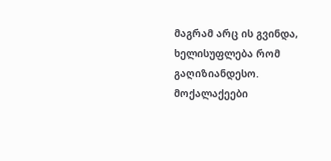მაგრამ არც ის გვინდა, ხელისუფლება რომ გაღიზიანდესო. მოქალაქეები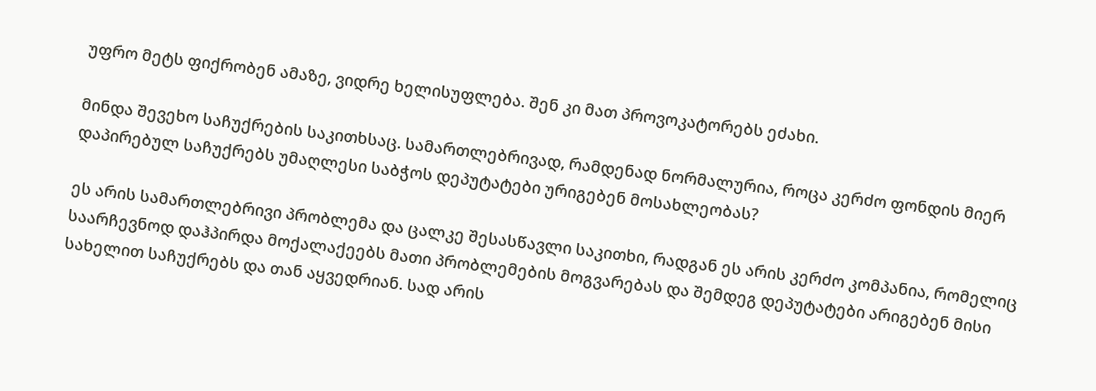უფრო მეტს ფიქრობენ ამაზე, ვიდრე ხელისუფლება. შენ კი მათ პროვოკატორებს ეძახი.

მინდა შევეხო საჩუქრების საკითხსაც. სამართლებრივად, რამდენად ნორმალურია, როცა კერძო ფონდის მიერ დაპირებულ საჩუქრებს უმაღლესი საბჭოს დეპუტატები ურიგებენ მოსახლეობას?

ეს არის სამართლებრივი პრობლემა და ცალკე შესასწავლი საკითხი, რადგან ეს არის კერძო კომპანია, რომელიც საარჩევნოდ დაჰპირდა მოქალაქეებს მათი პრობლემების მოგვარებას და შემდეგ დეპუტატები არიგებენ მისი სახელით საჩუქრებს და თან აყვედრიან. სად არის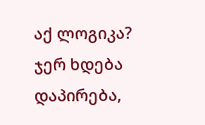აქ ლოგიკა? ჯერ ხდება დაპირება,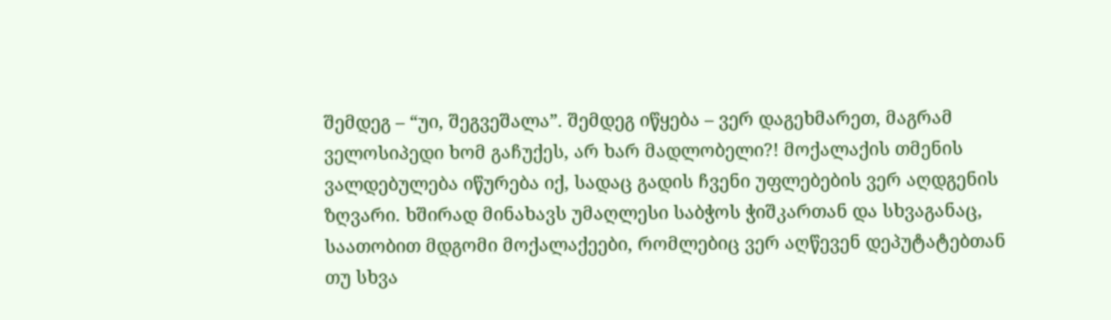შემდეგ – “უი, შეგვეშალა”. შემდეგ იწყება – ვერ დაგეხმარეთ, მაგრამ ველოსიპედი ხომ გაჩუქეს, არ ხარ მადლობელი?! მოქალაქის თმენის ვალდებულება იწურება იქ, სადაც გადის ჩვენი უფლებების ვერ აღდგენის ზღვარი. ხშირად მინახავს უმაღლესი საბჭოს ჭიშკართან და სხვაგანაც, საათობით მდგომი მოქალაქეები, რომლებიც ვერ აღწევენ დეპუტატებთან თუ სხვა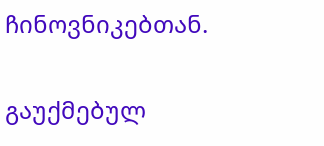ჩინოვნიკებთან.

გაუქმებულ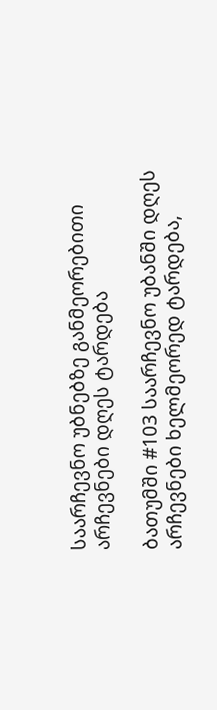საარჩევნო უბნებზე განმეორებითი არჩევნები დღეს ტარდება

ბათუმში #103 საარჩევნო უბანში დღეს არჩევნები ხელმეორედ ტარდება,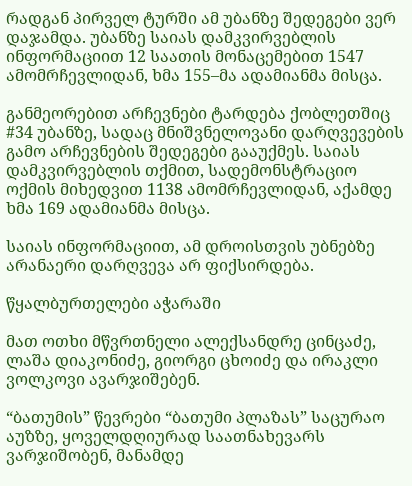რადგან პირველ ტურში ამ უბანზე შედეგები ვერ დაჯამდა. უბანზე საიას დამკვირვებლის ინფორმაციით 12 საათის მონაცემებით 1547 ამომრჩევლიდან, ხმა 155–მა ადამიანმა მისცა.

განმეორებით არჩევნები ტარდება ქობლეთშიც #34 უბანზე, სადაც მნიშვნელოვანი დარღვევების გამო არჩევნების შედეგები გააუქმეს. საიას დამკვირვებლის თქმით, სადემონსტრაციო ოქმის მიხედვით 1138 ამომრჩევლიდან, აქამდე ხმა 169 ადამიანმა მისცა.

საიას ინფორმაციით, ამ დროისთვის უბნებზე არანაერი დარღვევა არ ფიქსირდება.

წყალბურთელები აჭარაში

მათ ოთხი მწვრთნელი ალექსანდრე ცინცაძე, ლაშა დიაკონიძე, გიორგი ცხოიძე და ირაკლი ვოლკოვი ავარჯიშებენ.

“ბათუმის” წევრები “ბათუმი პლაზას” საცურაო აუზზე, ყოველდღიურად საათნახევარს ვარჯიშობენ, მანამდე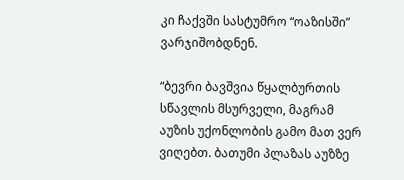კი ჩაქვში სასტუმრო “ოაზისში” ვარჯიშობდნენ.

“ბევრი ბავშვია წყალბურთის სწავლის მსურველი, მაგრამ აუზის უქონლობის გამო მათ ვერ ვიღებთ. ბათუმი პლაზას აუზზე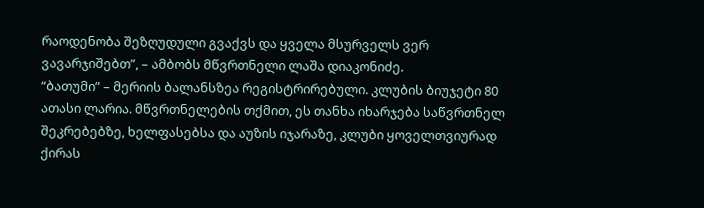რაოდენობა შეზღუდული გვაქვს და ყველა მსურველს ვერ ვავარჯიშებთ”, – ამბობს მწვრთნელი ლაშა დიაკონიძე.
“ბათუმი” – მერიის ბალანსზეა რეგისტრირებული. კლუბის ბიუჯეტი 80 ათასი ლარია. მწვრთნელების თქმით, ეს თანხა იხარჯება საწვრთნელ შეკრებებზე, ხელფასებსა და აუზის იჯარაზე, კლუბი ყოველთვიურად ქირას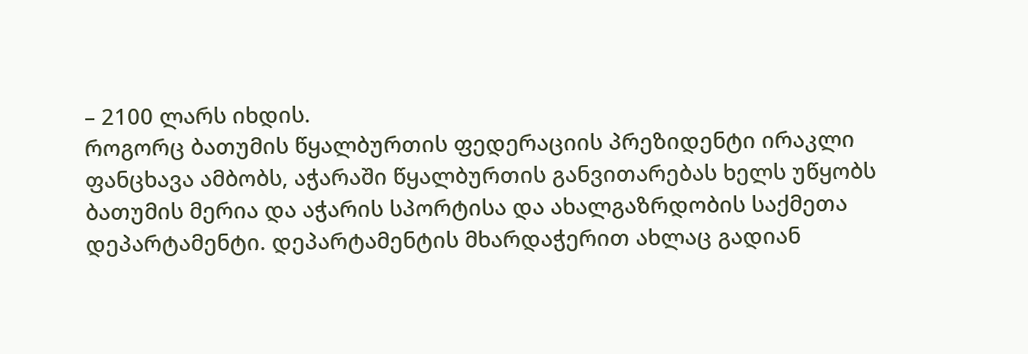– 2100 ლარს იხდის.
როგორც ბათუმის წყალბურთის ფედერაციის პრეზიდენტი ირაკლი ფანცხავა ამბობს, აჭარაში წყალბურთის განვითარებას ხელს უწყობს ბათუმის მერია და აჭარის სპორტისა და ახალგაზრდობის საქმეთა დეპარტამენტი. დეპარტამენტის მხარდაჭერით ახლაც გადიან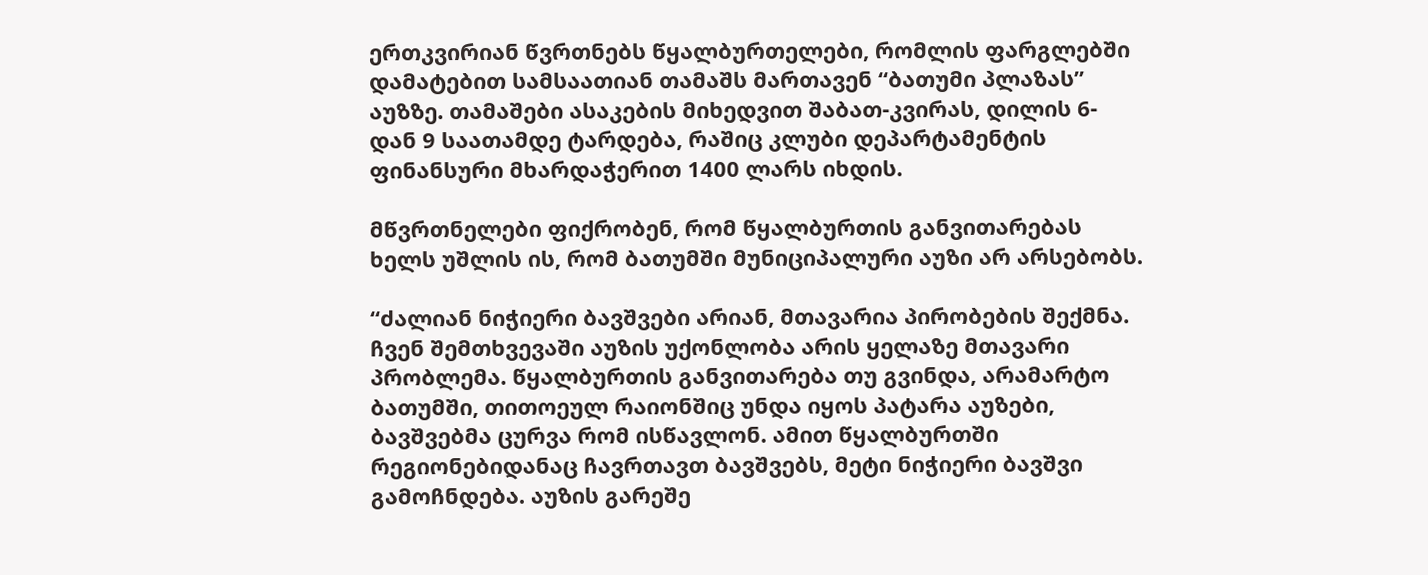ერთკვირიან წვრთნებს წყალბურთელები, რომლის ფარგლებში დამატებით სამსაათიან თამაშს მართავენ “ბათუმი პლაზას” აუზზე. თამაშები ასაკების მიხედვით შაბათ-კვირას, დილის 6-დან 9 საათამდე ტარდება, რაშიც კლუბი დეპარტამენტის ფინანსური მხარდაჭერით 1400 ლარს იხდის.

მწვრთნელები ფიქრობენ, რომ წყალბურთის განვითარებას ხელს უშლის ის, რომ ბათუმში მუნიციპალური აუზი არ არსებობს.

“ძალიან ნიჭიერი ბავშვები არიან, მთავარია პირობების შექმნა. ჩვენ შემთხვევაში აუზის უქონლობა არის ყელაზე მთავარი პრობლემა. წყალბურთის განვითარება თუ გვინდა, არამარტო ბათუმში, თითოეულ რაიონშიც უნდა იყოს პატარა აუზები, ბავშვებმა ცურვა რომ ისწავლონ. ამით წყალბურთში რეგიონებიდანაც ჩავრთავთ ბავშვებს, მეტი ნიჭიერი ბავშვი გამოჩნდება. აუზის გარეშე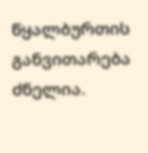წყალბურთის განვითარება ძნელია.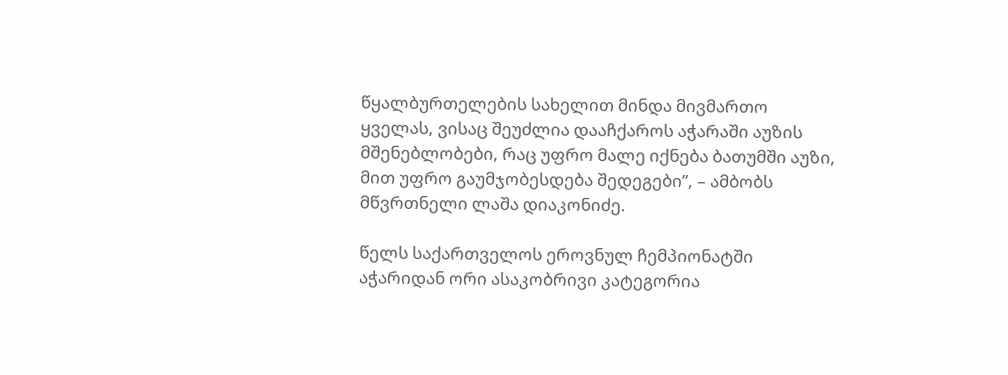წყალბურთელების სახელით მინდა მივმართო ყველას, ვისაც შეუძლია დააჩქაროს აჭარაში აუზის მშენებლობები, რაც უფრო მალე იქნება ბათუმში აუზი, მით უფრო გაუმჯობესდება შედეგები”, – ამბობს მწვრთნელი ლაშა დიაკონიძე.

წელს საქართველოს ეროვნულ ჩემპიონატში აჭარიდან ორი ასაკობრივი კატეგორია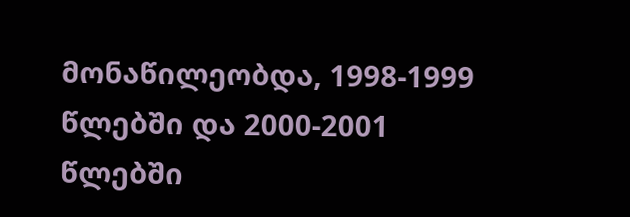მონაწილეობდა, 1998-1999 წლებში და 2000-2001 წლებში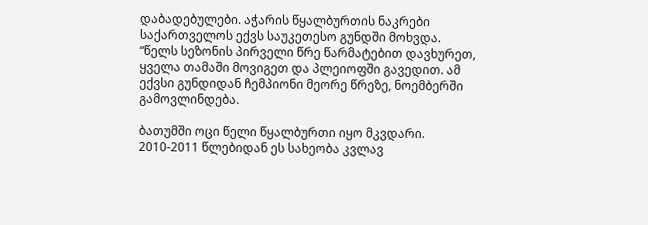დაბადებულები. აჭარის წყალბურთის ნაკრები საქართველოს ექვს საუკეთესო გუნდში მოხვდა.
“წელს სეზონის პირველი წრე წარმატებით დავხურეთ, ყველა თამაში მოვიგეთ და პლეიოფში გავედით. ამ ექვსი გუნდიდან ჩემპიონი მეორე წრეზე, ნოემბერში გამოვლინდება.

ბათუმში ოცი წელი წყალბურთი იყო მკვდარი. 2010-2011 წლებიდან ეს სახეობა კვლავ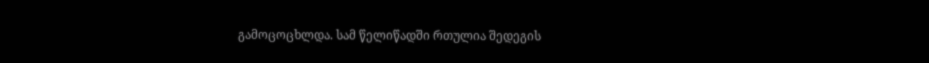გამოცოცხლდა. სამ წელიწადში რთულია შედეგის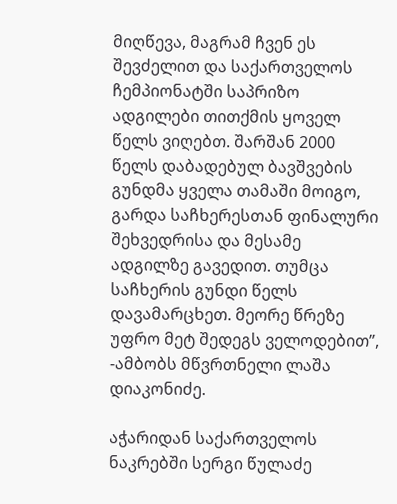მიღწევა, მაგრამ ჩვენ ეს შევძელით და საქართველოს ჩემპიონატში საპრიზო ადგილები თითქმის ყოველ წელს ვიღებთ. შარშან 2000 წელს დაბადებულ ბავშვების გუნდმა ყველა თამაში მოიგო, გარდა საჩხერესთან ფინალური შეხვედრისა და მესამე ადგილზე გავედით. თუმცა საჩხერის გუნდი წელს დავამარცხეთ. მეორე წრეზე უფრო მეტ შედეგს ველოდებით”, -ამბობს მწვრთნელი ლაშა დიაკონიძე.

აჭარიდან საქართველოს ნაკრებში სერგი წულაძე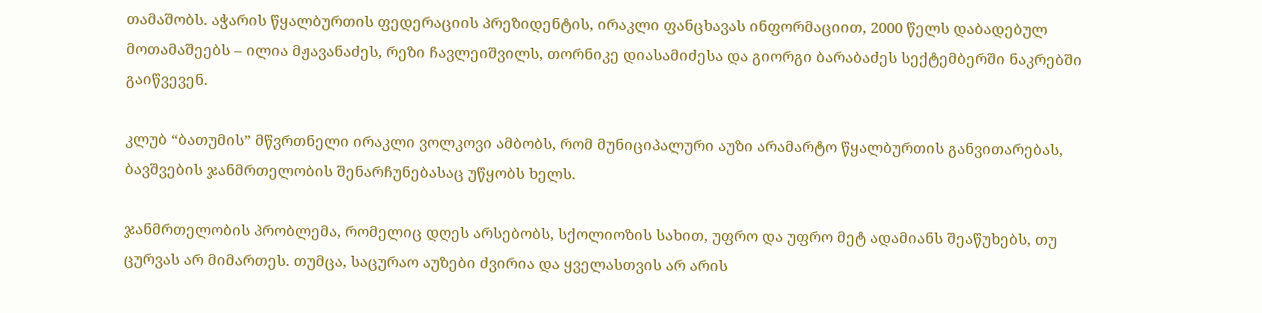თამაშობს. აჭარის წყალბურთის ფედერაციის პრეზიდენტის, ირაკლი ფანცხავას ინფორმაციით, 2000 წელს დაბადებულ მოთამაშეებს – ილია მჟავანაძეს, რეზი ჩავლეიშვილს, თორნიკე დიასამიძესა და გიორგი ბარაბაძეს სექტემბერში ნაკრებში გაიწვევენ.

კლუბ “ბათუმის” მწვრთნელი ირაკლი ვოლკოვი ამბობს, რომ მუნიციპალური აუზი არამარტო წყალბურთის განვითარებას, ბავშვების ჯანმრთელობის შენარჩუნებასაც უწყობს ხელს.

ჯანმრთელობის პრობლემა, რომელიც დღეს არსებობს, სქოლიოზის სახით, უფრო და უფრო მეტ ადამიანს შეაწუხებს, თუ ცურვას არ მიმართეს. თუმცა, საცურაო აუზები ძვირია და ყველასთვის არ არის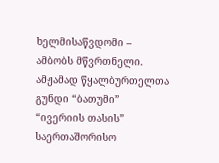ხელმისაწვდომი – ამბობს მწვრთნელი.
ამჟამად წყალბურთელთა გუნდი “ბათუმი” “ივერიის თასის” საერთაშორისო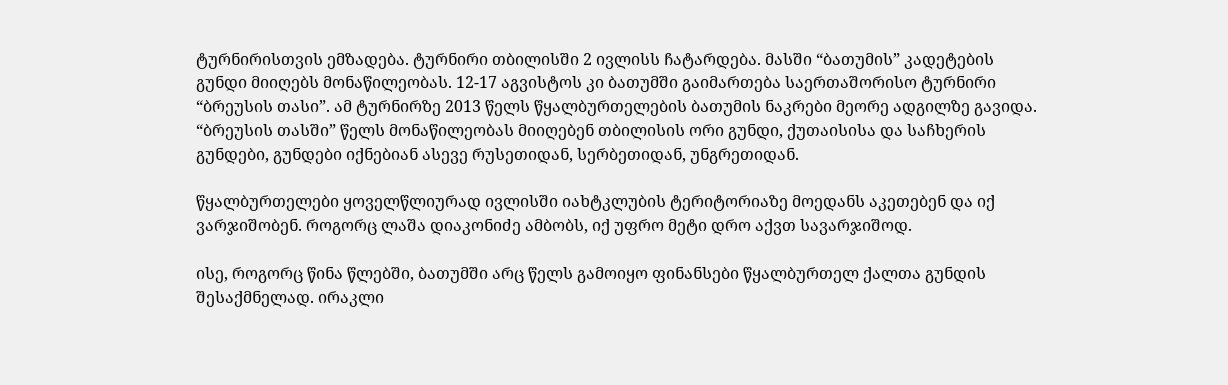ტურნირისთვის ემზადება. ტურნირი თბილისში 2 ივლისს ჩატარდება. მასში “ბათუმის” კადეტების გუნდი მიიღებს მონაწილეობას. 12-17 აგვისტოს კი ბათუმში გაიმართება საერთაშორისო ტურნირი “ბრეუსის თასი”. ამ ტურნირზე 2013 წელს წყალბურთელების ბათუმის ნაკრები მეორე ადგილზე გავიდა. “ბრეუსის თასში” წელს მონაწილეობას მიიღებენ თბილისის ორი გუნდი, ქუთაისისა და საჩხერის გუნდები, გუნდები იქნებიან ასევე რუსეთიდან, სერბეთიდან, უნგრეთიდან.

წყალბურთელები ყოველწლიურად ივლისში იახტკლუბის ტერიტორიაზე მოედანს აკეთებენ და იქ ვარჯიშობენ. როგორც ლაშა დიაკონიძე ამბობს, იქ უფრო მეტი დრო აქვთ სავარჯიშოდ.

ისე, როგორც წინა წლებში, ბათუმში არც წელს გამოიყო ფინანსები წყალბურთელ ქალთა გუნდის შესაქმნელად. ირაკლი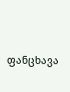ფანცხავა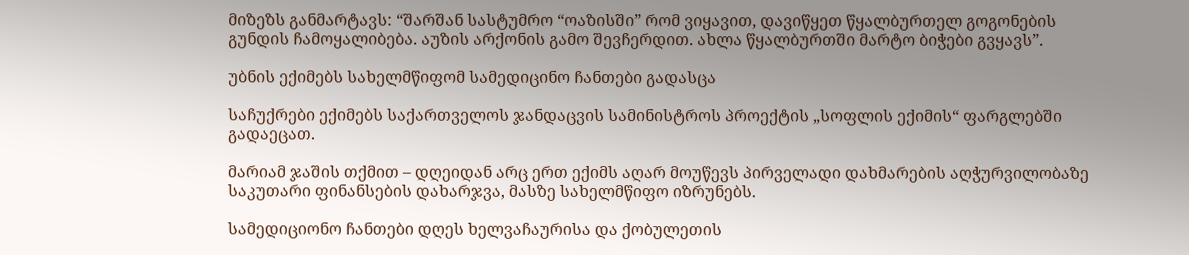მიზეზს განმარტავს: “შარშან სასტუმრო “ოაზისში” რომ ვიყავით, დავიწყეთ წყალბურთელ გოგონების გუნდის ჩამოყალიბება. აუზის არქონის გამო შევჩერდით. ახლა წყალბურთში მარტო ბიჭები გვყავს”.

უბნის ექიმებს სახელმწიფომ სამედიცინო ჩანთები გადასცა

საჩუქრები ექიმებს საქართველოს ჯანდაცვის სამინისტროს პროექტის „სოფლის ექიმის“ ფარგლებში გადაეცათ.

მარიამ ჯაშის თქმით – დღეიდან არც ერთ ექიმს აღარ მოუწევს პირველადი დახმარების აღჭურვილობაზე საკუთარი ფინანსების დახარჯვა, მასზე სახელმწიფო იზრუნებს.

სამედიციონო ჩანთები დღეს ხელვაჩაურისა და ქობულეთის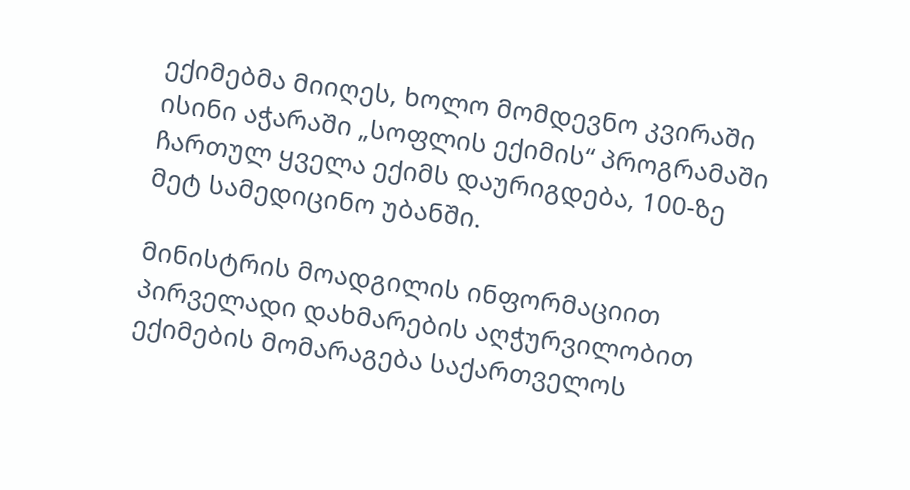ექიმებმა მიიღეს, ხოლო მომდევნო კვირაში ისინი აჭარაში „სოფლის ექიმის“ პროგრამაში ჩართულ ყველა ექიმს დაურიგდება, 100-ზე მეტ სამედიცინო უბანში.

მინისტრის მოადგილის ინფორმაციით პირველადი დახმარების აღჭურვილობით ექიმების მომარაგება საქართველოს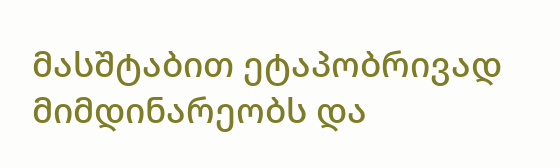მასშტაბით ეტაპობრივად მიმდინარეობს და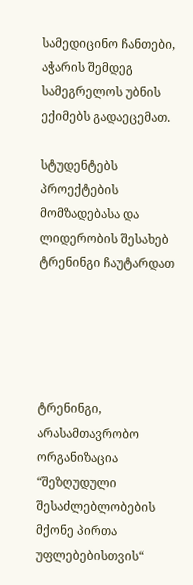სამედიცინო ჩანთები, აჭარის შემდეგ სამეგრელოს უბნის ექიმებს გადაეცემათ.

სტუდენტებს პროექტების მომზადებასა და ლიდერობის შესახებ ტრენინგი ჩაუტარდათ





ტრენინგი, არასამთავრობო ორგანიზაცია “შეზღუდული შესაძლებლობების მქონე პირთა უფლებებისთვის“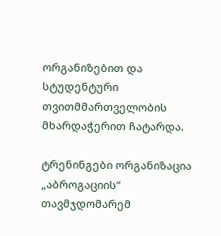ორგანიზებით და სტუდენტური თვითმმართველობის მხარდაჭერით ჩატარდა.

ტრენინგები ორგანიზაცია „აბროგაციის“ თავმჯდომარემ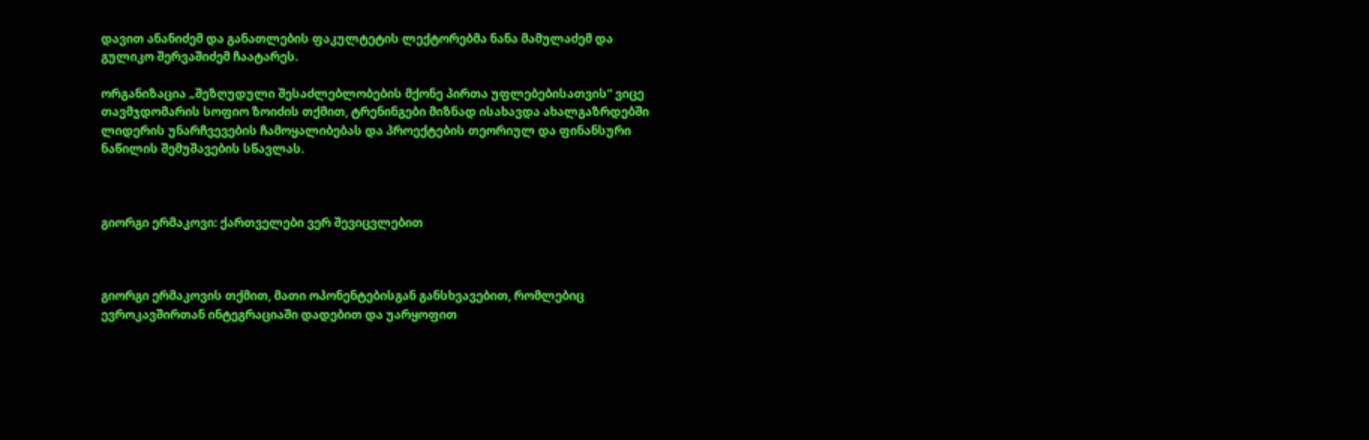დავით ანანიძემ და განათლების ფაკულტეტის ლექტორებმა ნანა მამულაძემ და გულიკო შერვაშიძემ ჩაატარეს.

ორგანიზაცია „შეზღუდული შესაძლებლობების მქონე პირთა უფლებებისათვის“ ვიცე თავმჯდომარის სოფიო ზოიძის თქმით, ტრენინგები მიზნად ისახავდა ახალგაზრდებში ლიდერის უნარჩვევების ჩამოყალიბებას და პროექტების თეორიულ და ფინანსური ნაწილის შემუშავების სწავლას.



გიორგი ერმაკოვი: ქართველები ვერ შევიცვლებით



გიორგი ერმაკოვის თქმით, მათი ოპონენტებისგან განსხვავებით, რომლებიც ევროკავშირთან ინტეგრაციაში დადებით და უარყოფით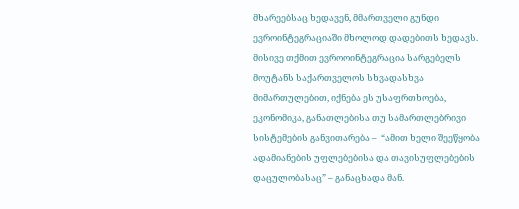მხარეებსაც ხედავენ, მმართველი გუნდი ევროინტეგრაციაში მხოლოდ დადებითს ხედავს. მისივე თქმით ევროოინტეგრაცია სარგებელს მოუტანს საქართველოს სხვადასხვა მიმართულებით, იქნება ეს უსაფრთხოება, ეკონომიკა, განათლებისა თუ სამართლებრივი სისტემების განვითარება –  “ამით ხელი შეეწყობა ადამიანების უფლებებისა და თავისუფლებების დაცულობასაც” – განაცხადა მან.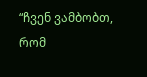“ჩვენ ვამბობთ, რომ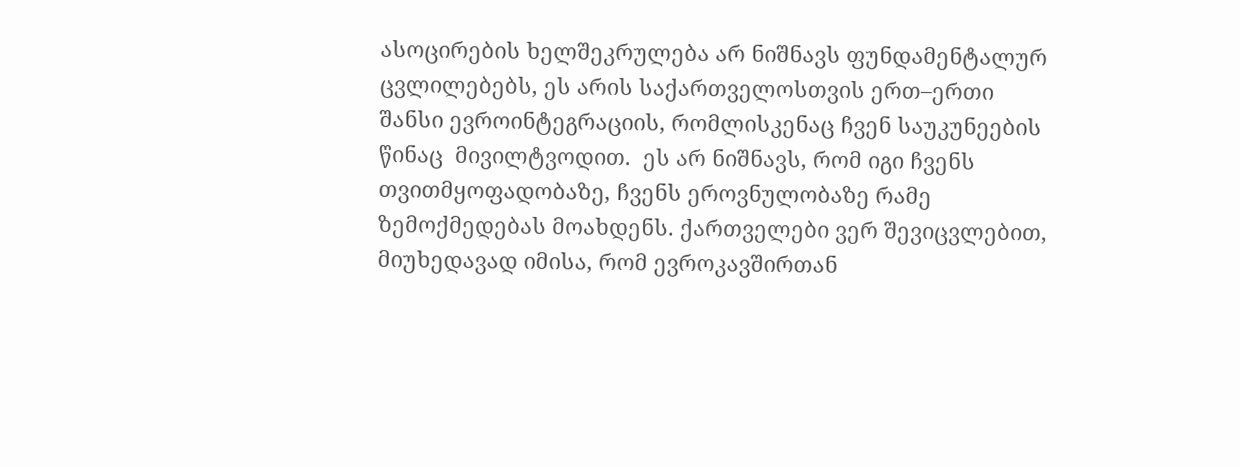ასოცირების ხელშეკრულება არ ნიშნავს ფუნდამენტალურ ცვლილებებს, ეს არის საქართველოსთვის ერთ–ერთი შანსი ევროინტეგრაციის, რომლისკენაც ჩვენ საუკუნეების წინაც  მივილტვოდით.  ეს არ ნიშნავს, რომ იგი ჩვენს თვითმყოფადობაზე, ჩვენს ეროვნულობაზე რამე ზემოქმედებას მოახდენს. ქართველები ვერ შევიცვლებით, მიუხედავად იმისა, რომ ევროკავშირთან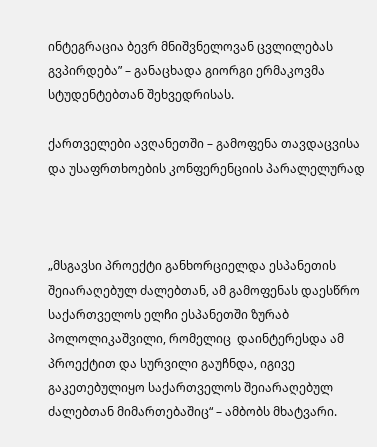ინტეგრაცია ბევრ მნიშვნელოვან ცვლილებას გვპირდება” – განაცხადა გიორგი ერმაკოვმა სტუდენტებთან შეხვედრისას.

ქართველები ავღანეთში – გამოფენა თავდაცვისა და უსაფრთხოების კონფერენციის პარალელურად



„მსგავსი პროექტი განხორციელდა ესპანეთის შეიარაღებულ ძალებთან, ამ გამოფენას დაესწრო საქართველოს ელჩი ესპანეთში ზურაბ პოლოლიკაშვილი, რომელიც  დაინტერესდა ამ პროექტით და სურვილი გაუჩნდა, იგივე გაკეთებულიყო საქართველოს შეიარაღებულ ძალებთან მიმართებაშიც“ – ამბობს მხატვარი.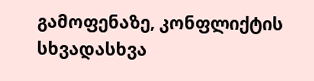გამოფენაზე, კონფლიქტის სხვადასხვა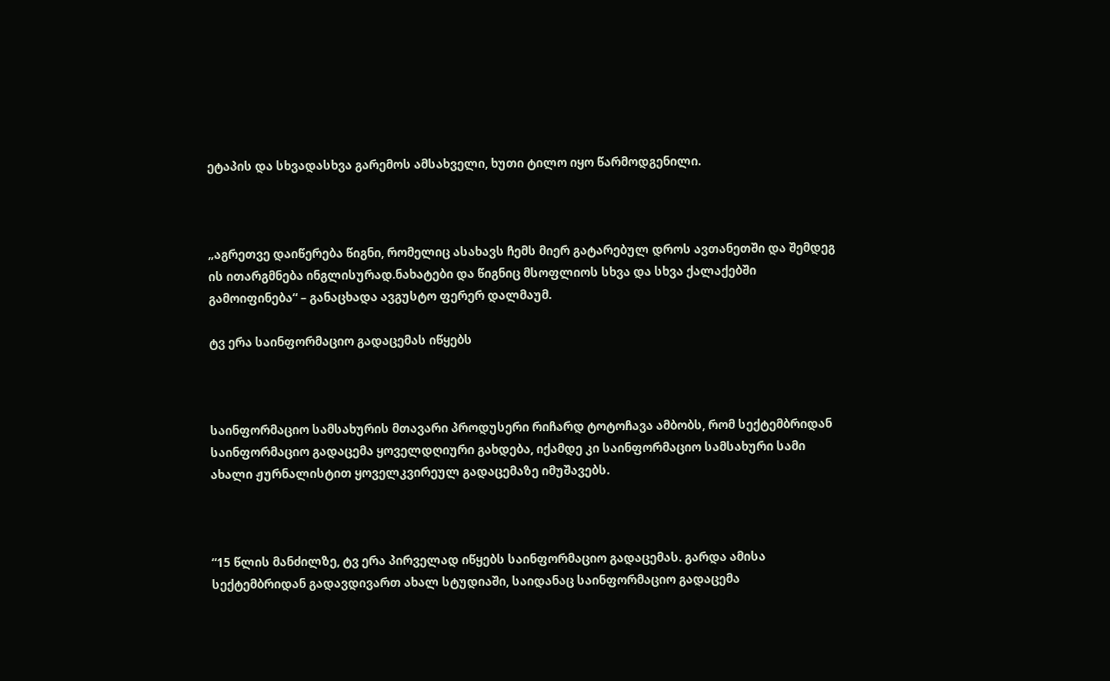ეტაპის და სხვადასხვა გარემოს ამსახველი, ხუთი ტილო იყო წარმოდგენილი.



„აგრეთვე დაიწერება წიგნი, რომელიც ასახავს ჩემს მიერ გატარებულ დროს ავთანეთში და შემდეგ ის ითარგმნება ინგლისურად.ნახატები და წიგნიც მსოფლიოს სხვა და სხვა ქალაქებში გამოიფინება“ – განაცხადა ავგუსტო ფერერ დალმაუმ.

ტვ ერა საინფორმაციო გადაცემას იწყებს



საინფორმაციო სამსახურის მთავარი პროდუსერი რიჩარდ ტოტოჩავა ამბობს, რომ სექტემბრიდან საინფორმაციო გადაცემა ყოველდღიური გახდება, იქამდე კი საინფორმაციო სამსახური სამი ახალი ჟურნალისტით ყოველკვირეულ გადაცემაზე იმუშავებს.



“15 წლის მანძილზე, ტვ ერა პირველად იწყებს საინფორმაციო გადაცემას. გარდა ამისა სექტემბრიდან გადავდივართ ახალ სტუდიაში, საიდანაც საინფორმაციო გადაცემა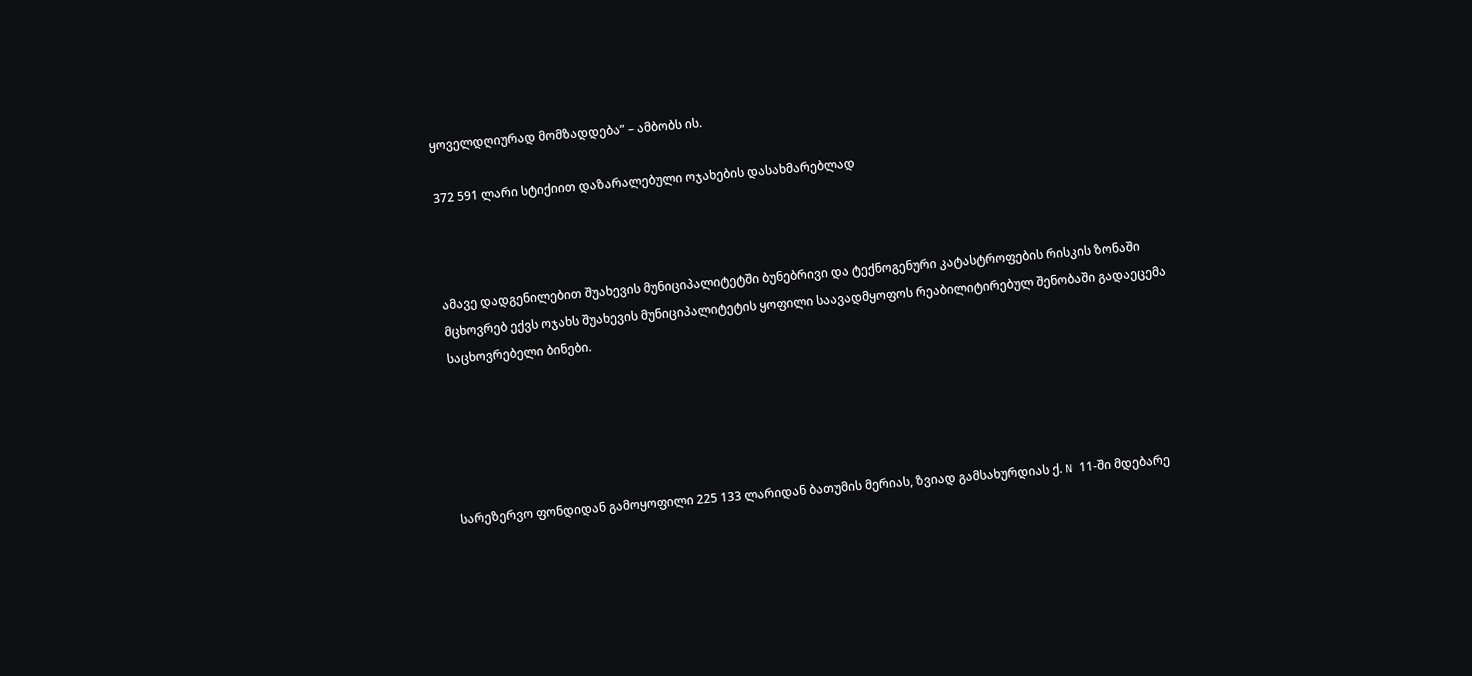ყოველდღიურად მომზადდება” – ამბობს ის.

372 591 ლარი სტიქიით დაზარალებული ოჯახების დასახმარებლად



ამავე დადგენილებით შუახევის მუნიციპალიტეტში ბუნებრივი და ტექნოგენური კატასტროფების რისკის ზონაში მცხოვრებ ექვს ოჯახს შუახევის მუნიციპალიტეტის ყოფილი საავადმყოფოს რეაბილიტირებულ შენობაში გადაეცემა საცხოვრებელი ბინები.





სარეზერვო ფონდიდან გამოყოფილი 225 133 ლარიდან ბათუმის მერიას, ზვიად გამსახურდიას ქ. N 11-ში მდებარე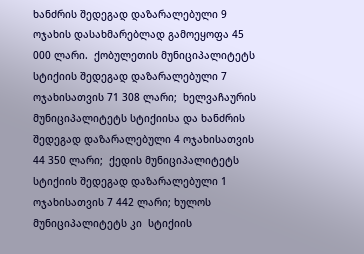ხანძრის შედეგად დაზარალებული 9 ოჯახის დასახმარებლად გამოეყოფა 45 000 ლარი.  ქობულეთის მუნიციპალიტეტს სტიქიის შედეგად დაზარალებული 7 ოჯახისათვის 71 308 ლარი;  ხელვაჩაურის მუნიციპალიტეტს სტიქიისა და ხანძრის შედეგად დაზარალებული 4 ოჯახისათვის 44 350 ლარი;  ქედის მუნიციპალიტეტს სტიქიის შედეგად დაზარალებული 1 ოჯახისათვის 7 442 ლარი; ხულოს მუნიციპალიტეტს კი  სტიქიის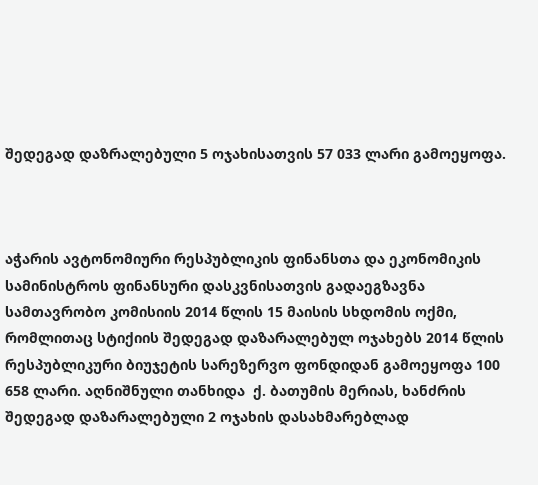შედეგად დაზრალებული 5 ოჯახისათვის 57 033 ლარი გამოეყოფა.



აჭარის ავტონომიური რესპუბლიკის ფინანსთა და ეკონომიკის სამინისტროს ფინანსური დასკვნისათვის გადაეგზავნა სამთავრობო კომისიის 2014 წლის 15 მაისის სხდომის ოქმი, რომლითაც სტიქიის შედეგად დაზარალებულ ოჯახებს 2014 წლის რესპუბლიკური ბიუჯეტის სარეზერვო ფონდიდან გამოეყოფა 100 658 ლარი. აღნიშნული თანხიდა  ქ. ბათუმის მერიას, ხანძრის შედეგად დაზარალებული 2 ოჯახის დასახმარებლად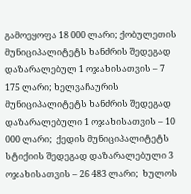გამოეყოფა 18 000 ლარი; ქობულეთის მუნიციპალიტეტს ხანძრის შედეგად დაზარალებულ 1 ოჯახისათვის – 7 175 ლარი; ხელვაჩაურის მუნიციპალიტეტს ხანძრის შედეგად დაზარალებული 1 ოჯახისათვის – 10 000 ლარი;  ქედის მუნიციპალიტეტს სტიქიის შედეგად დაზარალებული 3 ოჯახისათვის – 26 483 ლარი;  ხულოს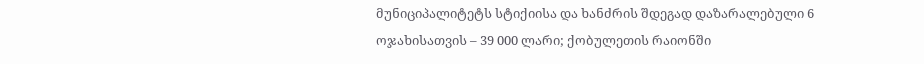მუნიციპალიტეტს სტიქიისა და ხანძრის შდეგად დაზარალებული 6 ოჯახისათვის – 39 000 ლარი; ქობულეთის რაიონში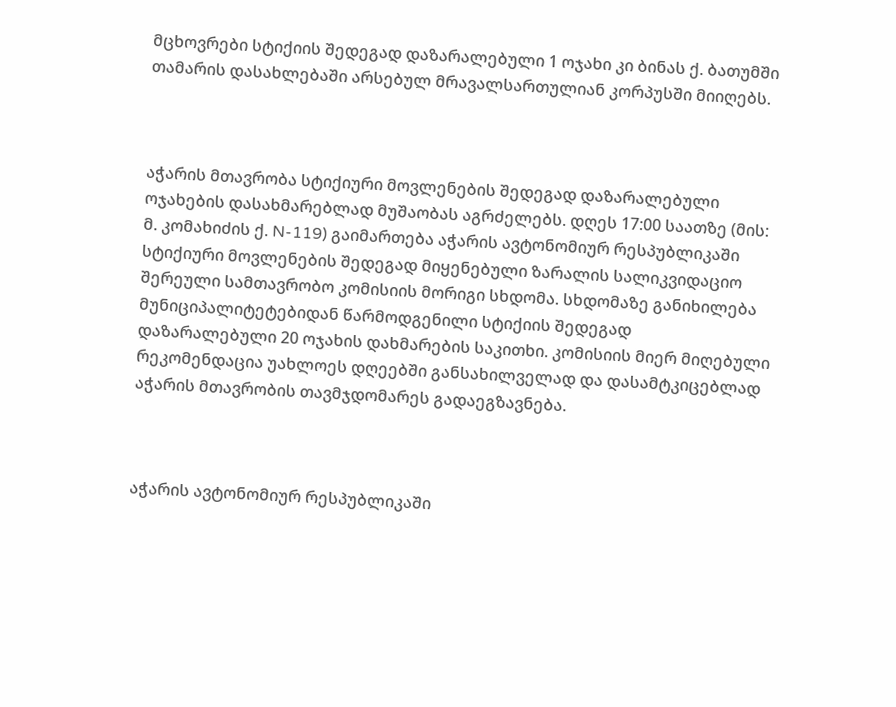მცხოვრები სტიქიის შედეგად დაზარალებული 1 ოჯახი კი ბინას ქ. ბათუმში თამარის დასახლებაში არსებულ მრავალსართულიან კორპუსში მიიღებს.



აჭარის მთავრობა სტიქიური მოვლენების შედეგად დაზარალებული ოჯახების დასახმარებლად მუშაობას აგრძელებს. დღეს 17:00 საათზე (მის: მ. კომახიძის ქ. N-119) გაიმართება აჭარის ავტონომიურ რესპუბლიკაში სტიქიური მოვლენების შედეგად მიყენებული ზარალის სალიკვიდაციო შერეული სამთავრობო კომისიის მორიგი სხდომა. სხდომაზე განიხილება მუნიციპალიტეტებიდან წარმოდგენილი სტიქიის შედეგად დაზარალებული 20 ოჯახის დახმარების საკითხი. კომისიის მიერ მიღებული რეკომენდაცია უახლოეს დღეებში განსახილველად და დასამტკიცებლად აჭარის მთავრობის თავმჯდომარეს გადაეგზავნება.



აჭარის ავტონომიურ რესპუბლიკაში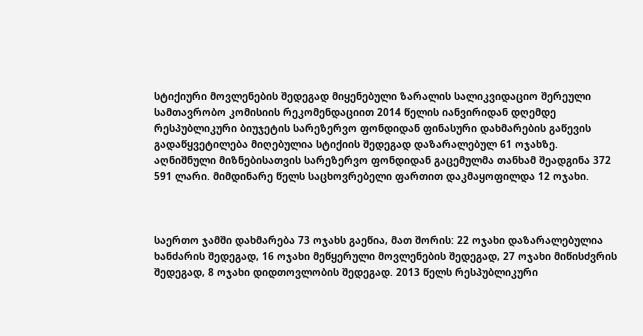სტიქიური მოვლენების შედეგად მიყენებული ზარალის სალიკვიდაციო შერეული სამთავრობო კომისიის რეკომენდაციით 2014 წელის იანვირიდან დღემდე რესპუბლიკური ბიუჯეტის სარეზერვო ფონდიდან ფინასური დახმარების გაწევის გადაწყვეტილება მიღებულია სტიქიის შედეგად დაზარალებულ 61 ოჯახზე. აღნიშნული მიზნებისათვის სარეზერვო ფონდიდან გაცემულმა თანხამ შეადგინა 372 591 ლარი. მიმდინარე წელს საცხოვრებელი ფართით დაკმაყოფილდა 12 ოჯახი.



საერთო ჯამში დახმარება 73 ოჯახს გაეწია, მათ შორის: 22 ოჯახი დაზარალებულია ხანძარის შედეგად, 16 ოჯახი მეწყერული მოვლენების შედეგად, 27 ოჯახი მიწისძვრის შედეგად, 8 ოჯახი დიდთოვლობის შედეგად. 2013 წელს რესპუბლიკური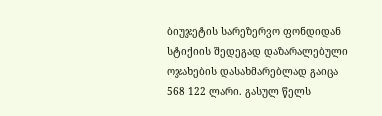ბიუჯეტის სარეზერვო ფონდიდან სტიქიის შედეგად დაზარალებული ოჯახების დასახმარებლად გაიცა 568 122 ლარი. გასულ წელს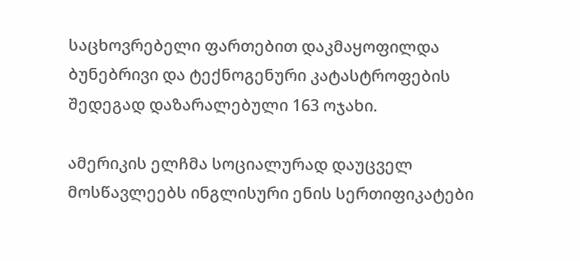საცხოვრებელი ფართებით დაკმაყოფილდა ბუნებრივი და ტექნოგენური კატასტროფების შედეგად დაზარალებული 163 ოჯახი.

ამერიკის ელჩმა სოციალურად დაუცველ მოსწავლეებს ინგლისური ენის სერთიფიკატები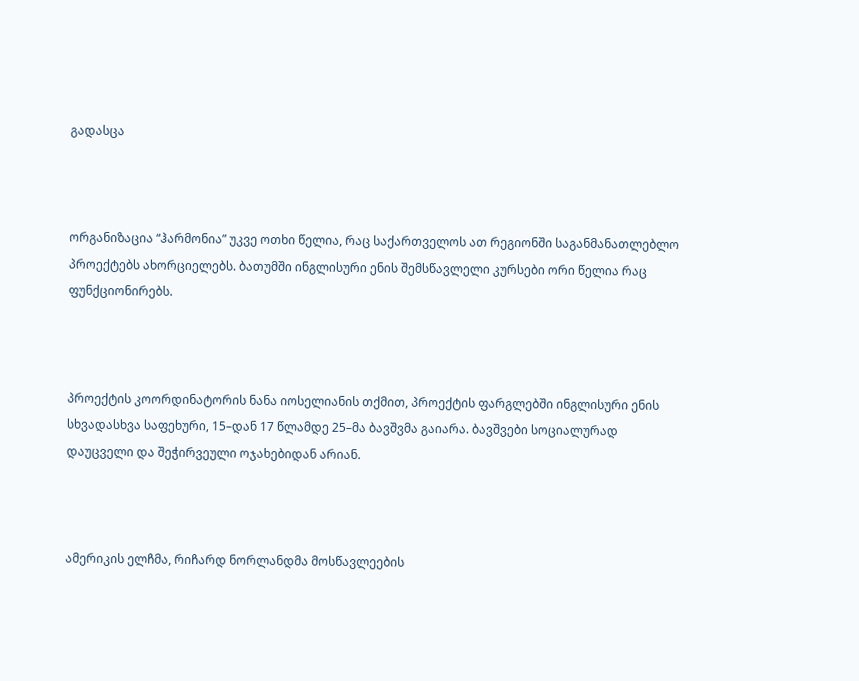გადასცა



ორგანიზაცია “ჰარმონია” უკვე ოთხი წელია, რაც საქართველოს ათ რეგიონში საგანმანათლებლო პროექტებს ახორციელებს. ბათუმში ინგლისური ენის შემსწავლელი კურსები ორი წელია რაც ფუნქციონირებს.



პროექტის კოორდინატორის ნანა იოსელიანის თქმით, პროექტის ფარგლებში ინგლისური ენის სხვადასხვა საფეხური, 15–დან 17 წლამდე 25–მა ბავშვმა გაიარა. ბავშვები სოციალურად დაუცველი და შეჭირვეული ოჯახებიდან არიან.



ამერიკის ელჩმა, რიჩარდ ნორლანდმა მოსწავლეების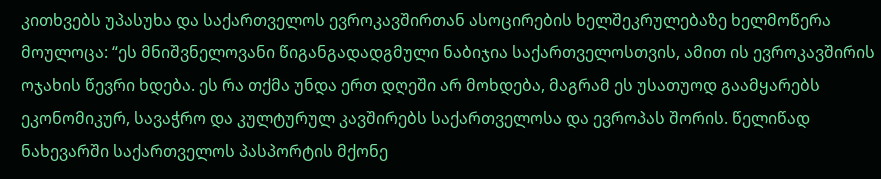კითხვებს უპასუხა და საქართველოს ევროკავშირთან ასოცირების ხელშეკრულებაზე ხელმოწერა მოულოცა: “ეს მნიშვნელოვანი წიგანგადადგმული ნაბიჯია საქართველოსთვის, ამით ის ევროკავშირის ოჯახის წევრი ხდება. ეს რა თქმა უნდა ერთ დღეში არ მოხდება, მაგრამ ეს უსათუოდ გაამყარებს ეკონომიკურ, სავაჭრო და კულტურულ კავშირებს საქართველოსა და ევროპას შორის. წელიწად ნახევარში საქართველოს პასპორტის მქონე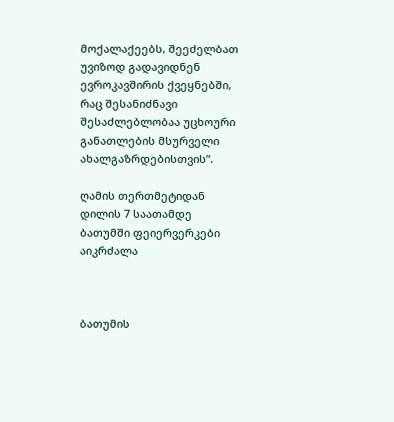მოქალაქეებს, შეეძელბათ უვიზოდ გადავიდნენ ევროკავშირის ქვეყნებში, რაც შესანიძნავი შესაძლებლობაა უცხოური განათლების მსურველი ახალგაზრდებისთვის”.

ღამის თერთმეტიდან დილის 7 საათამდე ბათუმში ფეიერვერკები აიკრძალა



ბათუმის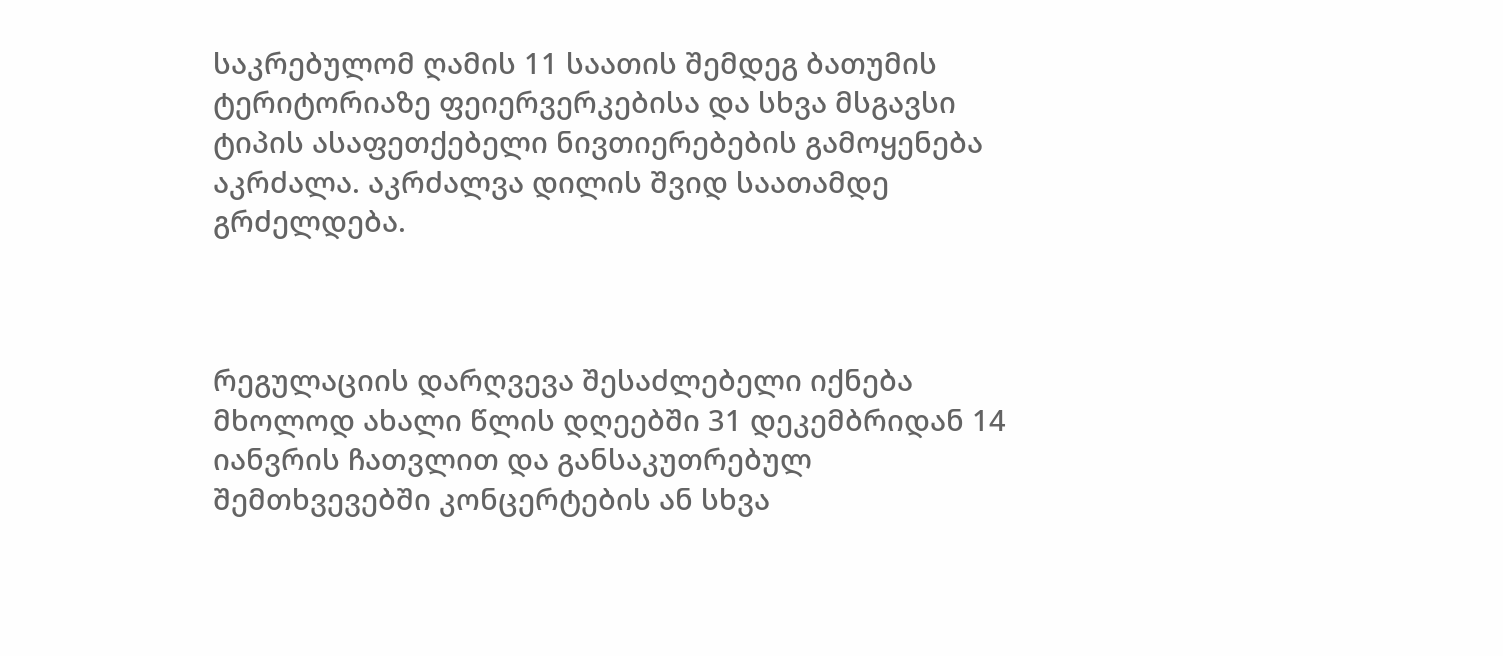საკრებულომ ღამის 11 საათის შემდეგ ბათუმის ტერიტორიაზე ფეიერვერკებისა და სხვა მსგავსი ტიპის ასაფეთქებელი ნივთიერებების გამოყენება აკრძალა. აკრძალვა დილის შვიდ საათამდე გრძელდება.



რეგულაციის დარღვევა შესაძლებელი იქნება მხოლოდ ახალი წლის დღეებში 31 დეკემბრიდან 14 იანვრის ჩათვლით და განსაკუთრებულ შემთხვევებში კონცერტების ან სხვა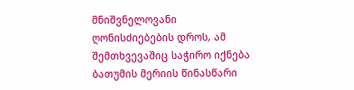მნიშვნელოვანი ღონისძიებების დროს, ამ შემთხვევაშიც საჭირო იქნება ბათუმის მერიის წინასწარი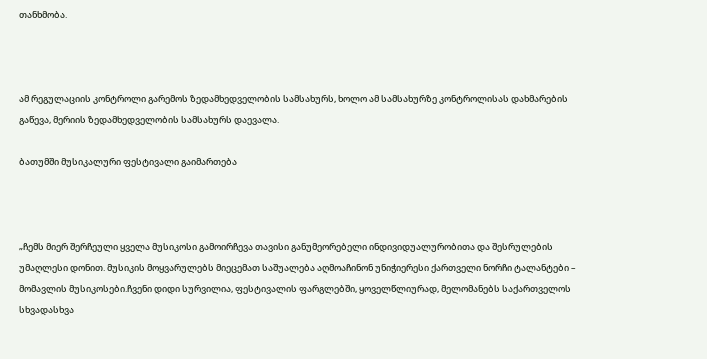თანხმობა.



ამ რეგულაციის კონტროლი გარემოს ზედამხედველობის სამსახურს, ხოლო ამ სამსახურზე კონტროლისას დახმარების გაწევა, მერიის ზედამხედველობის სამსახურს დაევალა.

ბათუმში მუსიკალური ფესტივალი გაიმართება



„ჩემს მიერ შერჩეული ყველა მუსიკოსი გამოირჩევა თავისი განუმეორებელი ინდივიდუალურობითა და შესრულების უმაღლესი დონით. მუსიკის მოყვარულებს მიეცემათ საშუალება აღმოაჩინონ უნიჭიერესი ქართველი ნორჩი ტალანტები – მომავლის მუსიკოსები.ჩვენი დიდი სურვილია, ფესტივალის ფარგლებში, ყოველწლიურად, მელომანებს საქართველოს სხვადასხვა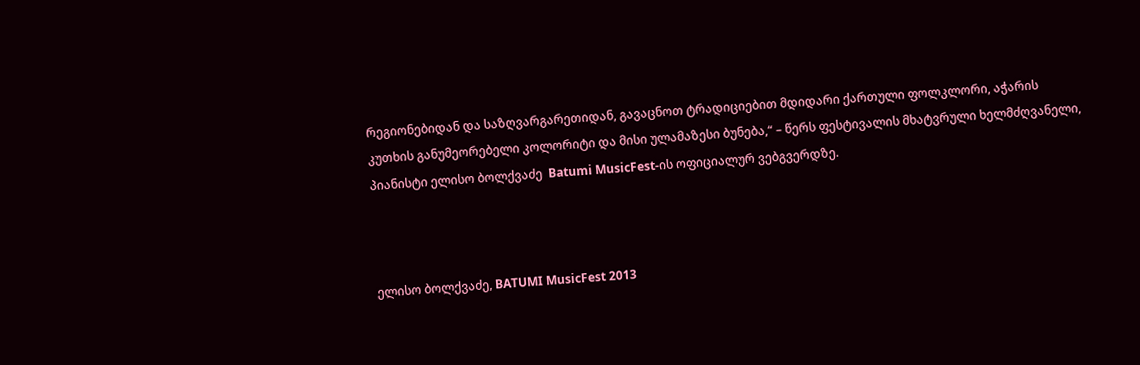რეგიონებიდან და საზღვარგარეთიდან, გავაცნოთ ტრადიციებით მდიდარი ქართული ფოლკლორი, აჭარის კუთხის განუმეორებელი კოლორიტი და მისი ულამაზესი ბუნება,“ – წერს ფესტივალის მხატვრული ხელმძღვანელი, პიანისტი ელისო ბოლქვაძე  Batumi MusicFest-ის ოფიციალურ ვებგვერდზე.



ელისო ბოლქვაძე, BATUMI MusicFest 2013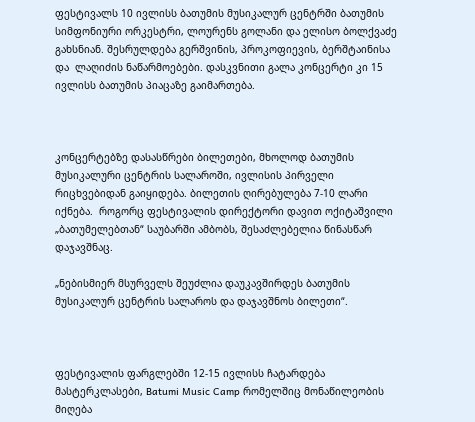ფესტივალს 10 ივლისს ბათუმის მუსიკალურ ცენტრში ბათუმის სიმფონიური ორკესტრი, ლოურენს გოლანი და ელისო ბოლქვაძე გახსნიან. შესრულდება გერშვინის, პროკოფიევის, ბერშტაინისა და  ლაღიძის ნაწარმოებები. დასკვნითი გალა კონცერტი კი 15 ივლისს ბათუმის პიაცაზე გაიმართება.



კონცერტებზე დასასწრები ბილეთები, მხოლოდ ბათუმის მუსიკალური ცენტრის სალაროში, ივლისის პირველი რიცხვებიდან გაიყიდება. ბილეთის ღირებულება 7-10 ლარი  იქნება.  როგორც ფესტივალის დირექტორი დავით ოქიტაშვილი „ბათუმელებთან“ საუბარში ამბობს, შესაძლებელია წინასწარ დაჯავშნაც.

„ნებისმიერ მსურველს შეუძლია დაუკავშირდეს ბათუმის მუსიკალურ ცენტრის სალაროს და დაჯავშნოს ბილეთი“.



ფესტივალის ფარგლებში 12-15 ივლისს ჩატარდება მასტერკლასები, Batumi Music Camp რომელშიც მონაწილეობის მიღება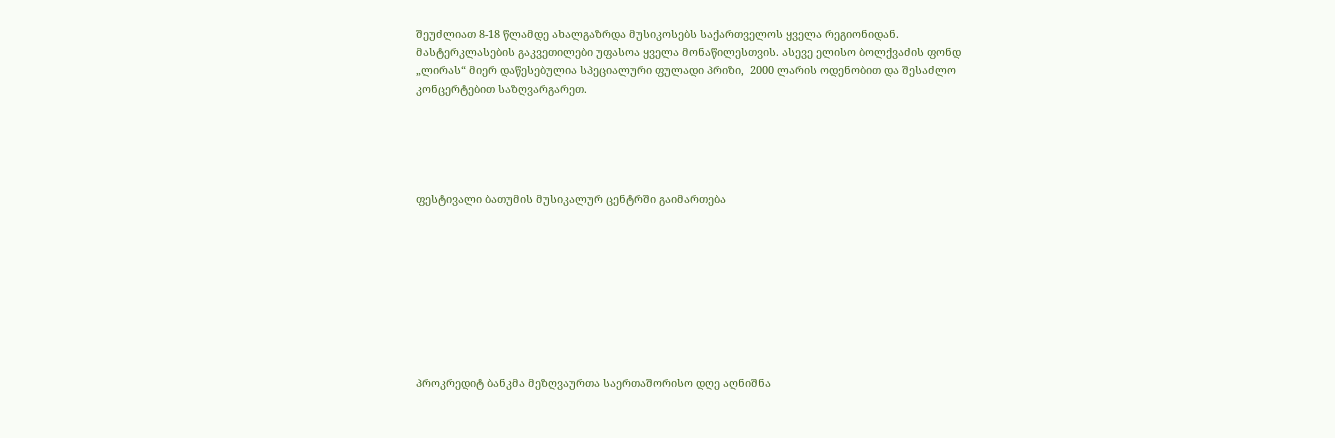შეუძლიათ 8-18 წლამდე ახალგაზრდა მუსიკოსებს საქართველოს ყველა რეგიონიდან. მასტერკლასების გაკვეთილები უფასოა ყველა მონაწილესთვის. ასევე ელისო ბოლქვაძის ფონდ „ლირას“ მიერ დაწესებულია სპეციალური ფულადი პრიზი,  2000 ლარის ოდენობით და შესაძლო კონცერტებით საზღვარგარეთ.





ფესტივალი ბათუმის მუსიკალურ ცენტრში გაიმართება









პროკრედიტ ბანკმა მეზღვაურთა საერთაშორისო დღე აღნიშნა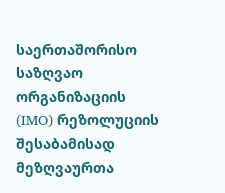საერთაშორისო საზღვაო ორგანიზაციის (IMO) რეზოლუციის შესაბამისად მეზღვაურთა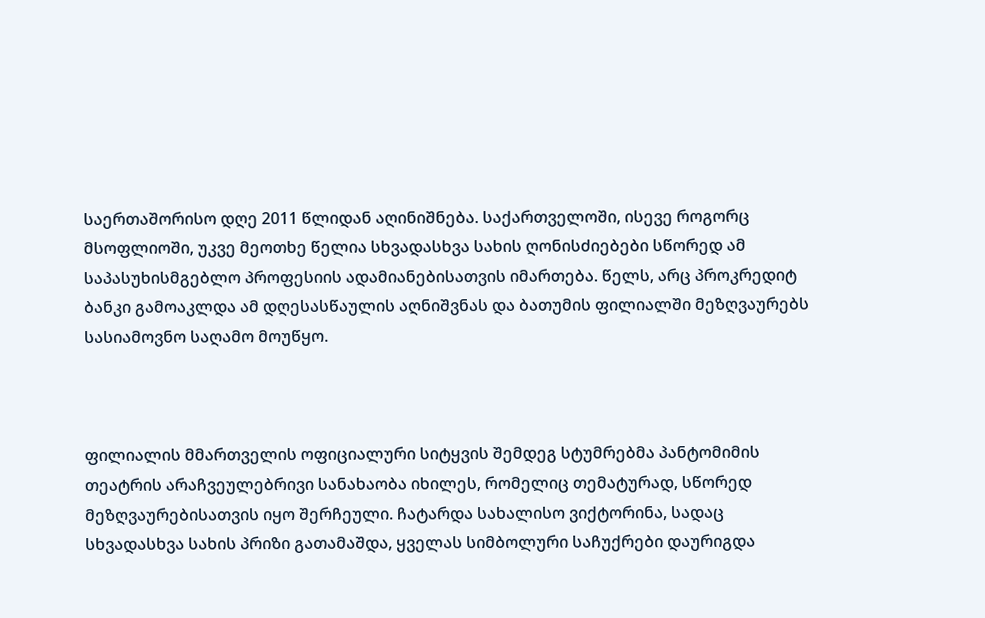საერთაშორისო დღე 2011 წლიდან აღინიშნება. საქართველოში, ისევე როგორც მსოფლიოში, უკვე მეოთხე წელია სხვადასხვა სახის ღონისძიებები სწორედ ამ საპასუხისმგებლო პროფესიის ადამიანებისათვის იმართება. წელს, არც პროკრედიტ ბანკი გამოაკლდა ამ დღესასწაულის აღნიშვნას და ბათუმის ფილიალში მეზღვაურებს სასიამოვნო საღამო მოუწყო.



ფილიალის მმართველის ოფიციალური სიტყვის შემდეგ სტუმრებმა პანტომიმის თეატრის არაჩვეულებრივი სანახაობა იხილეს, რომელიც თემატურად, სწორედ მეზღვაურებისათვის იყო შერჩეული. ჩატარდა სახალისო ვიქტორინა, სადაც სხვადასხვა სახის პრიზი გათამაშდა, ყველას სიმბოლური საჩუქრები დაურიგდა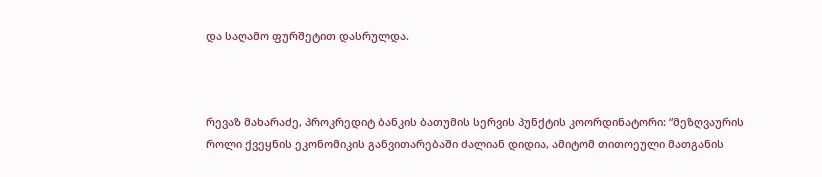და საღამო ფურშეტით დასრულდა.



რევაზ მახარაძე, პროკრედიტ ბანკის ბათუმის სერვის პუნქტის კოორდინატორი: “მეზღვაურის როლი ქვეყნის ეკონომიკის განვითარებაში ძალიან დიდია, ამიტომ თითოეული მათგანის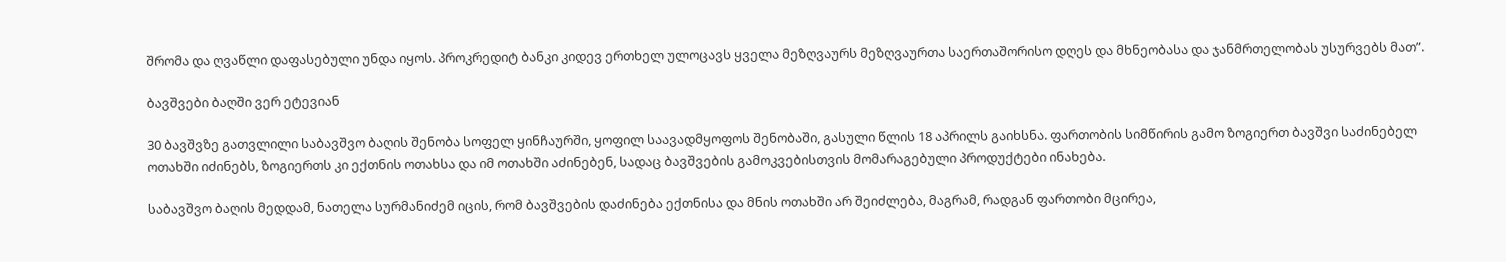შრომა და ღვაწლი დაფასებული უნდა იყოს. პროკრედიტ ბანკი კიდევ ერთხელ ულოცავს ყველა მეზღვაურს მეზღვაურთა საერთაშორისო დღეს და მხნეობასა და ჯანმრთელობას უსურვებს მათ”.

ბავშვები ბაღში ვერ ეტევიან

30 ბავშვზე გათვლილი საბავშვო ბაღის შენობა სოფელ ყინჩაურში, ყოფილ საავადმყოფოს შენობაში, გასული წლის 18 აპრილს გაიხსნა. ფართობის სიმწირის გამო ზოგიერთ ბავშვი საძინებელ ოთახში იძინებს, ზოგიერთს კი ექთნის ოთახსა და იმ ოთახში აძინებენ, სადაც ბავშვების გამოკვებისთვის მომარაგებული პროდუქტები ინახება.

საბავშვო ბაღის მედდამ, ნათელა სურმანიძემ იცის, რომ ბავშვების დაძინება ექთნისა და მნის ოთახში არ შეიძლება, მაგრამ, რადგან ფართობი მცირეა,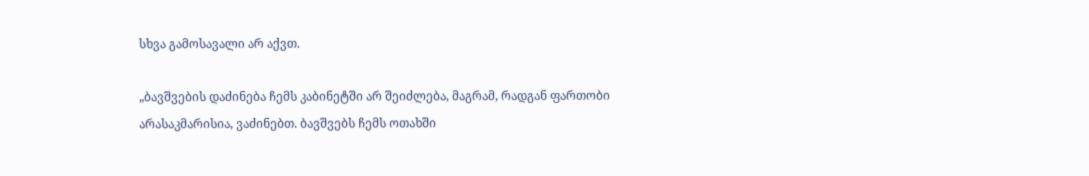სხვა გამოსავალი არ აქვთ.

„ბავშვების დაძინება ჩემს კაბინეტში არ შეიძლება, მაგრამ, რადგან ფართობი არასაკმარისია, ვაძინებთ. ბავშვებს ჩემს ოთახში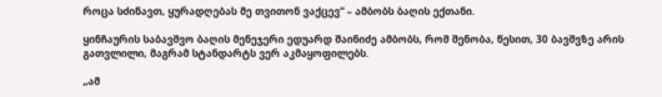როცა სძინავთ, ყურადღებას მე თვითონ ვაქცევ“ – ამბობს ბაღის ექთანი.

ყინჩაურის საბავშვო ბაღის მენეჯერი ედუარდ შაინიძე ამბობს, რომ შენობა, წესით, 30 ბავშვზე არის გათვლილი, მაგრამ სტანდარტს ვერ აკმაყოფილებს.

„ამ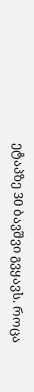ეტაპზე 30 ბავშვი გვყავს. როცა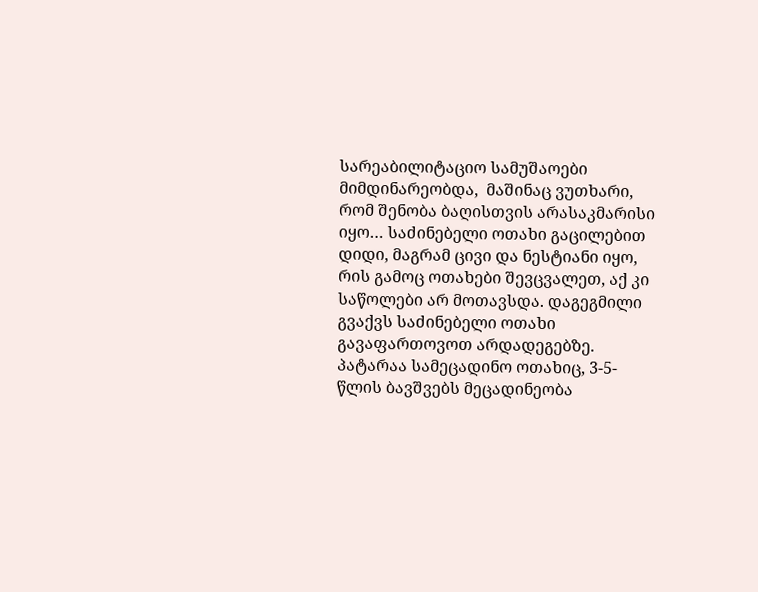სარეაბილიტაციო სამუშაოები მიმდინარეობდა,  მაშინაც ვუთხარი, რომ შენობა ბაღისთვის არასაკმარისი იყო… საძინებელი ოთახი გაცილებით დიდი, მაგრამ ცივი და ნესტიანი იყო, რის გამოც ოთახები შევცვალეთ, აქ კი საწოლები არ მოთავსდა. დაგეგმილი გვაქვს საძინებელი ოთახი გავაფართოვოთ არდადეგებზე. პატარაა სამეცადინო ოთახიც, 3-5-წლის ბავშვებს მეცადინეობა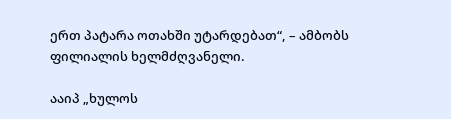ერთ პატარა ოთახში უტარდებათ“, – ამბობს ფილიალის ხელმძღვანელი.

ააიპ „ხულოს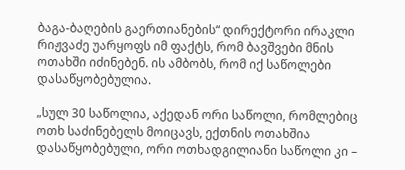ბაგა-ბაღების გაერთიანების“ დირექტორი ირაკლი რიჟვაძე უარყოფს იმ ფაქტს, რომ ბავშვები მნის ოთახში იძინებენ. ის ამბობს, რომ იქ საწოლები დასაწყობებულია.

„სულ 30 საწოლია, აქედან ორი საწოლი, რომლებიც ოთხ საძინებელს მოიცავს, ექთნის ოთახშია დასაწყობებული, ორი ოთხადგილიანი საწოლი კი –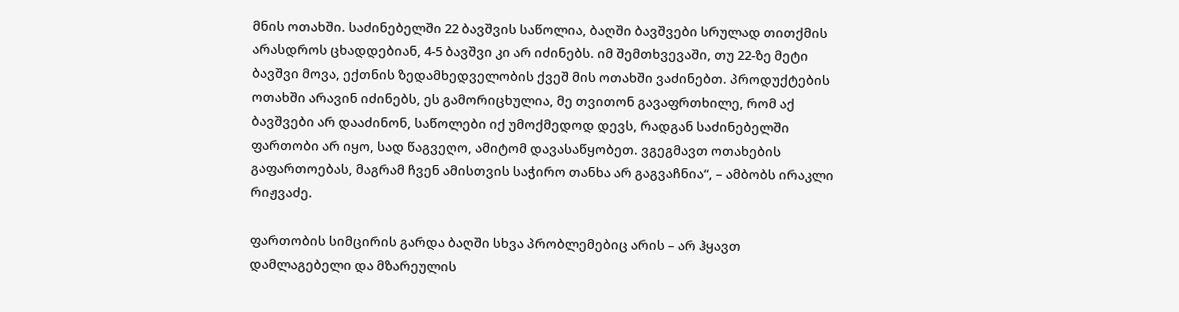მნის ოთახში. საძინებელში 22 ბავშვის საწოლია, ბაღში ბავშვები სრულად თითქმის არასდროს ცხადდებიან, 4-5 ბავშვი კი არ იძინებს. იმ შემთხვევაში, თუ 22-ზე მეტი ბავშვი მოვა, ექთნის ზედამხედველობის ქვეშ მის ოთახში ვაძინებთ. პროდუქტების ოთახში არავინ იძინებს, ეს გამორიცხულია, მე თვითონ გავაფრთხილე, რომ აქ ბავშვები არ დააძინონ, საწოლები იქ უმოქმედოდ დევს, რადგან საძინებელში ფართობი არ იყო, სად წაგვეღო, ამიტომ დავასაწყობეთ. ვგეგმავთ ოთახების გაფართოებას, მაგრამ ჩვენ ამისთვის საჭირო თანხა არ გაგვაჩნია“, – ამბობს ირაკლი რიჟვაძე.

ფართობის სიმცირის გარდა ბაღში სხვა პრობლემებიც არის – არ ჰყავთ დამლაგებელი და მზარეულის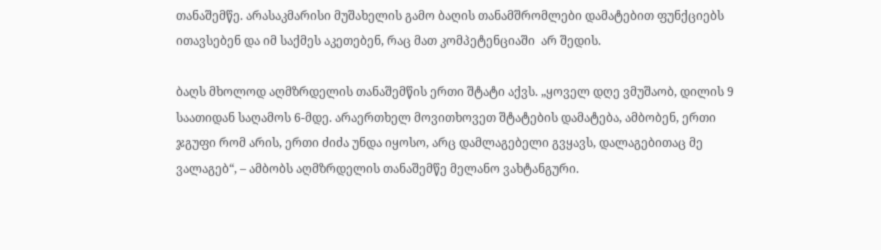თანაშემწე. არასაკმარისი მუშახელის გამო ბაღის თანამშრომლები დამატებით ფუნქციებს ითავსებენ და იმ საქმეს აკეთებენ, რაც მათ კომპეტენციაში  არ შედის.

ბაღს მხოლოდ აღმზრდელის თანაშემწის ერთი შტატი აქვს. „ყოველ დღე ვმუშაობ, დილის 9 საათიდან საღამოს 6-მდე. არაერთხელ მოვითხოვეთ შტატების დამატება, ამბობენ, ერთი ჯგუფი რომ არის, ერთი ძიძა უნდა იყოსო, არც დამლაგებელი გვყავს, დალაგებითაც მე ვალაგებ“, – ამბობს აღმზრდელის თანაშემწე მელანო ვახტანგური.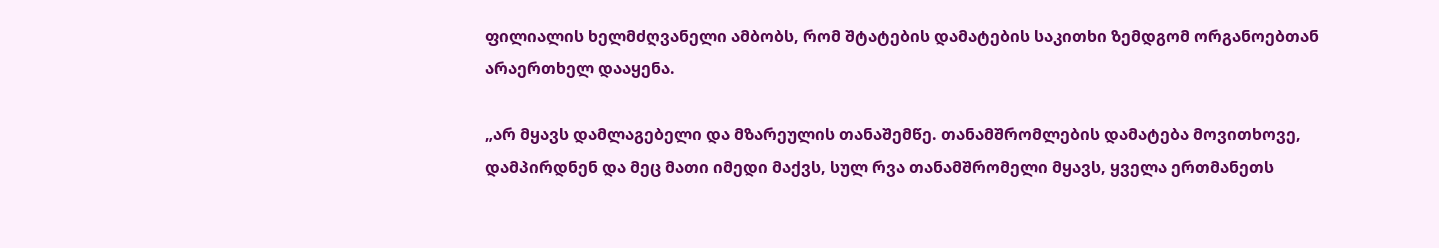ფილიალის ხელმძღვანელი ამბობს, რომ შტატების დამატების საკითხი ზემდგომ ორგანოებთან არაერთხელ დააყენა.

„არ მყავს დამლაგებელი და მზარეულის თანაშემწე. თანამშრომლების დამატება მოვითხოვე, დამპირდნენ და მეც მათი იმედი მაქვს, სულ რვა თანამშრომელი მყავს, ყველა ერთმანეთს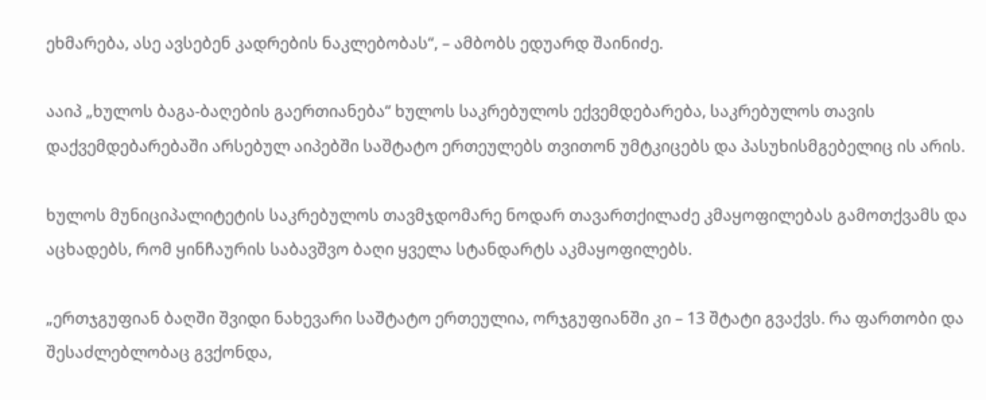ეხმარება, ასე ავსებენ კადრების ნაკლებობას“, – ამბობს ედუარდ შაინიძე.

ააიპ „ხულოს ბაგა-ბაღების გაერთიანება“ ხულოს საკრებულოს ექვემდებარება, საკრებულოს თავის დაქვემდებარებაში არსებულ აიპებში საშტატო ერთეულებს თვითონ უმტკიცებს და პასუხისმგებელიც ის არის.

ხულოს მუნიციპალიტეტის საკრებულოს თავმჯდომარე ნოდარ თავართქილაძე კმაყოფილებას გამოთქვამს და აცხადებს, რომ ყინჩაურის საბავშვო ბაღი ყველა სტანდარტს აკმაყოფილებს.

„ერთჯგუფიან ბაღში შვიდი ნახევარი საშტატო ერთეულია, ორჯგუფიანში კი – 13 შტატი გვაქვს. რა ფართობი და შესაძლებლობაც გვქონდა,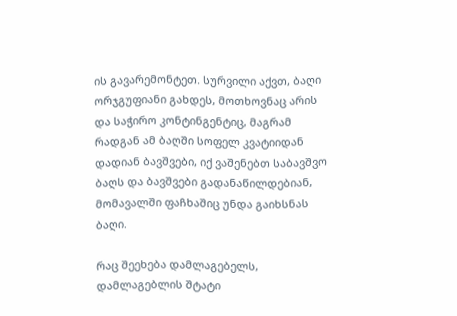ის გავარემონტეთ. სურვილი აქვთ, ბაღი ორჯგუფიანი გახდეს, მოთხოვნაც არის და საჭირო კონტინგენტიც, მაგრამ რადგან ამ ბაღში სოფელ კვატიიდან დადიან ბავშვები, იქ ვაშენებთ საბავშვო ბაღს და ბავშვები გადანაწილდებიან, მომავალში ფაჩხაშიც უნდა გაიხსნას ბაღი.

რაც შეეხება დამლაგებელს, დამლაგებლის შტატი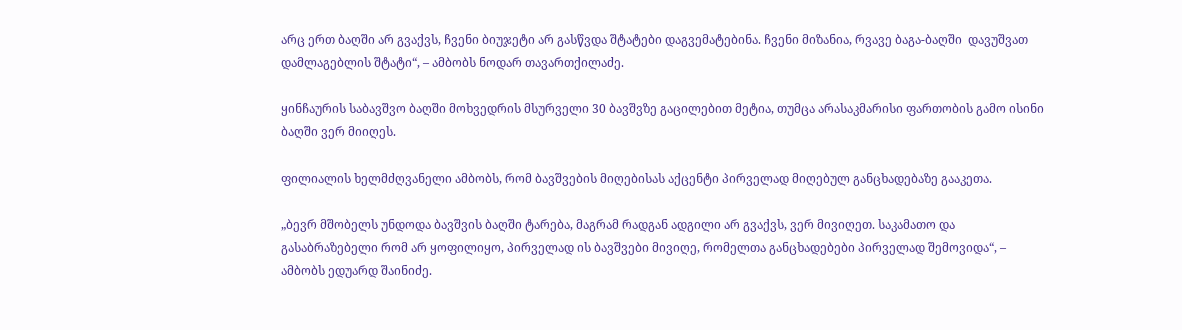არც ერთ ბაღში არ გვაქვს, ჩვენი ბიუჯეტი არ გასწვდა შტატები დაგვემატებინა. ჩვენი მიზანია, რვავე ბაგა-ბაღში  დავუშვათ დამლაგებლის შტატი“, – ამბობს ნოდარ თავართქილაძე.

ყინჩაურის საბავშვო ბაღში მოხვედრის მსურველი 30 ბავშვზე გაცილებით მეტია, თუმცა არასაკმარისი ფართობის გამო ისინი ბაღში ვერ მიიღეს.

ფილიალის ხელმძღვანელი ამბობს, რომ ბავშვების მიღებისას აქცენტი პირველად მიღებულ განცხადებაზე გააკეთა.

„ბევრ მშობელს უნდოდა ბავშვის ბაღში ტარება, მაგრამ რადგან ადგილი არ გვაქვს, ვერ მივიღეთ. საკამათო და გასაბრაზებელი რომ არ ყოფილიყო, პირველად ის ბავშვები მივიღე, რომელთა განცხადებები პირველად შემოვიდა“, – ამბობს ედუარდ შაინიძე.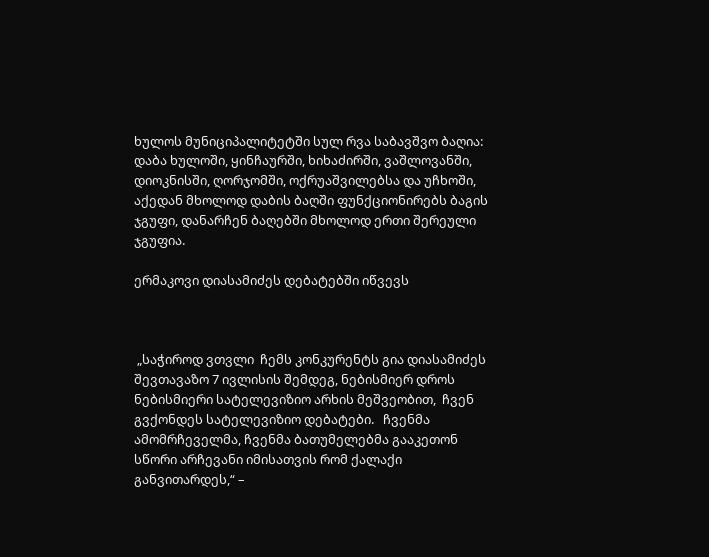ხულოს მუნიციპალიტეტში სულ რვა საბავშვო ბაღია: დაბა ხულოში, ყინჩაურში, ხიხაძირში, ვაშლოვანში, დიოკნისში, ღორჯომში, ოქრუაშვილებსა და უჩხოში, აქედან მხოლოდ დაბის ბაღში ფუნქციონირებს ბაგის ჯგუფი, დანარჩენ ბაღებში მხოლოდ ერთი შერეული ჯგუფია.

ერმაკოვი დიასამიძეს დებატებში იწვევს



 „საჭიროდ ვთვლი  ჩემს კონკურენტს გია დიასამიძეს შევთავაზო 7 ივლისის შემდეგ, ნებისმიერ დროს ნებისმიერი სატელევიზიო არხის მეშვეობით,  ჩვენ გვქონდეს სატელევიზიო დებატები.   ჩვენმა ამომრჩეველმა, ჩვენმა ბათუმელებმა გააკეთონ სწორი არჩევანი იმისათვის რომ ქალაქი განვითარდეს,“ –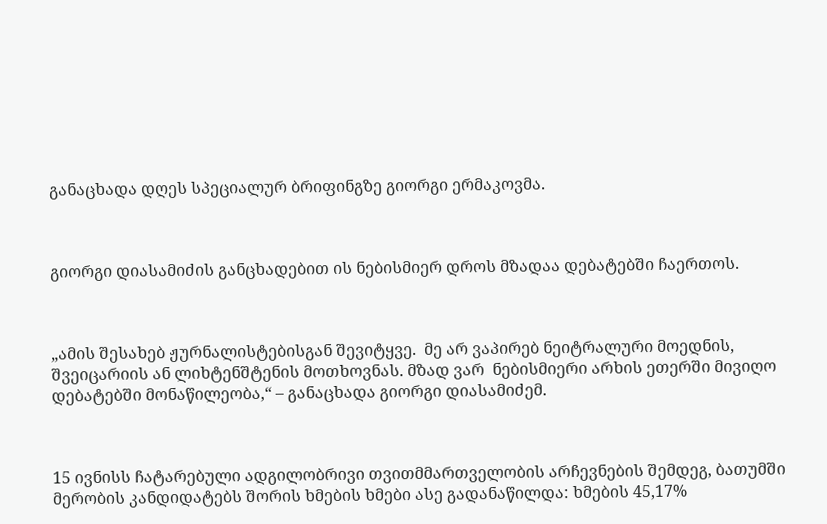განაცხადა დღეს სპეციალურ ბრიფინგზე გიორგი ერმაკოვმა.



გიორგი დიასამიძის განცხადებით ის ნებისმიერ დროს მზადაა დებატებში ჩაერთოს.



„ამის შესახებ ჟურნალისტებისგან შევიტყვე.  მე არ ვაპირებ ნეიტრალური მოედნის, შვეიცარიის ან ლიხტენშტენის მოთხოვნას. მზად ვარ  ნებისმიერი არხის ეთერში მივიღო დებატებში მონაწილეობა,“ – განაცხადა გიორგი დიასამიძემ.



15 ივნისს ჩატარებული ადგილობრივი თვითმმართველობის არჩევნების შემდეგ, ბათუმში მერობის კანდიდატებს შორის ხმების ხმები ასე გადანაწილდა: ხმების 45,17%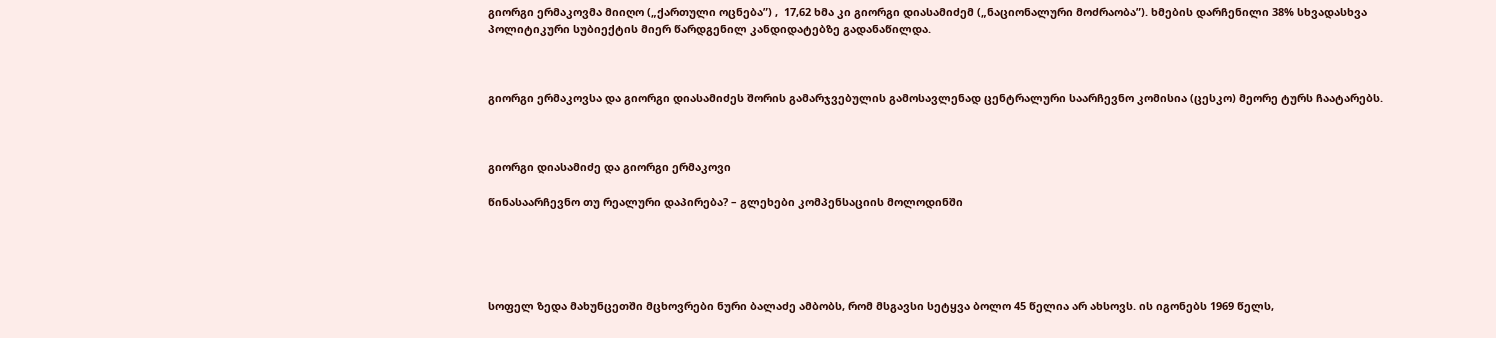გიორგი ერმაკოვმა მიიღო („ქართული ოცნება”) ,  17,62 ხმა კი გიორგი დიასამიძემ („ნაციონალური მოძრაობა”). ხმების დარჩენილი 38% სხვადასხვა პოლიტიკური სუბიექტის მიერ წარდგენილ კანდიდატებზე გადანაწილდა.



გიორგი ერმაკოვსა და გიორგი დიასამიძეს შორის გამარჯვებულის გამოსავლენად ცენტრალური საარჩევნო კომისია (ცესკო) მეორე ტურს ჩაატარებს.



გიორგი დიასამიძე და გიორგი ერმაკოვი

წინასაარჩევნო თუ რეალური დაპირება? – გლეხები კომპენსაციის მოლოდინში





სოფელ ზედა მახუნცეთში მცხოვრები ნური ბალაძე ამბობს, რომ მსგავსი სეტყვა ბოლო 45 წელია არ ახსოვს. ის იგონებს 1969 წელს,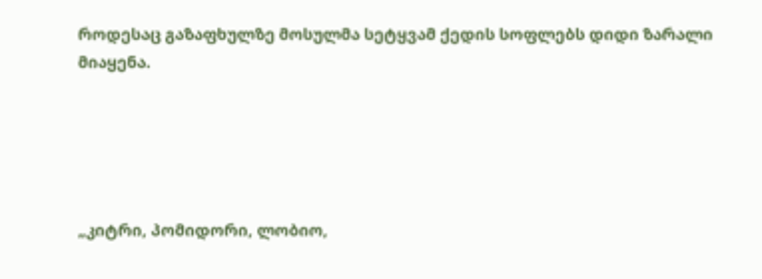როდესაც გაზაფხულზე მოსულმა სეტყვამ ქედის სოფლებს დიდი ზარალი მიაყენა.





„კიტრი, პომიდორი, ლობიო,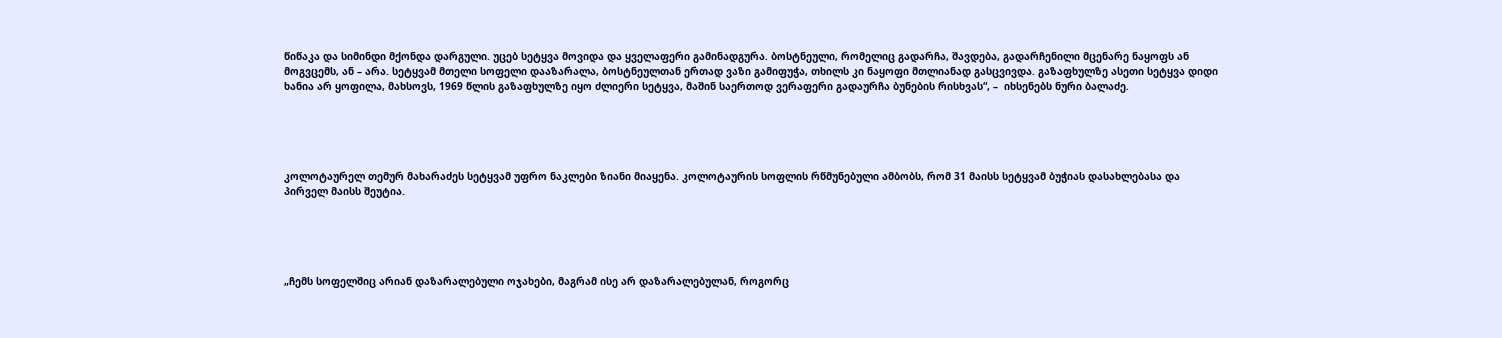წიწაკა და სიმინდი მქონდა დარგული. უცებ სეტყვა მოვიდა და ყველაფერი გამინადგურა. ბოსტნეული, რომელიც გადარჩა, შავდება, გადარჩენილი მცენარე ნაყოფს ან მოგვცემს, ან – არა. სეტყვამ მთელი სოფელი დააზარალა, ბოსტნეულთან ერთად ვაზი გამიფუჭა, თხილს კი ნაყოფი მთლიანად გასცვივდა. გაზაფხულზე ასეთი სეტყვა დიდი ხანია არ ყოფილა, მახსოვს, 1969 წლის გაზაფხულზე იყო ძლიერი სეტყვა, მაშინ საერთოდ ვერაფერი გადაურჩა ბუნების რისხვას“, –  იხსენებს ნური ბალაძე.





კოლოტაურელ თემურ მახარაძეს სეტყვამ უფრო ნაკლები ზიანი მიაყენა. კოლოტაურის სოფლის რწმუნებული ამბობს, რომ 31 მაისს სეტყვამ ბუჭიას დასახლებასა და პირველ მაისს შეუტია.





„ჩემს სოფელშიც არიან დაზარალებული ოჯახები, მაგრამ ისე არ დაზარალებულან, როგორც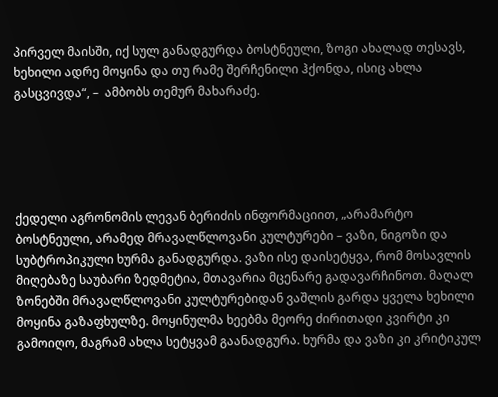პირველ მაისში, იქ სულ განადგურდა ბოსტნეული, ზოგი ახალად თესავს, ხეხილი ადრე მოყინა და თუ რამე შერჩენილი ჰქონდა, ისიც ახლა გასცვივდა“, –  ამბობს თემურ მახარაძე.





ქედელი აგრონომის ლევან ბერიძის ინფორმაციით, „არამარტო ბოსტნეული, არამედ მრავალწლოვანი კულტურები – ვაზი, ნიგოზი და სუბტროპიკული ხურმა განადგურდა. ვაზი ისე დაისეტყვა, რომ მოსავლის მიღებაზე საუბარი ზედმეტია, მთავარია მცენარე გადავარჩინოთ. მაღალ ზონებში მრავალწლოვანი კულტურებიდან ვაშლის გარდა ყველა ხეხილი მოყინა გაზაფხულზე. მოყინულმა ხეებმა მეორე ძირითადი კვირტი კი გამოიღო, მაგრამ ახლა სეტყვამ გაანადგურა. ხურმა და ვაზი კი კრიტიკულ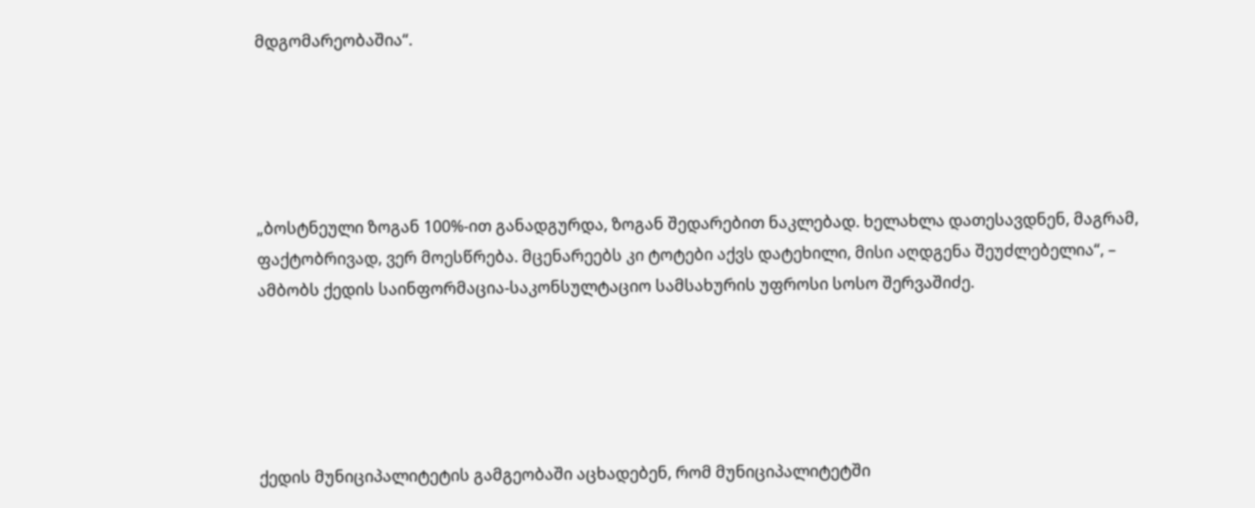მდგომარეობაშია“.





„ბოსტნეული ზოგან 100%-ით განადგურდა, ზოგან შედარებით ნაკლებად. ხელახლა დათესავდნენ, მაგრამ, ფაქტობრივად, ვერ მოესწრება. მცენარეებს კი ტოტები აქვს დატეხილი, მისი აღდგენა შეუძლებელია“, – ამბობს ქედის საინფორმაცია-საკონსულტაციო სამსახურის უფროსი სოსო შერვაშიძე.





ქედის მუნიციპალიტეტის გამგეობაში აცხადებენ, რომ მუნიციპალიტეტში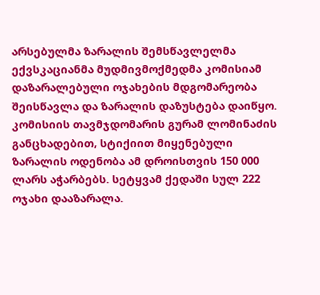არსებულმა ზარალის შემსწავლელმა ექვსკაციანმა მუდმივმოქმედმა კომისიამ დაზარალებული ოჯახების მდგომარეობა შეისწავლა და ზარალის დაზუსტება დაიწყო. კომისიის თავმჯდომარის გურამ ლომინაძის განცხადებით, სტიქიით მიყენებული ზარალის ოდენობა ამ დროისთვის 150 000 ლარს აჭარბებს. სეტყვამ ქედაში სულ 222 ოჯახი დააზარალა.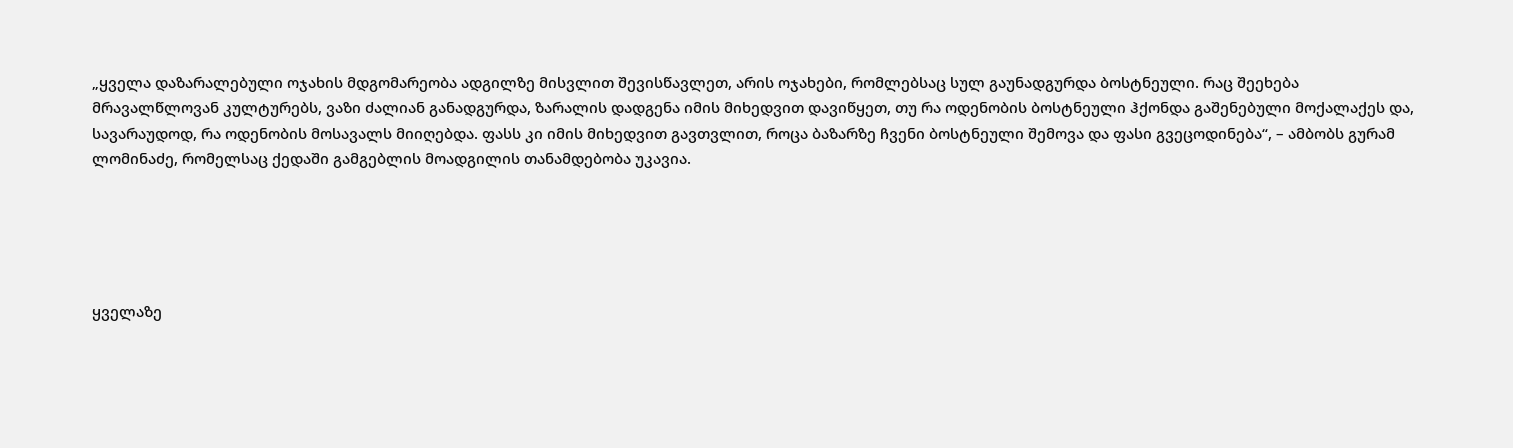„ყველა დაზარალებული ოჯახის მდგომარეობა ადგილზე მისვლით შევისწავლეთ, არის ოჯახები, რომლებსაც სულ გაუნადგურდა ბოსტნეული. რაც შეეხება მრავალწლოვან კულტურებს, ვაზი ძალიან განადგურდა, ზარალის დადგენა იმის მიხედვით დავიწყეთ, თუ რა ოდენობის ბოსტნეული ჰქონდა გაშენებული მოქალაქეს და, სავარაუდოდ, რა ოდენობის მოსავალს მიიღებდა. ფასს კი იმის მიხედვით გავთვლით, როცა ბაზარზე ჩვენი ბოსტნეული შემოვა და ფასი გვეცოდინება“, – ამბობს გურამ ლომინაძე, რომელსაც ქედაში გამგებლის მოადგილის თანამდებობა უკავია.





ყველაზე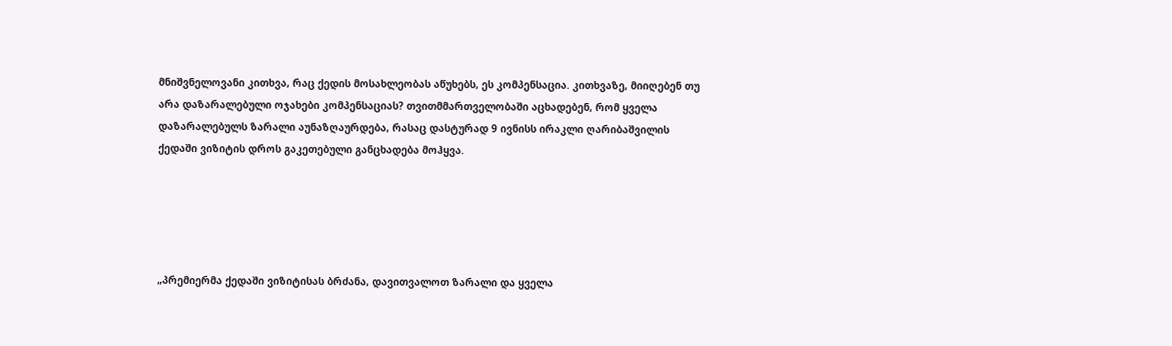მნიშვნელოვანი კითხვა, რაც ქედის მოსახლეობას აწუხებს, ეს კომპენსაცია. კითხვაზე, მიიღებენ თუ არა დაზარალებული ოჯახები კომპენსაციას? თვითმმართველობაში აცხადებენ, რომ ყველა დაზარალებულს ზარალი აუნაზღაურდება, რასაც დასტურად 9 ივნისს ირაკლი ღარიბაშვილის ქედაში ვიზიტის დროს გაკეთებული განცხადება მოჰყვა.





„პრემიერმა ქედაში ვიზიტისას ბრძანა, დავითვალოთ ზარალი და ყველა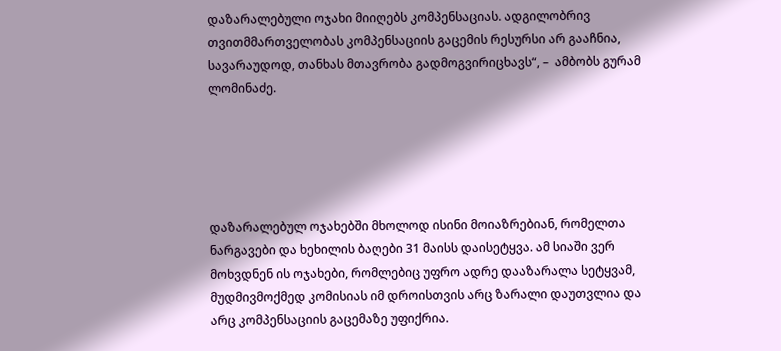დაზარალებული ოჯახი მიიღებს კომპენსაციას. ადგილობრივ თვითმმართველობას კომპენსაციის გაცემის რესურსი არ გააჩნია, სავარაუდოდ, თანხას მთავრობა გადმოგვირიცხავს“, –  ამბობს გურამ ლომინაძე.





დაზარალებულ ოჯახებში მხოლოდ ისინი მოიაზრებიან, რომელთა ნარგავები და ხეხილის ბაღები 31 მაისს დაისეტყვა. ამ სიაში ვერ მოხვდნენ ის ოჯახები, რომლებიც უფრო ადრე დააზარალა სეტყვამ, მუდმივმოქმედ კომისიას იმ დროისთვის არც ზარალი დაუთვლია და არც კომპენსაციის გაცემაზე უფიქრია.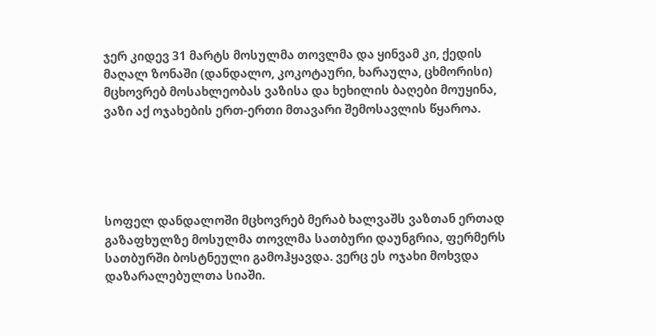ჯერ კიდევ 31 მარტს მოსულმა თოვლმა და ყინვამ კი, ქედის მაღალ ზონაში (დანდალო, კოკოტაური, ხარაულა, ცხმორისი) მცხოვრებ მოსახლეობას ვაზისა და ხეხილის ბაღები მოუყინა, ვაზი აქ ოჯახების ერთ-ერთი მთავარი შემოსავლის წყაროა.





სოფელ დანდალოში მცხოვრებ მერაბ ხალვაშს ვაზთან ერთად გაზაფხულზე მოსულმა თოვლმა სათბური დაუნგრია, ფერმერს სათბურში ბოსტნეული გამოჰყავდა. ვერც ეს ოჯახი მოხვდა დაზარალებულთა სიაში.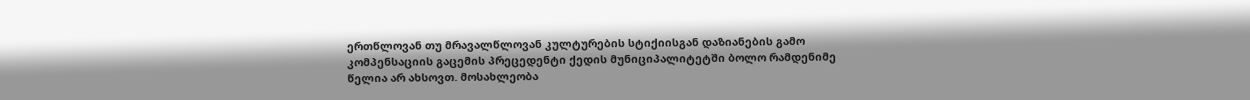ერთწლოვან თუ მრავალწლოვან კულტურების სტიქიისგან დაზიანების გამო კომპენსაციის გაცემის პრეცედენტი ქედის მუნიციპალიტეტში ბოლო რამდენიმე წელია არ ახსოვთ. მოსახლეობა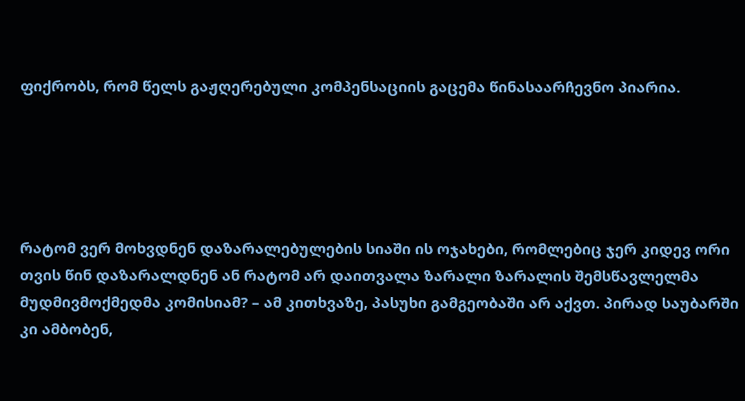ფიქრობს, რომ წელს გაჟღერებული კომპენსაციის გაცემა წინასაარჩევნო პიარია.





რატომ ვერ მოხვდნენ დაზარალებულების სიაში ის ოჯახები, რომლებიც ჯერ კიდევ ორი თვის წინ დაზარალდნენ ან რატომ არ დაითვალა ზარალი ზარალის შემსწავლელმა მუდმივმოქმედმა კომისიამ? – ამ კითხვაზე, პასუხი გამგეობაში არ აქვთ. პირად საუბარში კი ამბობენ,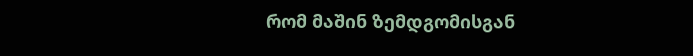რომ მაშინ ზემდგომისგან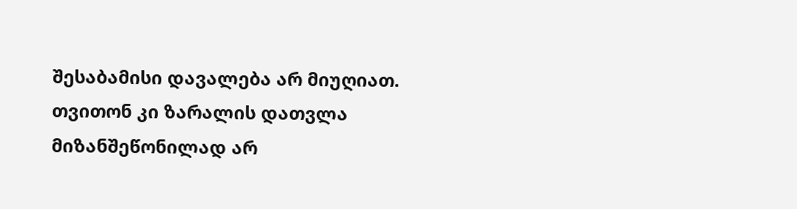შესაბამისი დავალება არ მიუღიათ. თვითონ კი ზარალის დათვლა მიზანშეწონილად არ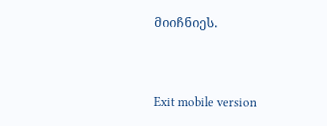მიიჩნიეს.



Exit mobile version